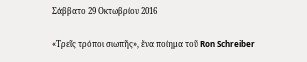Σάββατο 29 Οκτωβρίου 2016

«Τρεῖς τρόποι σιωπῆς», ἕνα ποίημα τοῦ Ron Schreiber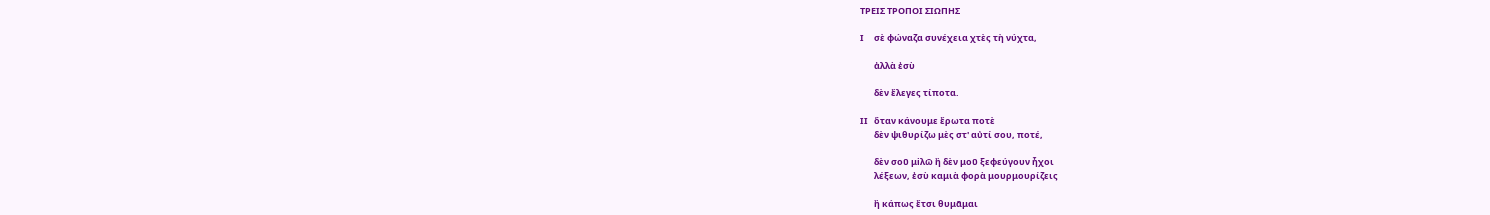ΤΡΕΙΣ ΤΡΟΠΟΙ ΣΙΩΠΗΣ

Ι     σὲ φώναζα συνέχεια χτὲς τὴ νύχτα,

       ἀλλὰ ἐσὺ

       δὲν ἔλεγες τίποτα.

ΙΙ   ὅταν κάνουμε ἔρωτα ποτὲ
       δὲν ψιθυρίζω μὲς στ' αὐτί σου, ποτέ,

       δὲν σοῦ μiλῶ ἢ δὲν μοῦ ξεφεύγουν ἧχοι
       λέξεων, ἐσὺ καμιὰ φορὰ μουρμουρίζεις

       ἢ κάπως ἔτσι θυμᾶμαι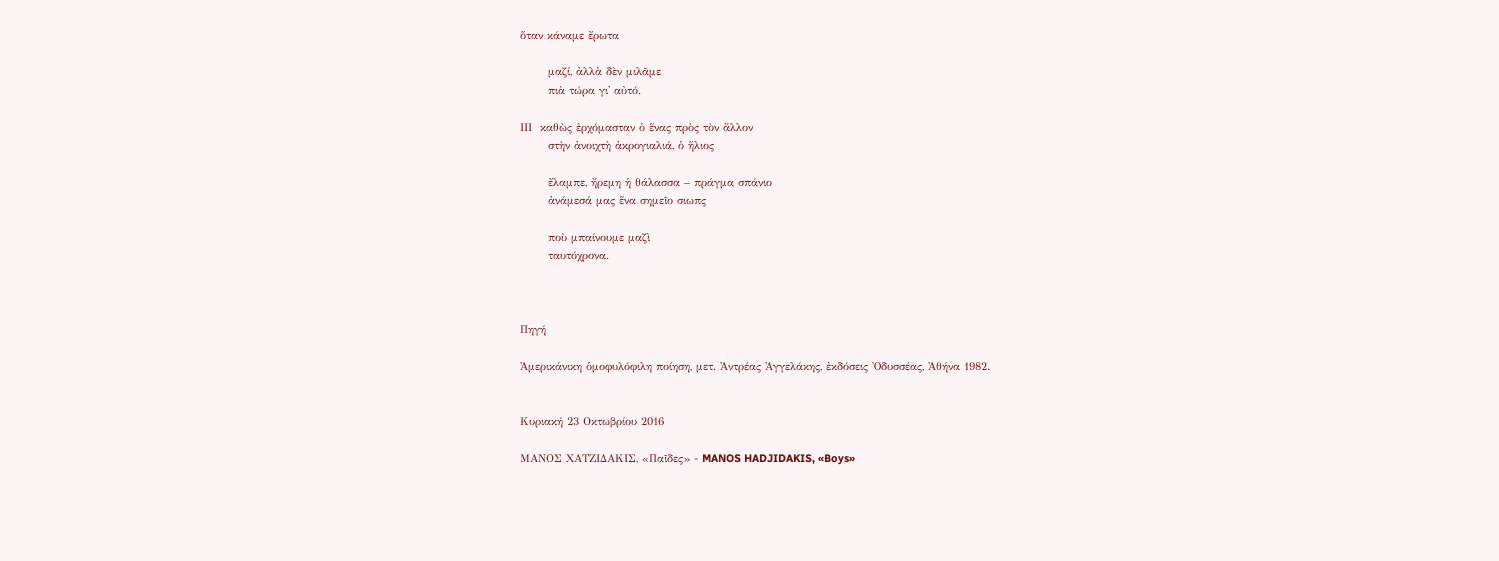ὅταν κάναμε ἔρωτα

       μαζί, ἀλλὰ δὲν μιλᾶμε
       πιὰ τώρα γι' αὐτό.

ΙΙΙ  καθὼς ἐρχόμασταν ὁ ἕνας πρὸς τὸν ἄλλον
       στὴν ἀνοιχτὴ ἀκρογιαλιά, ὁ ἥλιος

       ἔλαμπε, ἤρεμη ἡ θάλασσα – πράγμα σπάνιο
       ἀνάμεσά μας ἕνα σημεῖο σιωπς

       ποὺ μπαίνουμε μαζὶ
       ταυτόχρονα.



Πηγή

Ἀμερικάνικη ὁμοφυλόφιλη ποίηση, μετ. Ἀντρέας Ἀγγελάκης, ἐκδόσεις Ὀδυσσέας, Ἀθήνα 1982.


Κυριακή 23 Οκτωβρίου 2016

ΜΑΝΟΣ ΧΑΤΖΙΔΑΚΙΣ, «Παῖδες» - MANOS HADJIDAKIS, «Boys»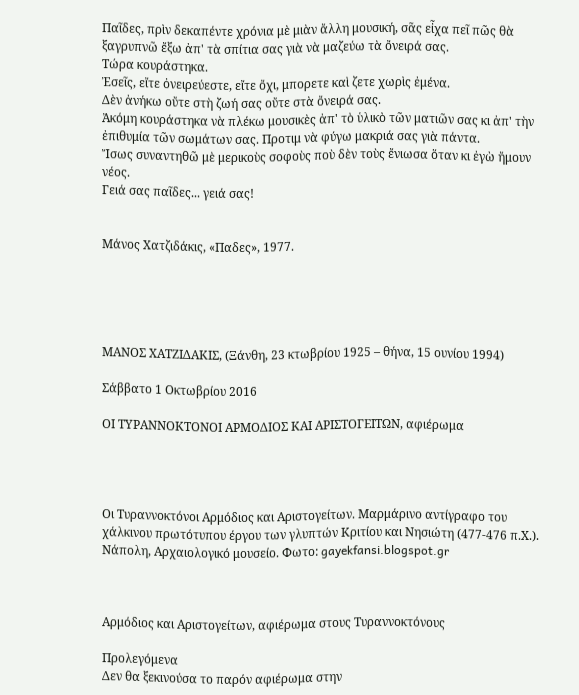Παῖδες, πρὶν δεκαπέντε χρόνια μὲ μιὰν ἄλλη μουσική, σᾶς εἶχα πεῖ πῶς θὰ ξαγρυπνῶ ἔξω ἀπ' τὰ σπίτια σας γιὰ νὰ μαζεύω τὰ ὄνειρά σας.
Τώρα κουράστηκα.
Ἐσεῖς, εἴτε ὀνειρεύεστε, εἴτε ὄχι, μπορετε καὶ ζετε χωρὶς ἐμένα.
Δὲν ἀνήκω οὔτε στὴ ζωή σας οὔτε στὰ ὄνειρά σας.
Ἀκόμη κουράστηκα νὰ πλέκω μουσικὲς ἀπ' τὸ ὑλικὸ τῶν ματιῶν σας κι ἀπ' τὴν ἐπιθυμία τῶν σωμάτων σας. Προτιμ νὰ φύγω μακριά σας γιὰ πάντα.
Ἴσως συναντηθῶ μὲ μερικοὺς σοφοὺς ποὺ δὲν τοὺς ἔνιωσα ὅταν κι ἐγὼ ἤμουν νέος.
Γειά σας παῖδες... γειά σας!


Μάνος Χατζιδάκις, «Παδες», 1977.





ΜΑΝΟΣ ΧΑΤΖΙΔΑΚΙΣ, (Ξάνθη, 23 κτωβρίου 1925 – θήνα, 15 ουνίου 1994)

Σάββατο 1 Οκτωβρίου 2016

ΟΙ ΤΥΡΑΝΝΟΚΤΟΝΟΙ ΑΡΜΟΔΙΟΣ ΚΑΙ ΑΡΙΣΤΟΓΕΙΤΩΝ, αφιέρωμα




Οι Τυραννοκτόνοι Αρμόδιος και Αριστογείτων. Μαρμάρινο αντίγραφο του χάλκινου πρωτότυπου έργου των γλυπτών Κριτίου και Νησιώτη (477-476 π.Χ.). Νάπολη, Αρχαιολογικό μουσείο. Φωτο: gayekfansi.blogspot.gr



Αρμόδιος και Αριστογείτων, αφιέρωμα στους Τυραννοκτόνους

Προλεγόμενα
Δεν θα ξεκινούσα το παρόν αφιέρωμα στην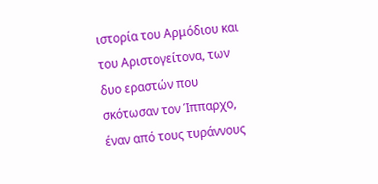ιστορία του Αρμόδιου και του Αριστογείτονα, των δυο εραστών που σκότωσαν τον Ίππαρχο, έναν από τους τυράννους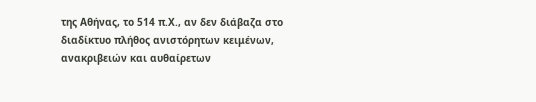της Αθήνας, το 514 π.Χ., αν δεν διάβαζα στο διαδίκτυο πλήθος ανιστόρητων κειμένων, ανακριβειών και αυθαίρετων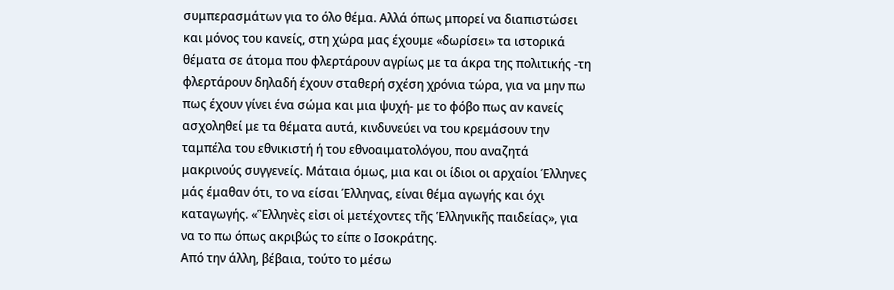συμπερασμάτων για το όλο θέμα. Αλλά όπως μπορεί να διαπιστώσει και μόνος του κανείς, στη χώρα μας έχουμε «δωρίσει» τα ιστορικά θέματα σε άτομα που φλερτάρουν αγρίως με τα άκρα της πολιτικής -τη φλερτάρουν δηλαδή έχουν σταθερή σχέση χρόνια τώρα, για να μην πω πως έχουν γίνει ένα σώμα και μια ψυχή- με το φόβο πως αν κανείς ασχοληθεί με τα θέματα αυτά, κινδυνεύει να του κρεμάσουν την ταμπέλα του εθνικιστή ή του εθνοαιματολόγου, που αναζητά μακρινούς συγγενείς. Μάταια όμως, μια και οι ίδιοι οι αρχαίοι Έλληνες μάς έμαθαν ότι, το να είσαι Έλληνας, είναι θέμα αγωγής και όχι καταγωγής. «Ἓλληνὲς εἰσι οἱ μετέχοντες τῆς Ἑλληνικῆς παιδείας», για να το πω όπως ακριβώς το είπε ο Ισοκράτης.
Από την άλλη, βέβαια, τούτο το μέσω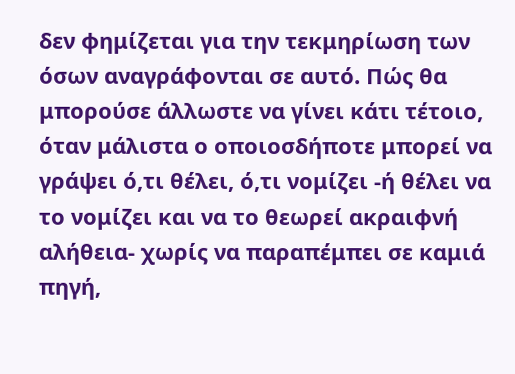δεν φημίζεται για την τεκμηρίωση των όσων αναγράφονται σε αυτό. Πώς θα μπορούσε άλλωστε να γίνει κάτι τέτοιο, όταν μάλιστα ο οποιοσδήποτε μπορεί να γράψει ό,τι θέλει, ό,τι νομίζει -ή θέλει να το νομίζει και να το θεωρεί ακραιφνή αλήθεια- χωρίς να παραπέμπει σε καμιά πηγή,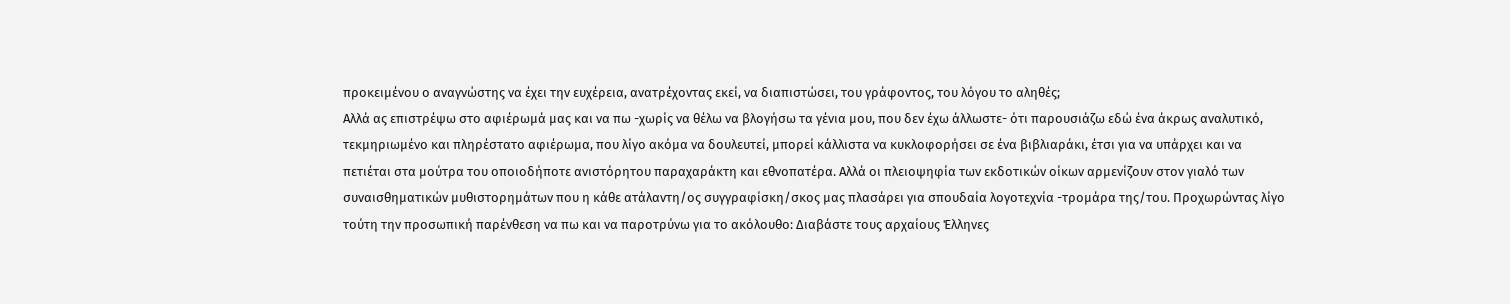προκειμένου ο αναγνώστης να έχει την ευχέρεια, ανατρέχοντας εκεί, να διαπιστώσει, του γράφοντος, του λόγου το αληθές;
Αλλά ας επιστρέψω στο αφιέρωμά μας και να πω -χωρίς να θέλω να βλογήσω τα γένια μου, που δεν έχω άλλωστε- ότι παρουσιάζω εδώ ένα άκρως αναλυτικό, τεκμηριωμένο και πληρέστατο αφιέρωμα, που λίγο ακόμα να δουλευτεί, μπορεί κάλλιστα να κυκλοφορήσει σε ένα βιβλιαράκι, έτσι για να υπάρχει και να πετιέται στα μούτρα του οποιοδήποτε ανιστόρητου παραχαράκτη και εθνοπατέρα. Αλλά οι πλειοψηφία των εκδοτικών οίκων αρμενίζουν στον γιαλό των συναισθηματικών μυθιστορημάτων που η κάθε ατάλαντη/ος συγγραφίσκη/σκος μας πλασάρει για σπουδαία λογοτεχνία -τρομάρα της/του. Προχωρώντας λίγο τούτη την προσωπική παρένθεση να πω και να παροτρύνω για το ακόλουθο: Διαβάστε τους αρχαίους Έλληνες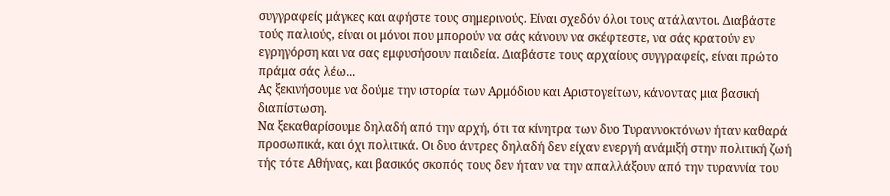συγγραφείς μάγκες και αφήστε τους σημερινούς. Είναι σχεδόν όλοι τους ατάλαντοι. Διαβάστε τούς παλιούς, είναι οι μόνοι που μπορούν να σάς κάνουν να σκέφτεστε, να σάς κρατούν εν εγρηγόρση και να σας εμφυσήσουν παιδεία. Διαβάστε τους αρχαίους συγγραφείς, είναι πρώτο πράμα σάς λέω...
Ας ξεκινήσουμε να δούμε την ιστορία των Αρμόδιου και Αριστογείτων, κάνοντας μια βασική διαπίστωση.
Να ξεκαθαρίσουμε δηλαδή από την αρχή, ότι τα κίνητρα των δυο Τυραννοκτόνων ήταν καθαρά προσωπικά, και όχι πολιτικά. Οι δυο άντρες δηλαδή δεν είχαν ενεργή ανάμιξή στην πολιτική ζωή τής τότε Αθήνας, και βασικός σκοπός τους δεν ήταν να την απαλλάξουν από την τυραννία του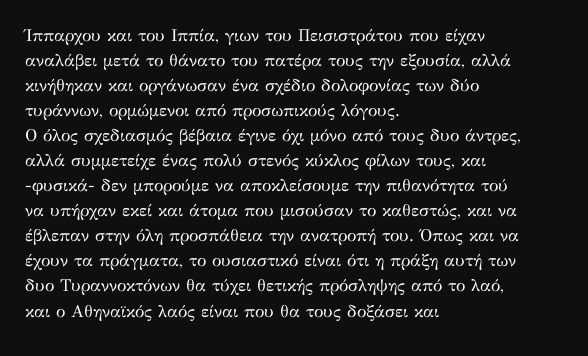Ίππαρχου και του Ιππία, γιων του Πεισιστράτου που είχαν αναλάβει μετά το θάνατο του πατέρα τους την εξουσία, αλλά κινήθηκαν και οργάνωσαν ένα σχέδιο δολοφονίας των δύο τυράννων, ορμώμενοι από προσωπικούς λόγους.
Ο όλος σχεδιασμός βέβαια έγινε όχι μόνο από τους δυο άντρες, αλλά συμμετείχε ένας πολύ στενός κύκλος φίλων τους, και -φυσικά- δεν μπορούμε να αποκλείσουμε την πιθανότητα τού να υπήρχαν εκεί και άτομα που μισούσαν το καθεστώς, και να έβλεπαν στην όλη προσπάθεια την ανατροπή του. Όπως και να έχουν τα πράγματα, το ουσιαστικό είναι ότι η πράξη αυτή των δυο Τυραννοκτόνων θα τύχει θετικής πρόσληψης από το λαό, και ο Αθηναϊκός λαός είναι που θα τους δοξάσει και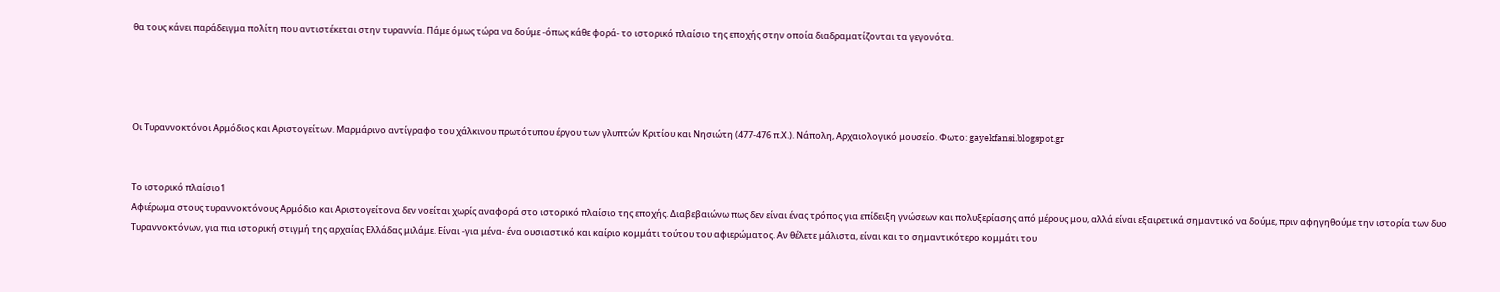θα τους κάνει παράδειγμα πολίτη που αντιστέκεται στην τυραννία. Πάμε όμως τώρα να δούμε -όπως κάθε φορά- το ιστορικό πλαίσιο της εποχής στην οποία διαδραματίζονται τα γεγονότα.




Οι Τυραννοκτόνοι Αρμόδιος και Αριστογείτων. Μαρμάρινο αντίγραφο του χάλκινου πρωτότυπου έργου των γλυπτών Κριτίου και Νησιώτη (477-476 π.Χ.). Νάπολη, Αρχαιολογικό μουσείο. Φωτο: gayekfansi.blogspot.gr


Το ιστορικό πλαίσιο1
Αφιέρωμα στους τυραννοκτόνους Αρμόδιο και Αριστογείτονα δεν νοείται χωρίς αναφορά στο ιστορικό πλαίσιο της εποχής. Διαβεβαιώνω πως δεν είναι ένας τρόπος για επίδειξη γνώσεων και πολυξερίασης από μέρους μου, αλλά είναι εξαιρετικά σημαντικό να δούμε, πριν αφηγηθούμε την ιστορία των δυο Τυραννοκτόνων, για πια ιστορική στιγμή της αρχαίας Ελλάδας μιλάμε. Είναι -για μένα- ένα ουσιαστικό και καίριο κομμάτι τούτου του αφιερώματος. Αν θέλετε μάλιστα, είναι και το σημαντικότερο κομμάτι του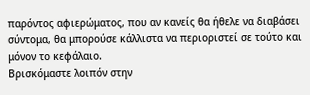παρόντος αφιερώματος, που αν κανείς θα ήθελε να διαβάσει σύντομα, θα μπορούσε κάλλιστα να περιοριστεί σε τούτο και μόνον το κεφάλαιο.
Βρισκόμαστε λοιπόν στην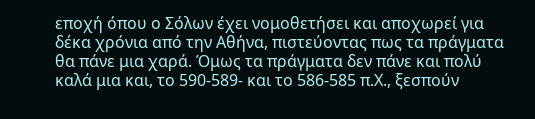εποχή όπου ο Σόλων έχει νομοθετήσει και αποχωρεί για δέκα χρόνια από την Αθήνα, πιστεύοντας πως τα πράγματα θα πάνε μια χαρά. Όμως τα πράγματα δεν πάνε και πολύ καλά μια και, το 590-589- και το 586-585 π.Χ., ξεσπούν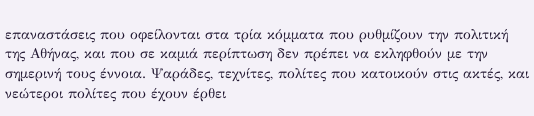επαναστάσεις που οφείλονται στα τρία κόμματα που ρυθμίζουν την πολιτική της Αθήνας, και που σε καμιά περίπτωση δεν πρέπει να εκληφθούν με την σημερινή τους έννοια. Ψαράδες, τεχνίτες, πολίτες που κατοικούν στις ακτές, και νεώτεροι πολίτες που έχουν έρθει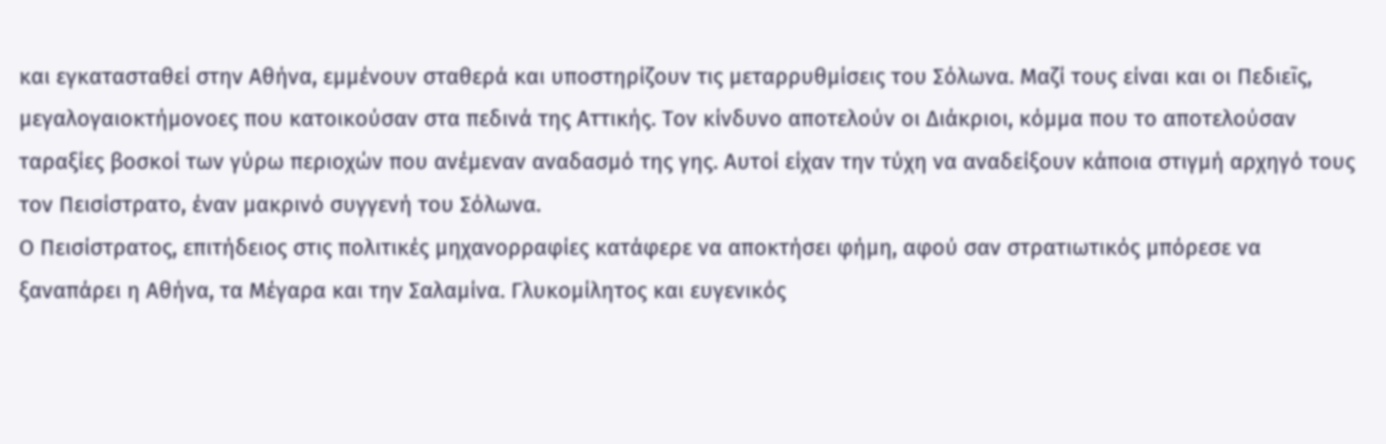και εγκατασταθεί στην Αθήνα, εμμένουν σταθερά και υποστηρίζουν τις μεταρρυθμίσεις του Σόλωνα. Μαζί τους είναι και οι Πεδιεῖς, μεγαλογαιοκτήμονοες που κατοικούσαν στα πεδινά της Αττικής. Τον κίνδυνο αποτελούν οι Διάκριοι, κόμμα που το αποτελούσαν ταραξίες βοσκοί των γύρω περιοχών που ανέμεναν αναδασμό της γης. Αυτοί είχαν την τύχη να αναδείξουν κάποια στιγμή αρχηγό τους τον Πεισίστρατο, έναν μακρινό συγγενή του Σόλωνα.
Ο Πεισίστρατος, επιτήδειος στις πολιτικές μηχανορραφίες κατάφερε να αποκτήσει φήμη, αφού σαν στρατιωτικός μπόρεσε να ξαναπάρει η Αθήνα, τα Μέγαρα και την Σαλαμίνα. Γλυκομίλητος και ευγενικός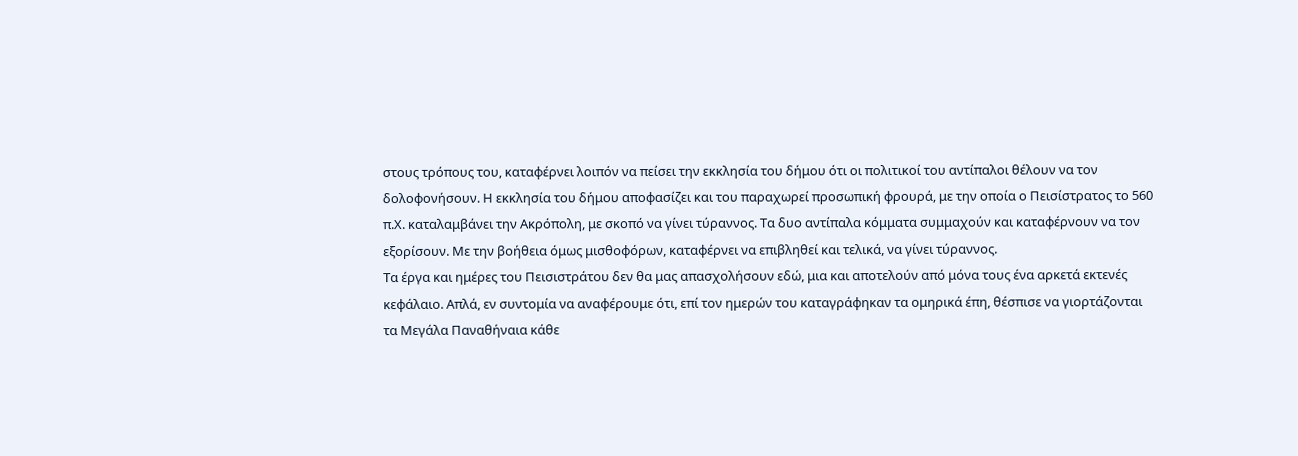στους τρόπους του, καταφέρνει λοιπόν να πείσει την εκκλησία του δήμου ότι οι πολιτικοί του αντίπαλοι θέλουν να τον δολοφονήσουν. Η εκκλησία του δήμου αποφασίζει και του παραχωρεί προσωπική φρουρά, με την οποία ο Πεισίστρατος το 560 π.Χ. καταλαμβάνει την Ακρόπολη, με σκοπό να γίνει τύραννος. Τα δυο αντίπαλα κόμματα συμμαχούν και καταφέρνουν να τον εξορίσουν. Με την βοήθεια όμως μισθοφόρων, καταφέρνει να επιβληθεί και τελικά, να γίνει τύραννος.
Τα έργα και ημέρες του Πεισιστράτου δεν θα μας απασχολήσουν εδώ, μια και αποτελούν από μόνα τους ένα αρκετά εκτενές κεφάλαιο. Απλά, εν συντομία να αναφέρουμε ότι, επί τον ημερών του καταγράφηκαν τα ομηρικά έπη, θέσπισε να γιορτάζονται τα Μεγάλα Παναθήναια κάθε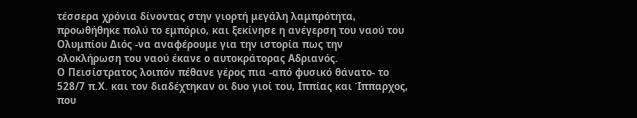τέσσερα χρόνια δίνοντας στην γιορτή μεγάλη λαμπρότητα, προωθήθηκε πολύ το εμπόριο, και ξεκίνησε η ανέγερση του ναού του Ολυμπίου Διός -να αναφέρουμε για την ιστορία πως την ολοκλήρωση του ναού έκανε ο αυτοκράτορας Αδριανός.
Ο Πεισίστρατος λοιπόν πέθανε γέρος πια -από φυσικό θάνατο- το 528/7 π.Χ. και τον διαδέχτηκαν οι δυο γιοί του, Ιππίας και Ίππαρχος, που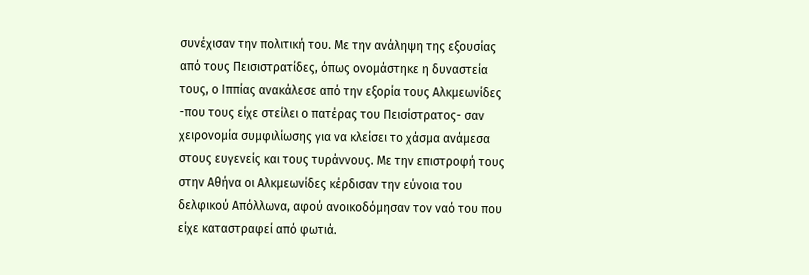συνέχισαν την πολιτική του. Με την ανάληψη της εξουσίας από τους Πεισιστρατίδες, όπως ονομάστηκε η δυναστεία τους, ο Ιππίας ανακάλεσε από την εξορία τους Αλκμεωνίδες -που τους είχε στείλει ο πατέρας του Πεισίστρατος- σαν χειρονομία συμφιλίωσης για να κλείσει το χάσμα ανάμεσα στους ευγενείς και τους τυράννους. Με την επιστροφή τους στην Αθήνα οι Αλκμεωνίδες κέρδισαν την εύνοια του δελφικού Απόλλωνα, αφού ανοικοδόμησαν τον ναό του που είχε καταστραφεί από φωτιά.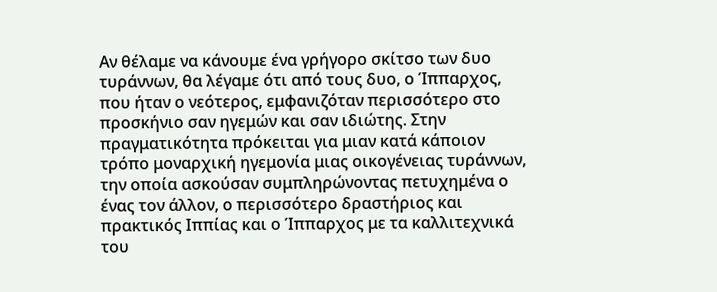Αν θέλαμε να κάνουμε ένα γρήγορο σκίτσο των δυο τυράννων, θα λέγαμε ότι από τους δυο, ο Ίππαρχος, που ήταν ο νεότερος, εμφανιζόταν περισσότερο στο προσκήνιο σαν ηγεμών και σαν ιδιώτης. Στην πραγματικότητα πρόκειται για μιαν κατά κάποιον τρόπο μοναρχική ηγεμονία μιας οικογένειας τυράννων, την οποία ασκούσαν συμπληρώνοντας πετυχημένα ο ένας τον άλλον, ο περισσότερο δραστήριος και πρακτικός Ιππίας και ο Ίππαρχος με τα καλλιτεχνικά του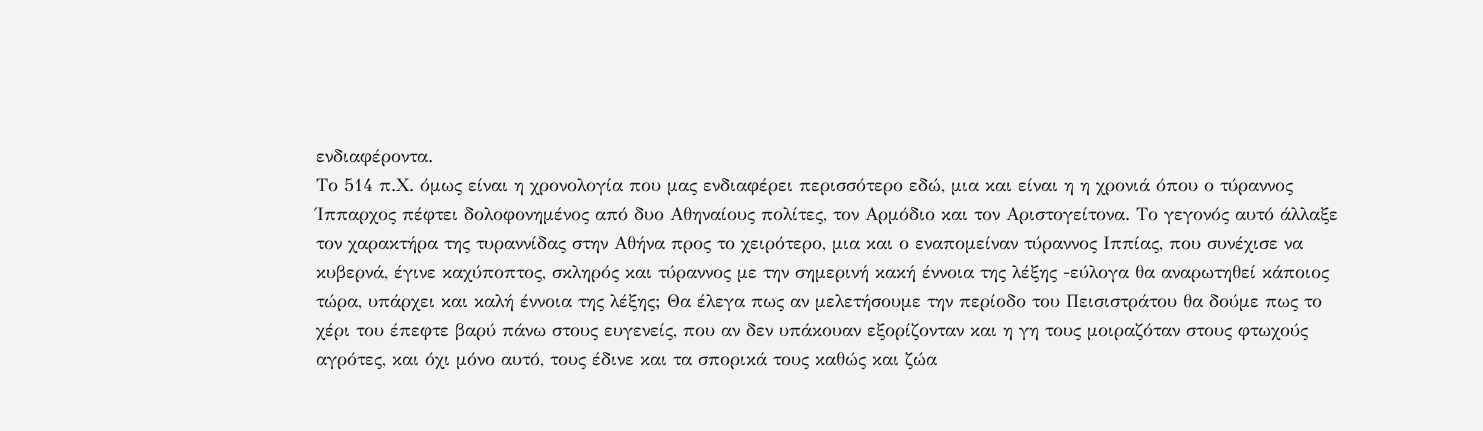ενδιαφέροντα.
Το 514 π.Χ. όμως είναι η χρονολογία που μας ενδιαφέρει περισσότερο εδώ, μια και είναι η η χρονιά όπου ο τύραννος Ίππαρχος πέφτει δολοφονημένος από δυο Αθηναίους πολίτες, τον Αρμόδιο και τον Αριστογείτονα. Το γεγονός αυτό άλλαξε τον χαρακτήρα της τυραννίδας στην Αθήνα προς το χειρότερο, μια και ο εναπομείναν τύραννος Ιππίας, που συνέχισε να κυβερνά, έγινε καχύποπτος, σκληρός και τύραννος με την σημερινή κακή έννοια της λέξης -εύλογα θα αναρωτηθεί κάποιος τώρα, υπάρχει και καλή έννοια της λέξης; Θα έλεγα πως αν μελετήσουμε την περίοδο του Πεισιστράτου θα δούμε πως το χέρι του έπεφτε βαρύ πάνω στους ευγενείς, που αν δεν υπάκουαν εξορίζονταν και η γη τους μοιραζόταν στους φτωχούς αγρότες, και όχι μόνο αυτό, τους έδινε και τα σπορικά τους καθώς και ζώα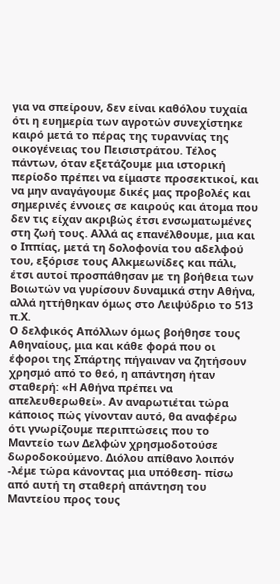για να σπείρουν, δεν είναι καθόλου τυχαία ότι η ευημερία των αγροτών συνεχίστηκε καιρό μετά το πέρας της τυραννίας της οικογένειας του Πεισιστράτου. Τέλος πάντων, όταν εξετάζουμε μια ιστορική περίοδο πρέπει να είμαστε προσεκτικοί, και να μην αναγάγουμε δικές μας προβολές και σημερινές έννοιες σε καιρούς και άτομα που δεν τις είχαν ακριβώς έτσι ενσωματωμένες στη ζωή τους. Αλλά ας επανέλθουμε, μια και ο Ιππίας, μετά τη δολοφονία του αδελφού του, εξόρισε τους Αλκμεωνίδες και πάλι, έτσι αυτοί προσπάθησαν με τη βοήθεια των Βοιωτών να γυρίσουν δυναμικά στην Αθήνα, αλλά ηττήθηκαν όμως στο Λειψύδριο το 513 π.Χ.
Ο δελφικός Απόλλων όμως βοήθησε τους Αθηναίους, μια και κάθε φορά που οι έφοροι της Σπάρτης πήγαιναν να ζητήσουν χρησμό από το θεό, η απάντηση ήταν σταθερή: «Η Αθήνα πρέπει να απελευθερωθεί». Αν αναρωτιέται τώρα κάποιος πώς γίνονταν αυτό, θα αναφέρω ότι γνωρίζουμε περιπτώσεις που το Μαντείο των Δελφών χρησμοδοτούσε δωροδοκούμενο. Διόλου απίθανο λοιπόν -λέμε τώρα κάνοντας μια υπόθεση- πίσω από αυτή τη σταθερή απάντηση του Μαντείου προς τους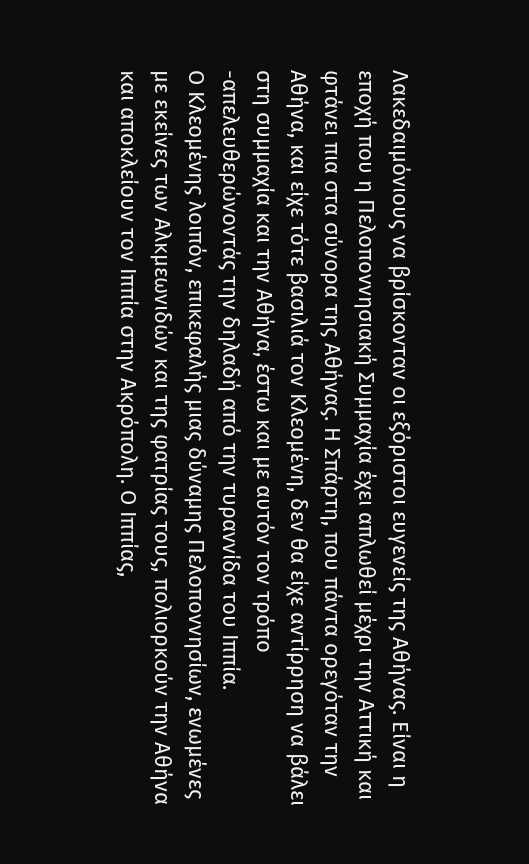Λακεδαιμόνιους να βρίσκονταν οι εξόριστοι ευγενείς της Αθήνας. Είναι η εποχή που η Πελοποννησιακή Συμμαχία έχει απλωθεί μέχρι την Αττική και φτάνει πια στα σύνορα της Αθήνας. Η Σπάρτη, που πάντα ορεγόταν την Αθήνα, και είχε τότε βασιλιά τον Κλεομένη, δεν θα είχε αντίρρηση να βάλει στη συμμαχία και την Αθήνα, έστω και με αυτόν τον τρόπο -απελευθερώνοντάς την δηλαδή από την τυραννίδα του Ιππία.
Ο Κλεομένης λοιπόν, επικεφαλής μιας δύναμης Πελοποννησίων, ενωμένες με εκείνες των Αλκμεωνιδών και της φατρίας τους, πολιορκούν την Αθήνα και αποκλείουν τον Ιππία στην Ακρόπολη. Ο Ιππίας,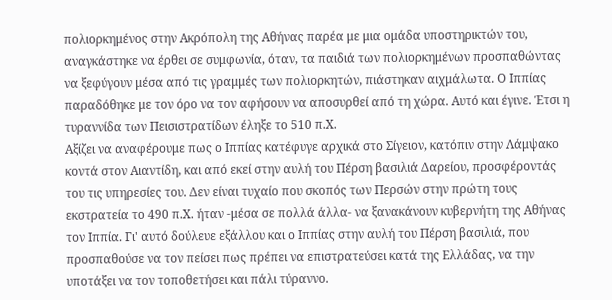πολιορκημένος στην Ακρόπολη της Αθήνας παρέα με μια ομάδα υποστηρικτών του, αναγκάστηκε να έρθει σε συμφωνία, όταν, τα παιδιά των πολιορκημένων προσπαθώντας να ξεφύγουν μέσα από τις γραμμές των πολιορκητών, πιάστηκαν αιχμάλωτα. Ο Ιππίας παραδόθηκε με τον όρο να τον αφήσουν να αποσυρθεί από τη χώρα. Αυτό και έγινε. Έτσι η τυραννίδα των Πεισιστρατίδων έληξε το 510 π.Χ.
Αξίζει να αναφέρουμε πως ο Ιππίας κατέφυγε αρχικά στο Σίγειον, κατόπιν στην Λάμψακο κοντά στον Αιαντίδη, και από εκεί στην αυλή του Πέρση βασιλιά Δαρείου, προσφέροντάς του τις υπηρεσίες του. Δεν είναι τυχαίο που σκοπός των Περσών στην πρώτη τους εκστρατεία το 490 π.Χ. ήταν -μέσα σε πολλά άλλα- να ξανακάνουν κυβερνήτη της Αθήνας τον Ιππία. Γι' αυτό δούλευε εξάλλου και ο Ιππίας στην αυλή του Πέρση βασιλιά, που προσπαθούσε να τον πείσει πως πρέπει να επιστρατεύσει κατά της Ελλάδας, να την υποτάξει να τον τοποθετήσει και πάλι τύραννο.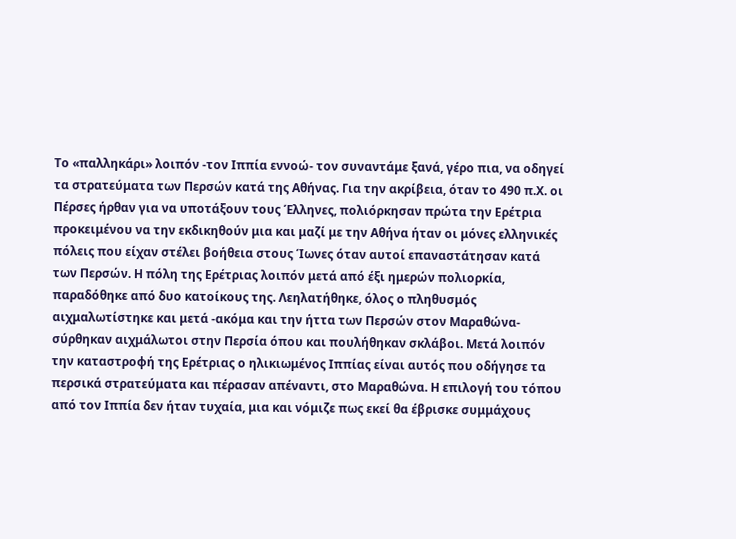Το «παλληκάρι» λοιπόν -τον Ιππία εννοώ- τον συναντάμε ξανά, γέρο πια, να οδηγεί τα στρατεύματα των Περσών κατά της Αθήνας. Για την ακρίβεια, όταν το 490 π.Χ. οι Πέρσες ήρθαν για να υποτάξουν τους Έλληνες, πολιόρκησαν πρώτα την Ερέτρια προκειμένου να την εκδικηθούν μια και μαζί με την Αθήνα ήταν οι μόνες ελληνικές πόλεις που είχαν στέλει βοήθεια στους Ίωνες όταν αυτοί επαναστάτησαν κατά των Περσών. Η πόλη της Ερέτριας λοιπόν μετά από έξι ημερών πολιορκία, παραδόθηκε από δυο κατοίκους της. Λεηλατήθηκε, όλος ο πληθυσμός αιχμαλωτίστηκε και μετά -ακόμα και την ήττα των Περσών στον Μαραθώνα- σύρθηκαν αιχμάλωτοι στην Περσία όπου και πουλήθηκαν σκλάβοι. Μετά λοιπόν την καταστροφή της Ερέτριας ο ηλικιωμένος Ιππίας είναι αυτός που οδήγησε τα περσικά στρατεύματα και πέρασαν απέναντι, στο Μαραθώνα. Η επιλογή του τόπου από τον Ιππία δεν ήταν τυχαία, μια και νόμιζε πως εκεί θα έβρισκε συμμάχους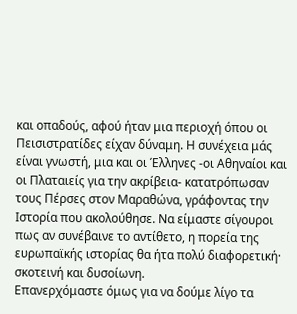και οπαδούς, αφού ήταν μια περιοχή όπου οι Πεισιστρατίδες είχαν δύναμη. Η συνέχεια μάς είναι γνωστή, μια και οι Έλληνες -οι Αθηναίοι και οι Πλαταιείς για την ακρίβεια- κατατρόπωσαν τους Πέρσες στον Μαραθώνα, γράφοντας την Ιστορία που ακολούθησε. Να είμαστε σίγουροι πως αν συνέβαινε το αντίθετο, η πορεία της ευρωπαϊκής ιστορίας θα ήτα πολύ διαφορετική· σκοτεινή και δυσοίωνη.
Επανερχόμαστε όμως για να δούμε λίγο τα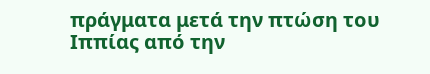πράγματα μετά την πτώση του Ιππίας από την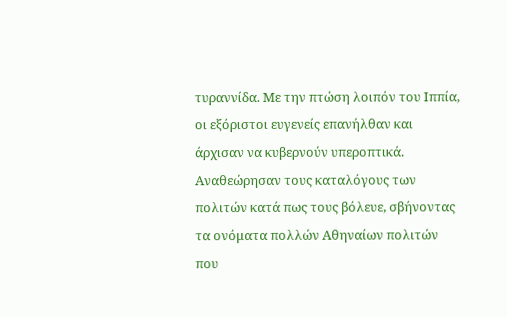τυραννίδα. Με την πτώση λοιπόν του Ιππία, οι εξόριστοι ευγενείς επανήλθαν και άρχισαν να κυβερνούν υπεροπτικά. Αναθεώρησαν τους καταλόγους των πολιτών κατά πως τους βόλευε, σβήνοντας τα ονόματα πολλών Αθηναίων πολιτών που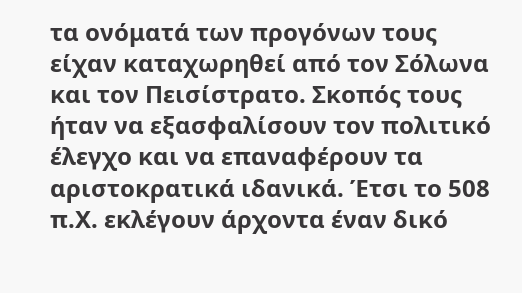τα ονόματά των προγόνων τους είχαν καταχωρηθεί από τον Σόλωνα και τον Πεισίστρατο. Σκοπός τους ήταν να εξασφαλίσουν τον πολιτικό έλεγχο και να επαναφέρουν τα αριστοκρατικά ιδανικά. Έτσι το 508 π.Χ. εκλέγουν άρχοντα έναν δικό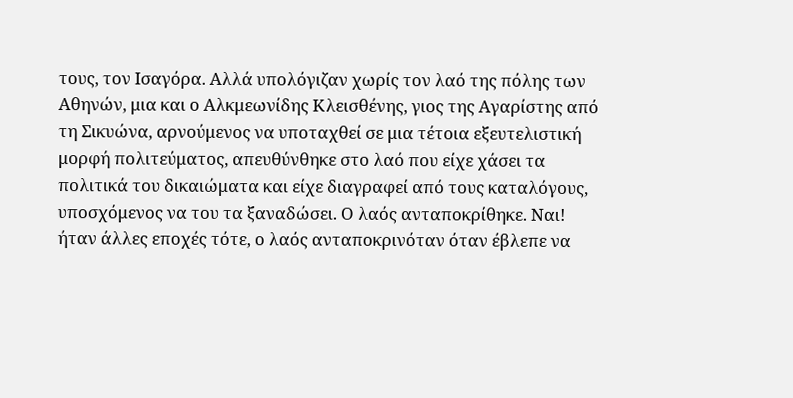τους, τον Ισαγόρα. Αλλά υπολόγιζαν χωρίς τον λαό της πόλης των Αθηνών, μια και ο Αλκμεωνίδης Κλεισθένης, γιος της Αγαρίστης από τη Σικυώνα, αρνούμενος να υποταχθεί σε μια τέτοια εξευτελιστική μορφή πολιτεύματος, απευθύνθηκε στο λαό που είχε χάσει τα πολιτικά του δικαιώματα και είχε διαγραφεί από τους καταλόγους, υποσχόμενος να του τα ξαναδώσει. Ο λαός ανταποκρίθηκε. Ναι! ήταν άλλες εποχές τότε, ο λαός ανταποκρινόταν όταν έβλεπε να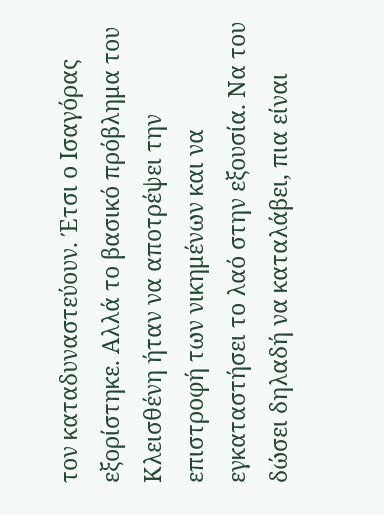τον καταδυναστεύουν. Έτσι ο Ισαγόρας εξορίστηκε. Αλλά το βασικό πρόβλημα του Κλεισθένη ήταν να αποτρέψει την επιστροφή των νικημένων και να εγκαταστήσει το λαό στην εξουσία. Να του δώσει δηλαδή να καταλάβει, πια είναι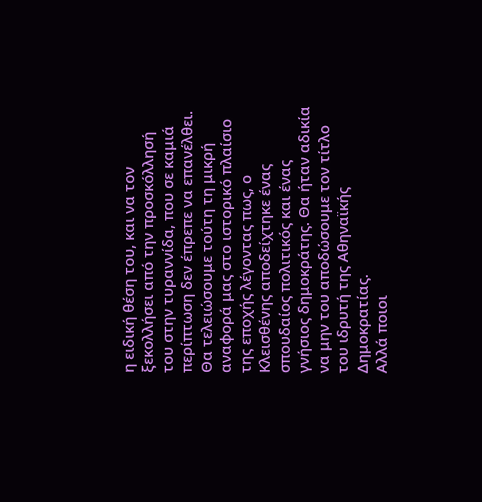η ειδική θέση του, και να τον ξεκολλήσει από την προσκόλλησή του στην τυραννίδα, που σε καμιά περίπτωση δεν έπρεπε να επανέλθει.
Θα τελειώσουμε τούτη τη μικρή αναφορά μας στο ιστορικό πλαίσιο της εποχής λέγοντας πως, ο Κλεισθένης αποδείχτηκε ένας σπουδαίος πολιτικός και ένας γνήσιος δημοκράτης. Θα ήταν αδικία να μην του αποδώσουμε τον τίτλο του ιδρυτή της Αθηναϊκής Δημοκρατίας.
Αλλά ποιοι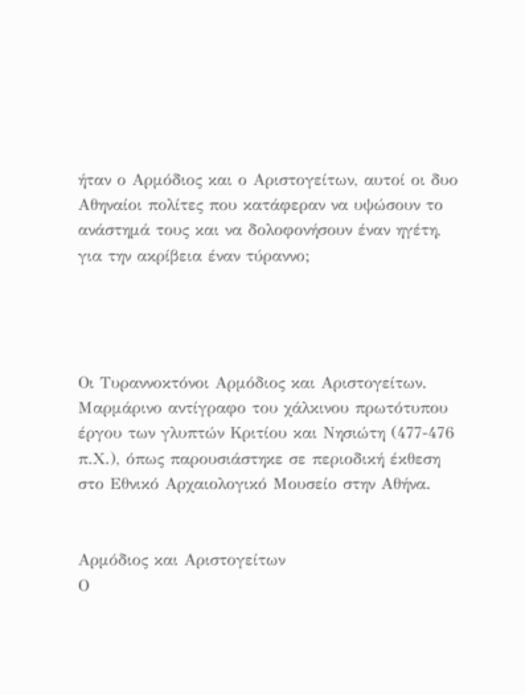ήταν ο Αρμόδιος και ο Αριστογείτων, αυτοί οι δυο Αθηναίοι πολίτες που κατάφεραν να υψώσουν το ανάστημά τους και να δολοφονήσουν έναν ηγέτη, για την ακρίβεια έναν τύραννο;




Οι Τυραννοκτόνοι Αρμόδιος και Αριστογείτων. Μαρμάρινο αντίγραφο του χάλκινου πρωτότυπου έργου των γλυπτών Κριτίου και Νησιώτη (477-476 π.Χ.), όπως παρουσιάστηκε σε περιοδική έκθεση στο Εθνικό Αρχαιολογικό Μουσείο στην Αθήνα.


Αρμόδιος και Αριστογείτων
Ο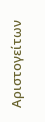Αριστογείτων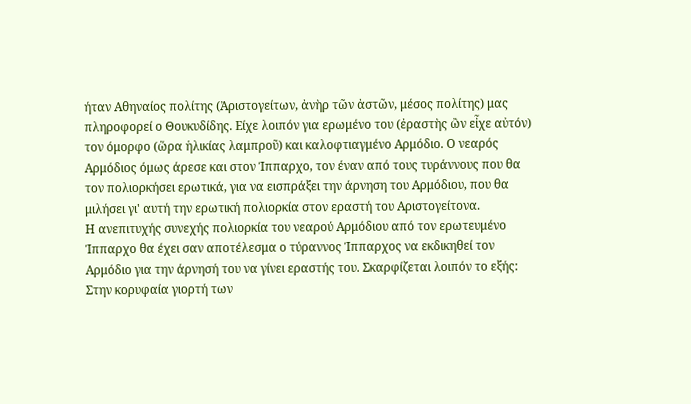ήταν Αθηναίος πολίτης (Ἀριστογείτων, ἀνὴρ τῶν ἀστῶν, μέσος πολίτης) μας πληροφορεί ο Θουκυδίδης. Είχε λοιπόν για ερωμένο του (ἐραστὴς ὢν εἶχε αὐτόν) τον όμορφο (ὥρα ἡλικίας λαμπροῦ) και καλοφτιαγμένο Αρμόδιο. Ο νεαρός Αρμόδιος όμως άρεσε και στον Ίππαρχο, τον έναν από τους τυράννους που θα τον πολιορκήσει ερωτικά, για να εισπράξει την άρνηση του Αρμόδιου, που θα μιλήσει γι' αυτή την ερωτική πολιορκία στον εραστή του Αριστογείτονα.
Η ανεπιτυχής συνεχής πολιορκία του νεαρού Αρμόδιου από τον ερωτευμένο Ίππαρχο θα έχει σαν αποτέλεσμα ο τύραννος Ίππαρχος να εκδικηθεί τον Αρμόδιο για την άρνησή του να γίνει εραστής του. Σκαρφίζεται λοιπόν το εξής: Στην κορυφαία γιορτή των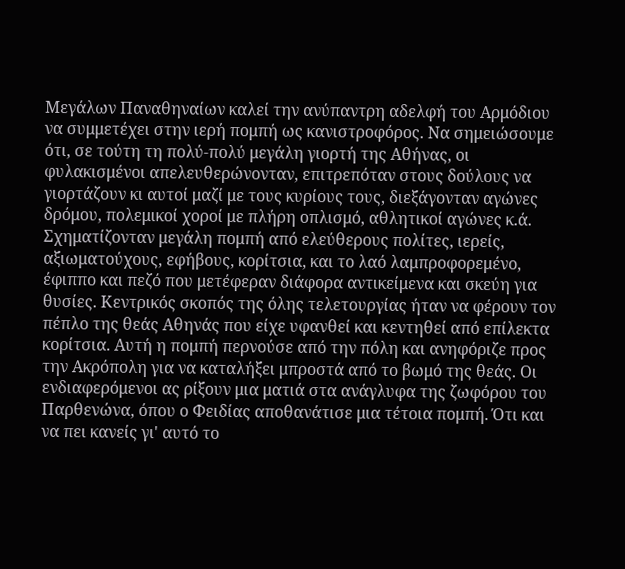Μεγάλων Παναθηναίων καλεί την ανύπαντρη αδελφή του Αρμόδιου να συμμετέχει στην ιερή πομπή ως κανιστροφόρος. Να σημειώσουμε ότι, σε τούτη τη πολύ-πολύ μεγάλη γιορτή της Αθήνας, οι φυλακισμένοι απελευθερώνονταν, επιτρεπόταν στους δούλους να γιορτάζουν κι αυτοί μαζί με τους κυρίους τους, διεξάγονταν αγώνες δρόμου, πολεμικοί χοροί με πλήρη οπλισμό, αθλητικοί αγώνες κ.ά. Σχηματίζονταν μεγάλη πομπή από ελεύθερους πολίτες, ιερείς, αξιωματούχους, εφήβους, κορίτσια, και το λαό λαμπροφορεμένο, έφιππο και πεζό που μετέφεραν διάφορα αντικείμενα και σκεύη για θυσίες. Κεντρικός σκοπός της όλης τελετουργίας ήταν να φέρουν τον πέπλο της θεάς Αθηνάς που είχε υφανθεί και κεντηθεί από επίλεκτα κορίτσια. Αυτή η πομπή περνούσε από την πόλη και ανηφόριζε προς την Ακρόπολη για να καταλήξει μπροστά από το βωμό της θεάς. Οι ενδιαφερόμενοι ας ρίξουν μια ματιά στα ανάγλυφα της ζωφόρου του Παρθενώνα, όπου ο Φειδίας αποθανάτισε μια τέτοια πομπή. Ότι και να πει κανείς γι' αυτό το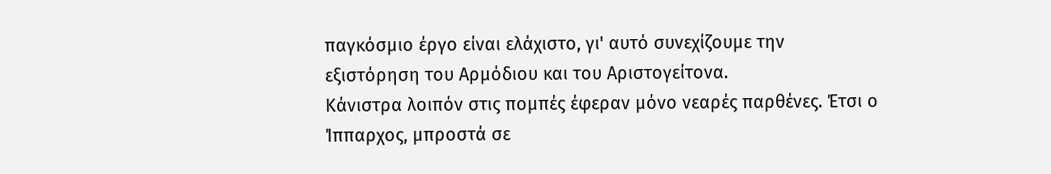παγκόσμιο έργο είναι ελάχιστο, γι' αυτό συνεχίζουμε την εξιστόρηση του Αρμόδιου και του Αριστογείτονα.
Κάνιστρα λοιπόν στις πομπές έφεραν μόνο νεαρές παρθένες. Έτσι ο Ίππαρχος, μπροστά σε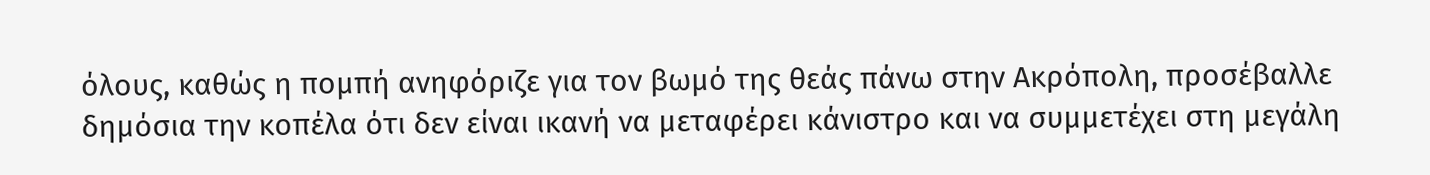όλους, καθώς η πομπή ανηφόριζε για τον βωμό της θεάς πάνω στην Ακρόπολη, προσέβαλλε δημόσια την κοπέλα ότι δεν είναι ικανή να μεταφέρει κάνιστρο και να συμμετέχει στη μεγάλη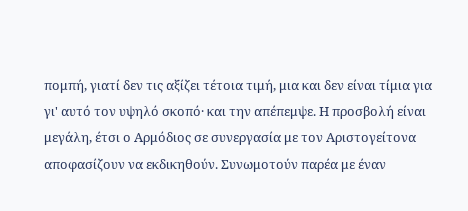πομπή, γιατί δεν τις αξίζει τέτοια τιμή, μια και δεν είναι τίμια για γι' αυτό τον υψηλό σκοπό· και την απέπεμψε. Η προσβολή είναι μεγάλη, έτσι ο Αρμόδιος σε συνεργασία με τον Αριστογείτονα αποφασίζουν να εκδικηθούν. Συνωμοτούν παρέα με έναν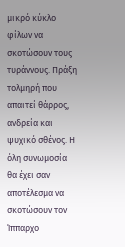μικρό κύκλο φίλων να σκοτώσουν τους τυράννους. Πράξη τολμηρή που απαιτεί θάρρος, ανδρεία και ψυχικό σθένος. Η όλη συνωμοσία θα έχει σαν αποτέλεσμα να σκοτώσουν τον Ίππαρχο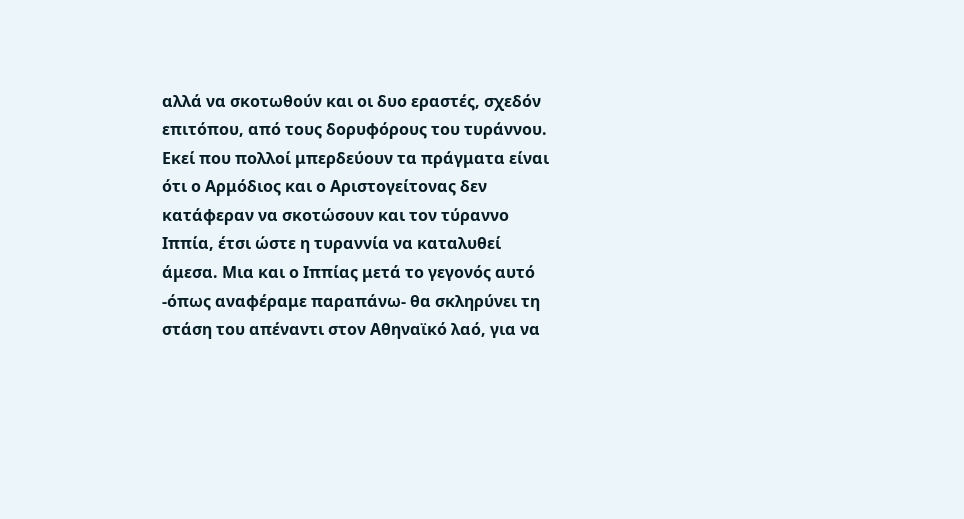αλλά να σκοτωθούν και οι δυο εραστές, σχεδόν επιτόπου, από τους δορυφόρους του τυράννου.
Εκεί που πολλοί μπερδεύουν τα πράγματα είναι ότι ο Αρμόδιος και ο Αριστογείτονας δεν κατάφεραν να σκοτώσουν και τον τύραννο Ιππία, έτσι ώστε η τυραννία να καταλυθεί άμεσα. Μια και ο Ιππίας μετά το γεγονός αυτό -όπως αναφέραμε παραπάνω- θα σκληρύνει τη στάση του απέναντι στον Αθηναϊκό λαό, για να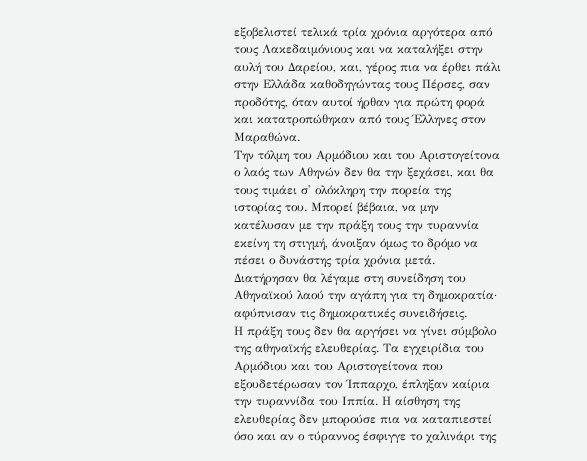εξοβελιστεί τελικά τρία χρόνια αργότερα από τους Λακεδαιμόνιους και να καταλήξει στην αυλή του Δαρείου, και, γέρος πια να έρθει πάλι στην Ελλάδα καθοδηγώντας τους Πέρσες, σαν προδότης, όταν αυτοί ήρθαν για πρώτη φορά και κατατροπώθηκαν από τους Έλληνες στον Μαραθώνα.
Την τόλμη του Αρμόδιου και του Αριστογείτονα ο λαός των Αθηνών δεν θα την ξεχάσει, και θα τους τιμάει σ' ολόκληρη την πορεία της ιστορίας του. Μπορεί βέβαια, να μην κατέλυσαν με την πράξη τους την τυραννία εκείνη τη στιγμή, άνοιξαν όμως το δρόμο να πέσει ο δυνάστης τρία χρόνια μετά. Διατήρησαν θα λέγαμε στη συνείδηση του Αθηναϊκού λαού την αγάπη για τη δημοκρατία· αφύπνισαν τις δημοκρατικές συνειδήσεις.
Η πράξη τους δεν θα αργήσει να γίνει σύμβολο της αθηναϊκής ελευθερίας. Τα εγχειρίδια του Αρμόδιου και του Αριστογείτονα που εξουδετέρωσαν τον Ίππαρχο, έπληξαν καίρια την τυραννίδα του Ιππία. Η αίσθηση της ελευθερίας δεν μπορούσε πια να καταπιεστεί όσο και αν ο τύραννος έσφιγγε το χαλινάρι της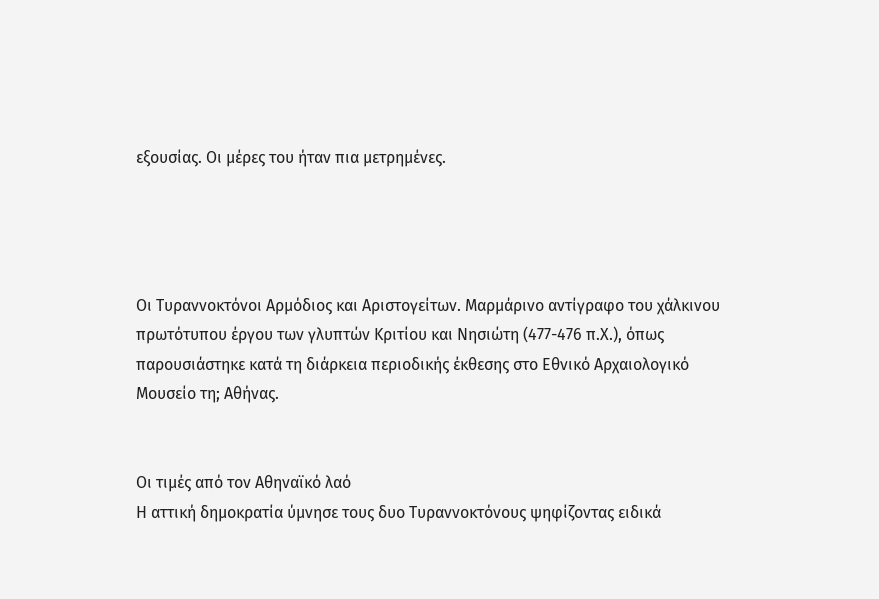εξουσίας. Οι μέρες του ήταν πια μετρημένες.




Οι Τυραννοκτόνοι Αρμόδιος και Αριστογείτων. Μαρμάρινο αντίγραφο του χάλκινου πρωτότυπου έργου των γλυπτών Κριτίου και Νησιώτη (477-476 π.Χ.), όπως παρουσιάστηκε κατά τη διάρκεια περιοδικής έκθεσης στο Εθνικό Αρχαιολογικό Μουσείο τη; Αθήνας.


Οι τιμές από τον Αθηναϊκό λαό
Η αττική δημοκρατία ύμνησε τους δυο Τυραννοκτόνους ψηφίζοντας ειδικά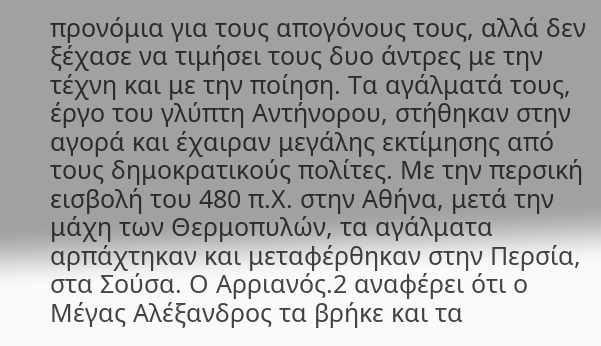προνόμια για τους απογόνους τους, αλλά δεν ξέχασε να τιμήσει τους δυο άντρες με την τέχνη και με την ποίηση. Τα αγάλματά τους, έργο του γλύπτη Αντήνορου, στήθηκαν στην αγορά και έχαιραν μεγάλης εκτίμησης από τους δημοκρατικούς πολίτες. Με την περσική εισβολή του 480 π.Χ. στην Αθήνα, μετά την μάχη των Θερμοπυλών, τα αγάλματα αρπάχτηκαν και μεταφέρθηκαν στην Περσία, στα Σούσα. Ο Αρριανός.2 αναφέρει ότι ο Μέγας Αλέξανδρος τα βρήκε και τα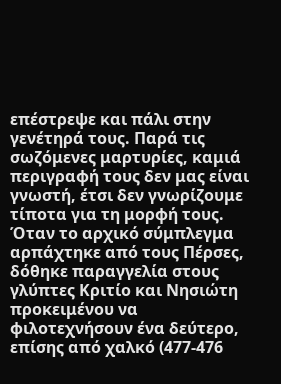επέστρεψε και πάλι στην γενέτηρά τους. Παρά τις σωζόμενες μαρτυρίες, καμιά περιγραφή τους δεν μας είναι γνωστή, έτσι δεν γνωρίζουμε τίποτα για τη μορφή τους.
Όταν το αρχικό σύμπλεγμα αρπάχτηκε από τους Πέρσες, δόθηκε παραγγελία στους γλύπτες Κριτίο και Νησιώτη προκειμένου να φιλοτεχνήσουν ένα δεύτερο, επίσης από χαλκό (477-476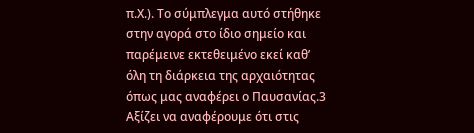π.Χ.). Το σύμπλεγμα αυτό στήθηκε στην αγορά στο ίδιο σημείο και παρέμεινε εκτεθειμένο εκεί καθ’ όλη τη διάρκεια της αρχαιότητας όπως μας αναφέρει ο Παυσανίας.3 Αξίζει να αναφέρουμε ότι στις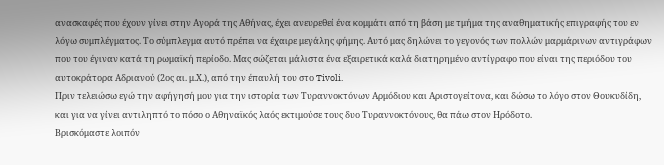ανασκαφές που έχουν γίνει στην Αγορά της Αθήνας, έχει ανευρεθεί ένα κομμάτι από τη βάση με τμήμα της αναθηματικής επιγραφής του εν λόγω συμπλέγματος. Το σύμπλεγμα αυτό πρέπει να έχαιρε μεγάλης φήμης. Αυτό μας δηλώνει το γεγονός των πολλών μαρμάρινων αντιγράφων που του έγιναν κατά τη ρωμαϊκή περίοδο. Μας σώζεται μάλιστα ένα εξαιρετικά καλά διατηρημένο αντίγραφο που είναι της περιόδου του αυτοκράτορα Αδριανού (2ος αι. μ.Χ.), από την έπαυλή του στο Tivoli.
Πριν τελειώσω εγώ την αφήγησή μου για την ιστορία των Τυραννοκτόνων Αρμόδιου και Αριστογείτονα, και δώσω το λόγο στον Θουκυδίδη, και για να γίνει αντιληπτό το πόσο ο Αθηναϊκός λαός εκτιμούσε τους δυο Τυραννοκτόνους, θα πάω στον Ηρόδοτο.
Βρισκόμαστε λοιπόν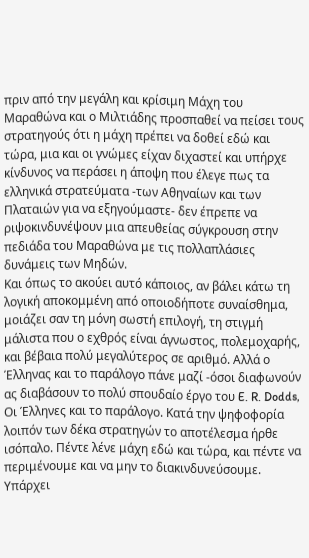πριν από την μεγάλη και κρίσιμη Μάχη του Μαραθώνα και ο Μιλτιάδης προσπαθεί να πείσει τους στρατηγούς ότι η μάχη πρέπει να δοθεί εδώ και τώρα, μια και οι γνώμες είχαν διχαστεί και υπήρχε κίνδυνος να περάσει η άποψη που έλεγε πως τα ελληνικά στρατεύματα -των Αθηναίων και των Πλαταιών για να εξηγούμαστε- δεν έπρεπε να ριψοκινδυνέψουν μια απευθείας σύγκρουση στην πεδιάδα του Μαραθώνα με τις πολλαπλάσιες δυνάμεις των Μηδών.
Και όπως το ακούει αυτό κάποιος, αν βάλει κάτω τη λογική αποκομμένη από οποιοδήποτε συναίσθημα, μοιάζει σαν τη μόνη σωστή επιλογή, τη στιγμή μάλιστα που ο εχθρός είναι άγνωστος, πολεμοχαρής, και βέβαια πολύ μεγαλύτερος σε αριθμό. Αλλά ο Έλληνας και το παράλογο πάνε μαζί -όσοι διαφωνούν ας διαβάσουν το πολύ σπουδαίο έργο του E. R. Dodds, Οι Έλληνες και το παράλογο. Κατά την ψηφοφορία λοιπόν των δέκα στρατηγών το αποτέλεσμα ήρθε ισόπαλο. Πέντε λένε μάχη εδώ και τώρα, και πέντε να περιμένουμε και να μην το διακινδυνεύσουμε. Υπάρχει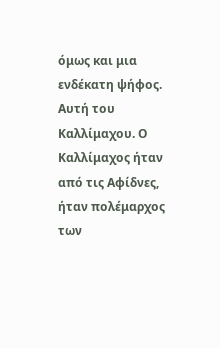όμως και μια ενδέκατη ψήφος. Αυτή του Καλλίμαχου. Ο Καλλίμαχος ήταν από τις Αφίδνες, ήταν πολέμαρχος των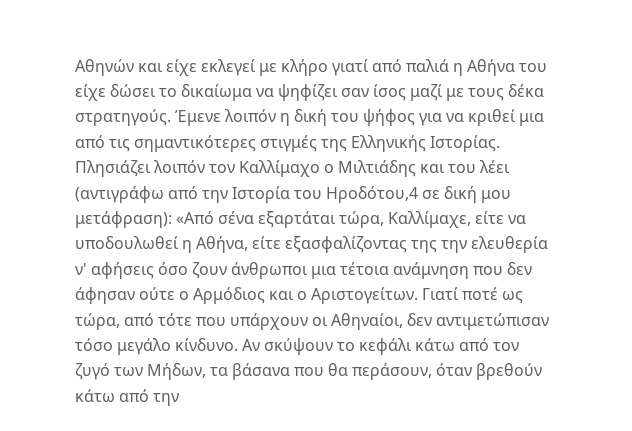Αθηνών και είχε εκλεγεί με κλήρο γιατί από παλιά η Αθήνα του είχε δώσει το δικαίωμα να ψηφίζει σαν ίσος μαζί με τους δέκα στρατηγούς. Έμενε λοιπόν η δική του ψήφος για να κριθεί μια από τις σημαντικότερες στιγμές της Ελληνικής Ιστορίας.
Πλησιάζει λοιπόν τον Καλλίμαχο ο Μιλτιάδης και του λέει (αντιγράφω από την Ιστορία του Ηροδότου,4 σε δική μου μετάφραση): «Από σένα εξαρτάται τώρα, Καλλίμαχε, είτε να υποδουλωθεί η Αθήνα, είτε εξασφαλίζοντας της την ελευθερία ν' αφήσεις όσο ζουν άνθρωποι μια τέτοια ανάμνηση που δεν άφησαν ούτε ο Αρμόδιος και ο Αριστογείτων. Γιατί ποτέ ως τώρα, από τότε που υπάρχουν οι Αθηναίοι, δεν αντιμετώπισαν τόσο μεγάλο κίνδυνο. Αν σκύψουν το κεφάλι κάτω από τον ζυγό των Μήδων, τα βάσανα που θα περάσουν, όταν βρεθούν κάτω από την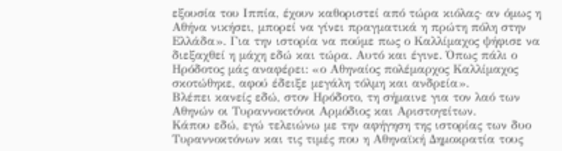εξουσία του Ιππία, έχουν καθοριστεί από τώρα κιόλας· αν όμως η Αθήνα νικήσει, μπορεί να γίνει πραγματικά η πρώτη πόλη στην Ελλάδα». Για την ιστορία να πούμε πως ο Καλλίμαχος ψήφισε να διεξαχθεί η μάχη εδώ και τώρα. Αυτό και έγινε. Όπως πάλι ο Ηρόδοτος μάς αναφέρει: «ο Αθηναίος πολέμαρχος Καλλίμαχος σκοτώθηκε, αφού έδειξε μεγάλη τόλμη και ανδρεία».
Βλέπει κανείς εδώ, στον Ηρόδοτο, τη σήμαινε για τον λαό των Αθηνών οι Τυραννοκτόνοι Αρμόδιος και Αριστογείτων.
Κάπου εδώ, εγώ τελειώνω με την αφήγηση της ιστορίας των δυο Τυραννοκτόνων και τις τιμές που η Αθηναϊκή Δημοκρατία τους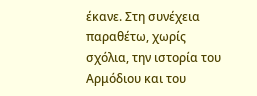έκανε. Στη συνέχεια παραθέτω, χωρίς σχόλια, την ιστορία του Αρμόδιου και του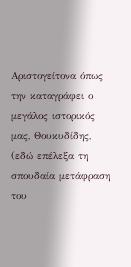Αριστογείτονα όπως την καταγράφει ο μεγάλος ιστορικός μας, Θουκυδίδης, (εδώ επέλεξα τη σπουδαία μετάφραση του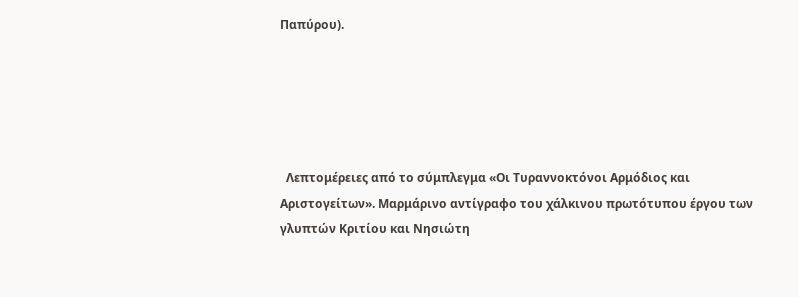Παπύρου).





  Λεπτομέρειες από το σύμπλεγμα «Οι Τυραννοκτόνοι Αρμόδιος και Αριστογείτων». Μαρμάρινο αντίγραφο του χάλκινου πρωτότυπου έργου των γλυπτών Κριτίου και Νησιώτη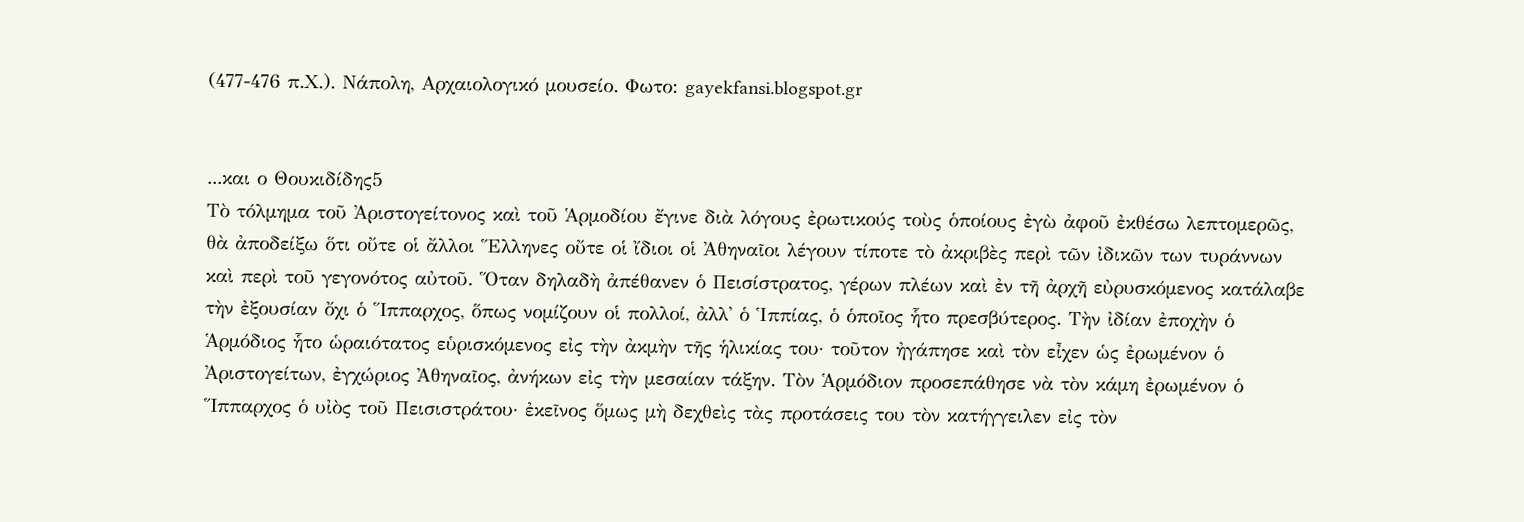(477-476 π.Χ.). Νάπολη, Αρχαιολογικό μουσείο. Φωτο: gayekfansi.blogspot.gr


...και ο Θουκιδίδης5
Τὸ τόλμημα τοῦ Ἀριστογείτονος καὶ τοῦ Ἁρμοδίου ἔγινε διὰ λόγους ἐρωτικούς τοὺς ὁποίους ἐγὼ ἀφοῦ ἐκθέσω λεπτομερῶς, θὰ ἀποδείξω ὅτι οὔτε οἱ ἄλλοι Ἕλληνες οὔτε οἱ ἴδιοι οἱ Ἀθηναῖοι λέγουν τίποτε τὸ ἀκριβὲς περὶ τῶν ἰδικῶν των τυράννων καὶ περὶ τοῦ γεγονότος αὐτοῦ. Ὅταν δηλαδὴ ἀπέθανεν ὁ Πεισίστρατος, γέρων πλέων καὶ ἐν τῆ ἀρχῆ εὐρυσκόμενος κατάλαβε τὴν ἐξουσίαν ὄχι ὁ Ἵππαρχος, ὅπως νομίζουν οἱ πολλοί, ἀλλ' ὁ Ἱππίας, ὁ ὁποῖος ἧτο πρεσβύτερος. Τὴν ἰδίαν ἐποχὴν ὁ Ἁρμόδιος ἧτο ὡραιότατος εὑρισκόμενος εἰς τὴν ἀκμὴν τῆς ἡλικίας του· τοῦτον ἠγάπησε καὶ τὸν εἶχεν ὡς ἐρωμένον ὁ Ἀριστογείτων, ἐγχώριος Ἀθηναῖος, ἀνήκων εἰς τὴν μεσαίαν τάξην. Τὸν Ἁρμόδιον προσεπάθησε νὰ τὸν κάμη ἐρωμένον ὁ Ἵππαρχος ὁ υἰὸς τοῦ Πεισιστράτου· ἐκεῖνος ὅμως μὴ δεχθεὶς τὰς προτάσεις του τὸν κατήγγειλεν εἰς τὸν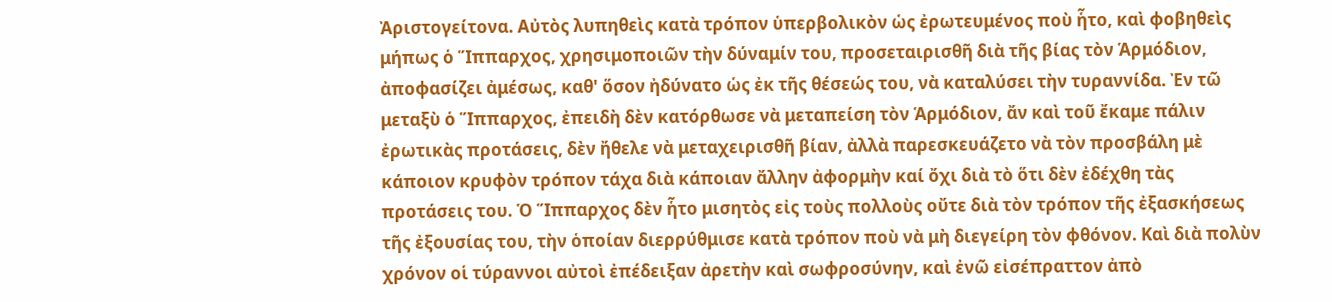Ἀριστογείτονα. Αὐτὸς λυπηθεὶς κατὰ τρόπον ὑπερβολικὸν ὡς ἐρωτευμένος ποὺ ἧτο, καὶ φοβηθεὶς μήπως ὁ Ἵππαρχος, χρησιμοποιῶν τὴν δύναμίν του, προσεταιρισθῆ διὰ τῆς βίας τὸν Ἁρμόδιον, ἀποφασίζει ἀμέσως, καθ' ὅσον ἠδύνατο ὡς ἐκ τῆς θέσεώς του, νὰ καταλύσει τὴν τυραννίδα. Ἐν τῶ μεταξὺ ὁ Ἵππαρχος, ἐπειδὴ δὲν κατόρθωσε νὰ μεταπείση τὸν Ἁρμόδιον, ἄν καὶ τοῦ ἔκαμε πάλιν ἐρωτικὰς προτάσεις, δὲν ἤθελε νὰ μεταχειρισθῆ βίαν, ἀλλὰ παρεσκευάζετο νὰ τὸν προσβάλη μὲ κάποιον κρυφὸν τρόπον τάχα διὰ κάποιαν ἄλλην ἀφορμὴν καί ὄχι διὰ τὸ ὅτι δὲν ἐδέχθη τὰς προτάσεις του. Ὁ Ἵππαρχος δὲν ἧτο μισητὸς εἰς τοὺς πολλοὺς οὔτε διὰ τὸν τρόπον τῆς ἐξασκήσεως τῆς ἐξουσίας του, τὴν ὁποίαν διερρύθμισε κατὰ τρόπον ποὺ νὰ μὴ διεγείρη τὸν φθόνον. Καὶ διὰ πολὺν χρόνον οἱ τύραννοι αὐτοὶ ἐπέδειξαν ἀρετὴν καὶ σωφροσύνην, καὶ ἐνῶ εἰσέπραττον ἀπὸ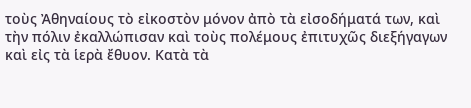τοὺς Ἀθηναίους τὸ εἰκοστὸν μόνον ἀπὸ τὰ εἰσοδήματά των, καὶ τὴν πόλιν ἐκαλλώπισαν καὶ τοὺς πολέμους ἐπιτυχῶς διεξήγαγων καὶ εἰς τὰ ἱερὰ ἔθυον. Κατὰ τὰ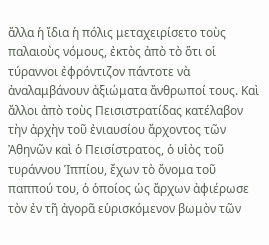ἄλλα ἡ ἴδια ἡ πόλις μεταχειρίσετο τοὺς παλαιοὺς νόμους, ἐκτὸς ἀπὸ τὸ ὅτι οἱ τύραννοι ἐφρόντιζον πάντοτε νὰ ἀναλαμβάνουν ἀξιώματα ἄνθρωποί τους. Καὶ ἄλλοι ἀπὸ τοὺς Πεισιστρατίδας κατέλαβον τὴν ἀρχὴν τοῦ ἐνιαυσίου ἄρχοντος τῶν Ἀθηνῶν καὶ ὁ Πεισίστρατος, ὁ υἱὸς τοῦ τυράννου Ἱππίου, ἔχων τὸ ὄνομα τοῦ παππού του, ὁ ὁποίος ὡς ἄρχων ἀφιέρωσε τὸν ἐν τῆ ἀγορᾶ εὑρισκόμενον βωμὸν τῶν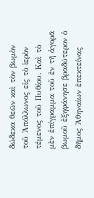δώδεκα θεῶν καὶ τὸν βωμὸν τοῦ Ἀπόλλωνος εἰς τὸ ἱερὸν τέμενος τοῦ Πυθίου. Καὶ τὸ μὲν ἐπίγραμμα τοῦ ἐν τῆ ἀγορᾶ βωμοῦ ἐξηφάνησε βραδύτερον ὁ δῆμος Ἀθηναίων ἐπεκτείνας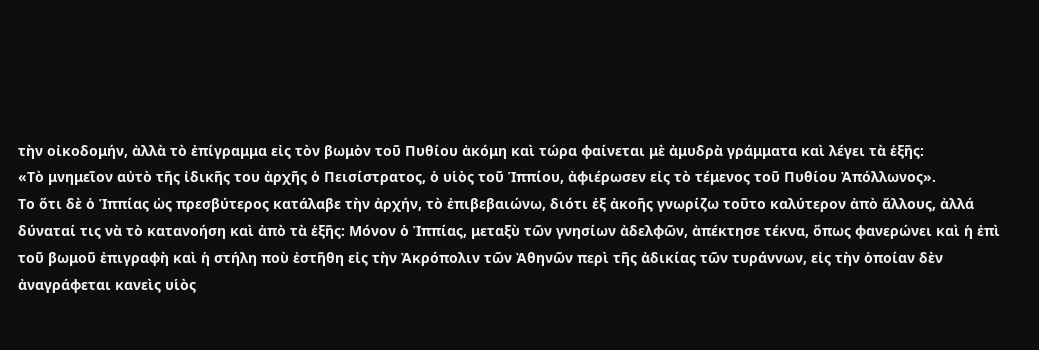τὴν οἰκοδομήν, ἀλλὰ τὸ ἐπίγραμμα εἰς τὸν βωμὸν τοῦ Πυθίου ἀκόμη καὶ τώρα φαίνεται μὲ ἀμυδρὰ γράμματα καὶ λέγει τὰ ἑξῆς:
«Τὸ μνημεῖον αὐτὸ τῆς ἰδικῆς του ἀρχῆς ὁ Πεισίστρατος, ὁ υἱὸς τοῦ Ἱππίου, ἀφιέρωσεν εἰς τὸ τέμενος τοῦ Πυθίου Ἀπόλλωνος».
Το ὅτι δὲ ὁ Ἱππίας ὡς πρεσβύτερος κατάλαβε τὴν ἀρχήν, τὸ ἐπιβεβαιώνω, διότι ἐξ ἀκοῆς γνωρίζω τοῦτο καλύτερον ἀπὸ ἄλλους, ἀλλά δύναταί τις νὰ τὸ κατανοήση καὶ ἀπὸ τὰ ἑξῆς: Μόνον ὁ Ἱππίας, μεταξὺ τῶν γνησίων ἀδελφῶν, ἀπέκτησε τέκνα, ὅπως φανερώνει καὶ ἡ ἐπὶ τοῦ βωμοῦ ἐπιγραφὴ καὶ ἡ στήλη ποὺ ἐστῆθη εἰς τὴν Ἀκρόπολιν τῶν Ἀθηνῶν περὶ τῆς ἀδικίας τῶν τυράννων, εἰς τὴν ὁποίαν δὲν ἀναγράφεται κανεὶς υἱὸς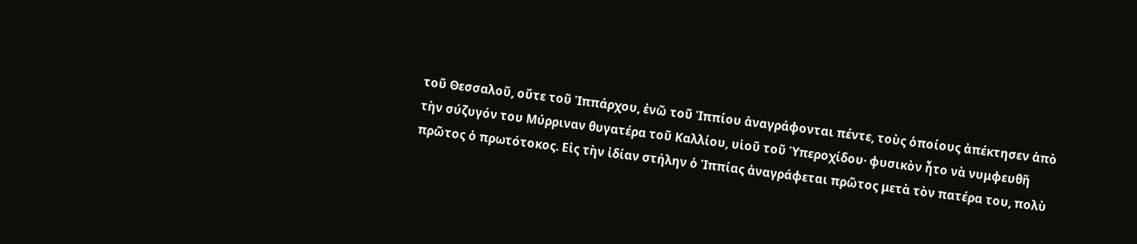τοῦ Θεσσαλοῦ, οὔτε τοῦ Ἱππάρχου, ἐνῶ τοῦ Ἱππίου ἀναγράφονται πέντε, τοὺς ὁποίους ἀπέκτησεν ἀπὸ τὴν σύζυγόν του Μύρριναν θυγατέρα τοῦ Καλλίου, υἱοῦ τοῦ Ὑπεροχίδου· φυσικὸν ἦτο νὰ νυμφευθῆ πρῶτος ὁ πρωτότοκος. Εἰς τὴν ἰδίαν στήλην ὁ Ἱππίας ἀναγράφεται πρῶτος μετὰ τὸν πατέρα του, πολὺ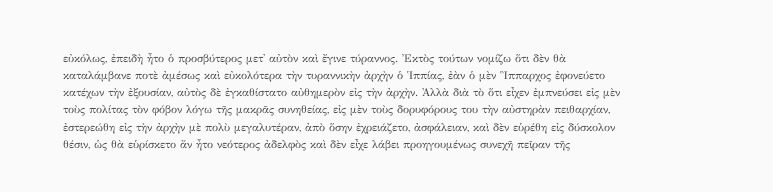εὐκόλως, ἐπειδὴ ἦτο ὁ προσβύτερος μετ' αὐτὸν καὶ ἔγινε τύραννος. Ἐκτὸς τούτων νομίζω ὅτι δὲν θὰ καταλάμβανε ποτὲ ἀμέσως καὶ εὐκολότερα τὴν τυραννικὴν ἀρχὴν ὁ Ἱππίας, ἐὰν ὁ μὲν Ἳππαρχος ἐφονεύετο κατέχων τὴν ἐξουσίαν, αὐτὸς δὲ ἐγκαθίστατο αὐθημερὸν εἰς τὴν ἀρχὴν. Ἀλλὰ διὰ τὸ ὅτι εἶχεν ἐμπνεύσει εἰς μὲν τοὺς πολίτας τὸν φόβον λόγω τῆς μακρᾶς συνηθείας, εἰς μὲν τοὺς δορυφόρους του τὴν αὐστηρὰν πειθαρχίαν, ἐστερεώθη εἰς τὴν ἀρχὴν μὲ πολὺ μεγαλυτέραν, ἀπὸ ὅσην ἐχρειάζετο, ἀσφάλειαν, καὶ δὲν εὑρέθη εἰς δύσκολον θέσιν, ὡς θὰ εὑρίσκετο ἄν ἦτο νεότερος ἀδελφὸς καὶ δὲν εἶχε λάβει προηγουμένως συνεχῆ πεῖραν τῆς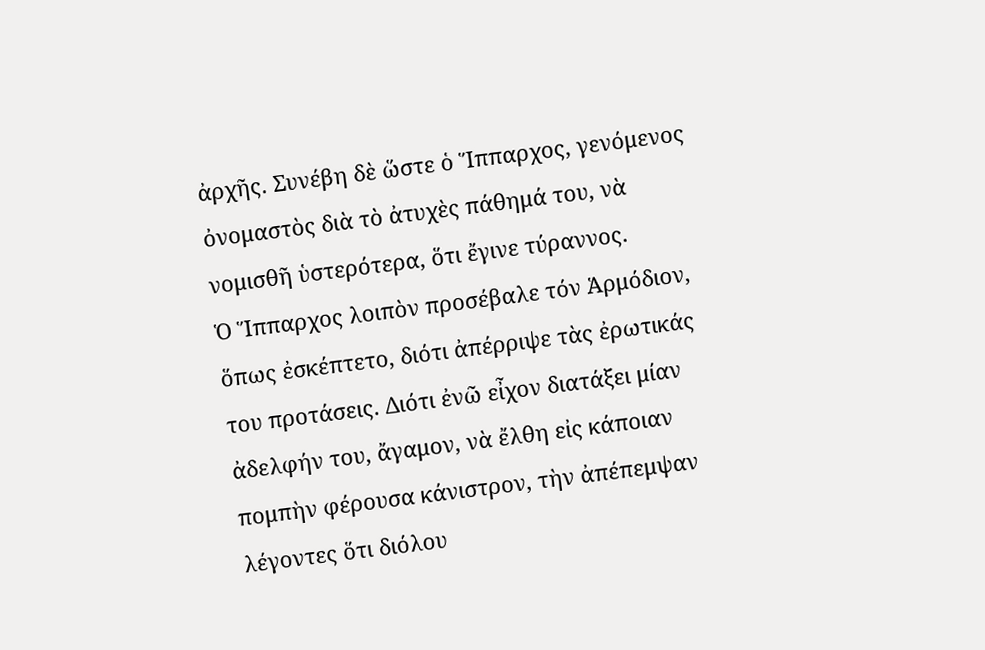ἀρχῆς. Συνέβη δὲ ὥστε ὁ Ἵππαρχος, γενόμενος ὀνομαστὸς διὰ τὸ ἀτυχὲς πάθημά του, νὰ νομισθῆ ὑστερότερα, ὅτι ἔγινε τύραννος.
Ὁ Ἵππαρχος λοιπὸν προσέβαλε τόν Ἁρμόδιον, ὅπως ἐσκέπτετο, διότι ἀπέρριψε τὰς ἐρωτικάς του προτάσεις. Διότι ἐνῶ εἶχον διατάξει μίαν ἀδελφήν του, ἄγαμον, νὰ ἔλθη εἰς κάποιαν πομπὴν φέρουσα κάνιστρον, τὴν ἀπέπεμψαν λέγοντες ὅτι διόλου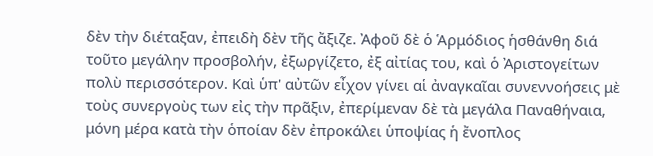δὲν τὴν διέταξαν, ἐπειδὴ δὲν τῆς ἄξιζε. Ἀφοῦ δὲ ὁ Ἁρμόδιος ἡσθάνθη διά τοῦτο μεγάλην προσβολήν, ἐξωργίζετο, ἐξ αἰτίας του, καὶ ὁ Ἀριστογείτων πολὺ περισσότερον. Καὶ ὑπ' αὐτῶν εἶχον γίνει αἱ ἀναγκαῖαι συνεννοήσεις μὲ τοὺς συνεργοὺς των εἰς τὴν πρᾶξιν, ἐπερίμεναν δὲ τὰ μεγάλα Παναθήναια, μόνη μέρα κατὰ τὴν ὁποίαν δὲν ἐπροκάλει ὑποψίας ἡ ἔνοπλος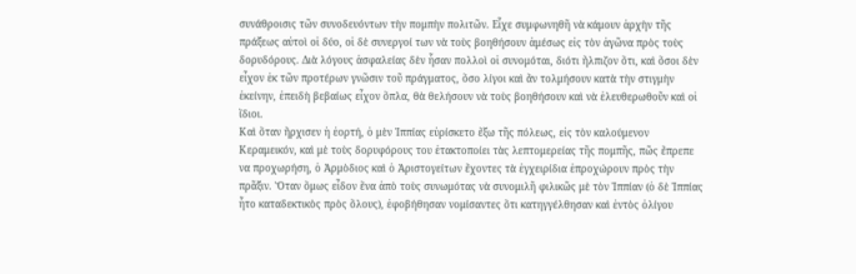συνάθροισις τῶν συνοδευόντων τὴν πομπὴν πολιτῶν. Εἷχε συμφωνηθῆ νὰ κάμουν ἀρχὴν τῆς πράξεως αὐτοὶ οἱ δύο, οἱ δὲ συνεργοί των νὰ τοὺς βοηθήσουν ἀμέσως εἰς τὸν ἀγῶνα πρὸς τοὺς δορυδόρους. Διὰ λόγους ἀσφαλείας δὲν ἦσαν πολλοὶ οἱ συνομόται, διότι ἤλπιζον ὅτι, καὶ ὅσοι δὲν εἶχον ἐκ τῶν προτέρων γνῶσιν τοῦ πράγματος, ὅσο λίγοι καὶ ἄν τολμήσουν κατὰ τὴν στιγμὴν ἐκείνην, ἐπειδὴ βεβαίως εἶχον ὅπλα, θὰ θελήσουν νὰ τοὺς βοηθήσουν καὶ νὰ ἐλευθερωθοῦν καὶ οἱ ἴδιοι.
Καὶ ὅταν ἤρχισεν ἡ ἐορτή, ὁ μὲν Ἱππίας εὑρίσκετο ἔξω τῆς πόλεως, εἰς τὸν καλούμενον Κεραμεικόν, καὶ μὲ τοὺς δορυφόρους του ἐτακτοποίει τὰς λεπτομερείας τῆς πομπῆς, πῶς ἔπρεπε να προχωρήση, ὁ Ἁρμὸδιος καὶ ὁ Ἀριστογείτων ἔχοντες τὰ ἐγχειρίδια ἐπροχώρουν πρὸς τὴν πρᾶξιν. Ὅταν ὅμως εἶδον ἕνα ἀπὸ τοὺς συνωμότας νὰ συνομιλῆ φιλικῶς μὲ τὸν Ἱππίαν (ὁ δὲ Ἱππίας ἦτο καταδεκτικὸς πρὸς ὅλους), ἐφοβήθησαν νομίσαντες ὅτι κατηγγέλθησαν καὶ ἐντὸς ὀλίγου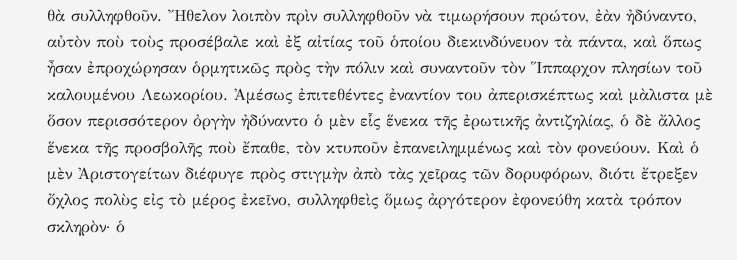θὰ συλληφθοῦν. Ἤθελον λοιπὸν πρὶν συλληφθοῦν νὰ τιμωρήσουν πρώτον, ἐὰν ἠδύναντο, αὐτὸν ποὺ τοὺς προσέβαλε καὶ ἐξ αἰτίας τοῦ ὁποίου διεκινδύνευον τὰ πάντα, καὶ ὅπως ἦσαν ἐπροχώρησαν ὁρμητικῶς πρὸς τὴν πόλιν καὶ συναντοῦν τὸν Ἵππαρχον πλησίων τοῦ καλουμένου Λεωκορίου. Ἀμέσως ἐπιτεθέντες ἐναντίον του ἀπερισκέπτως καὶ μὰλιστα μὲ ὅσον περισσότερον ὀργὴν ἠδύναντο ὁ μὲν εἷς ἕνεκα τῆς ἐρωτικῆς ἀντιζηλίας, ὁ δὲ ἄλλος ἕνεκα τῆς προσβολῆς ποὺ ἔπαθε, τὸν κτυποῦν ἐπανειλημμένως καὶ τὸν φονεύουν. Καὶ ὁ μὲν Ἀριστογείτων διέφυγε πρὸς στιγμὴν ἀπὸ τὰς χεῖρας τῶν δορυφόρων, διότι ἔτρεξεν ὄχλος πολὺς εἰς τὸ μέρος ἐκεῖνο, συλληφθεὶς ὅμως ἀργότερον ἐφονεύθη κατὰ τρόπον σκληρὸν· ὁ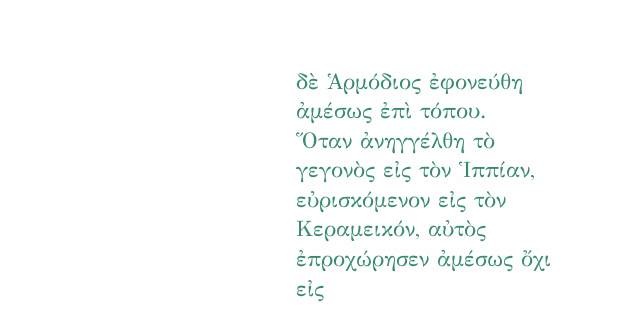δὲ Ἁρμόδιος ἐφονεύθη ἀμέσως ἐπὶ τόπου.
Ὅταν ἀνηγγέλθη τὸ γεγονὸς εἰς τὸν Ἱππίαν, εὐρισκόμενον εἰς τὸν Κεραμεικόν, αὐτὸς ἐπροχώρησεν ἀμέσως ὄχι εἰς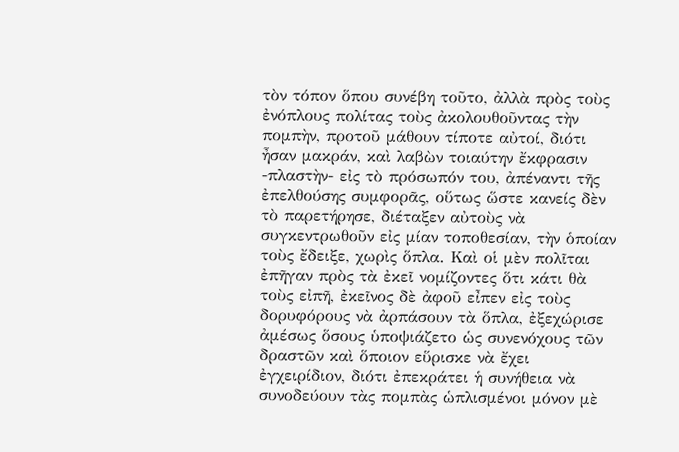τὸν τόπον ὅπου συνέβη τοῦτο, ἀλλὰ πρὸς τοὺς ἐνόπλους πολίτας τοὺς ἀκολουθοῦντας τὴν πομπὴν, προτοῦ μάθουν τίποτε αὐτοί, διότι ἦσαν μακράν, καὶ λαβὼν τοιαύτην ἔκφρασιν -πλαστὴν- εἰς τὸ πρόσωπόν του, ἀπέναντι τῆς ἐπελθούσης συμφορᾶς, οὕτως ὥστε κανείς δὲν τὸ παρετήρησε, διέταξεν αὐτοὺς νὰ συγκεντρωθοῦν εἰς μίαν τοποθεσίαν, τὴν ὁποίαν τοὺς ἔδειξε, χωρὶς ὅπλα. Καὶ οἱ μὲν πολῖται ἐπῆγαν πρὸς τὰ ἐκεῖ νομίζοντες ὅτι κάτι θὰ τοὺς εἰπῆ, ἐκεῖνος δὲ ἀφοῦ εἶπεν εἰς τοὺς δορυφόρους νὰ ἀρπάσουν τὰ ὅπλα, ἐξεχώρισε ἀμέσως ὅσους ὑποψιάζετο ὡς συνενόχους τῶν δραστῶν καὶ ὅποιον εὕρισκε νὰ ἔχει ἐγχειρίδιον, διότι ἐπεκράτει ἡ συνήθεια νὰ συνοδεύουν τὰς πομπὰς ὡπλισμένοι μόνον μὲ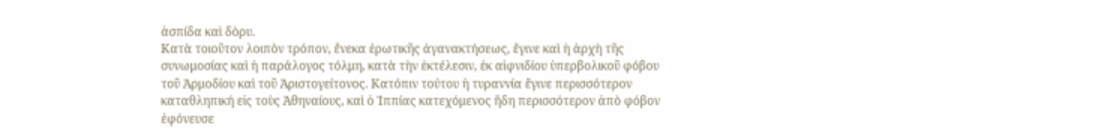ἀσπίδα καὶ δὸρυ.
Κατὰ τοιοῦτον λοιπὸν τρόπον, ἔνεκα ἐρωτικῆς ἀγανακτήσεως, ἔγινε καὶ ἡ ἀρχὴ τῆς συνωμοσίας καὶ ἡ παράλογος τόλμη, κατὰ τὴν ἐκτέλεσιν, ἐκ αἱφνιδίου ὑπερβολικοῦ φόβου τοῦ Ἁρμοδίου καὶ τοῦ Ἀριστογείτονος. Κατόπιν τούτου ἡ τυραννία ἔγινε περισσότερον καταθληπική εἰς τοὺς Ἀθηναίους, καὶ ὁ Ἱππίας κατεχόμενος ἤδη περισσότερον ἀπὸ φόβον ἐφόνευσε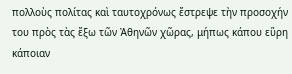πολλοὺς πολίτας καὶ ταυτοχρόνως ἔστρεψε τὴν προσοχήν του πρὸς τὰς ἔξω τῶν Ἀθηνῶν χῶρας, μήπως κάπου εὕρη κάποιαν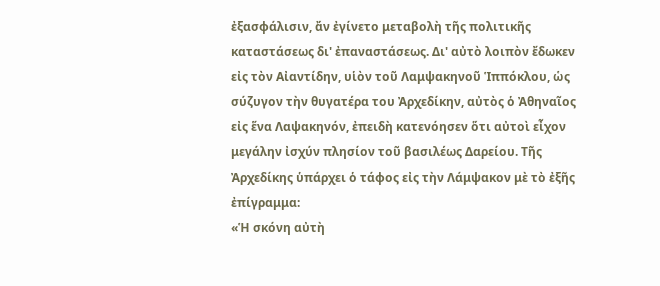ἐξασφάλισιν, ἄν ἐγίνετο μεταβολὴ τῆς πολιτικῆς καταστάσεως δι' ἐπαναστάσεως. Δι' αὐτὸ λοιπὸν ἔδωκεν εἰς τὸν Αἰαντίδην, υἱὸν τοῦ Λαμψακηνοῦ Ἱππόκλου, ὡς σύζυγον τὴν θυγατέρα του Ἀρχεδίκην, αὐτὸς ὁ Ἀθηναῖος εἰς ἕνα Λαψακηνόν, ἐπειδὴ κατενόησεν ὅτι αὐτοὶ εἶχον μεγάλην ἰσχύν πλησίον τοῦ βασιλέως Δαρείου. Τῆς Ἀρχεδίκης ὑπάρχει ὁ τάφος εἰς τὴν Λάμψακον μὲ τὸ ἐξῆς ἐπίγραμμα:
«Ἡ σκόνη αὐτὴ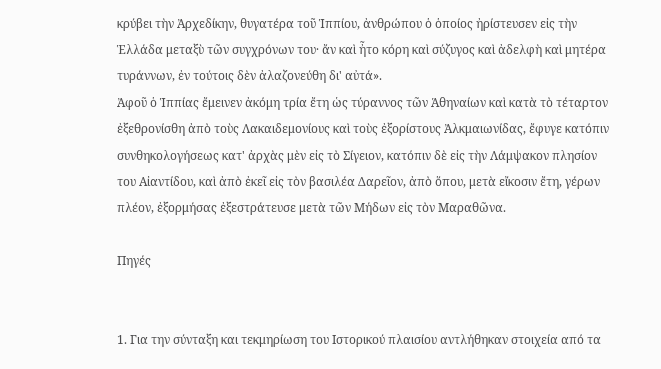κρύβει τὴν Ἀρχεδίκην, θυγατέρα τοῦ Ἱππίου, ἀνθρώπου ὁ ὁποίος ἠρίστευσεν εἰς τὴν Ἑλλάδα μεταξὺ τῶν συγχρόνων του· ἄν καὶ ἦτο κόρη καὶ σύζυγος καὶ ἀδελφὴ καὶ μητέρα τυράννων, ἐν τούτοις δὲν ἀλαζονεύθη δι' αὐτά».
Ἀφοῦ ὁ Ἱππίας ἔμεινεν ἀκόμη τρία ἔτη ὡς τύραννος τῶν Ἁθηναίων καὶ κατὰ τὸ τέταρτον ἐξεθρονίσθη ἀπὸ τοὺς Λακαιδεμονίους καὶ τοὺς ἐξορίστους Ἀλκμαιωνίδας, ἔφυγε κατόπιν συνθηκολογήσεως κατ' ἀρχὰς μὲν εἰς τὸ Σίγειον, κατόπιν δὲ εἰς τὴν Λάμψακον πλησίον του Αἰαντίδου, καὶ ἀπὸ ἐκεῖ εἰς τὸν βασιλέα Δαρεῖον, ἀπὸ ὅπου, μετὰ εἴκοσιν ἔτη, γέρων πλέον, ἐξορμήσας ἐξεστράτευσε μετὰ τῶν Μήδων εἰς τὸν Μαραθῶνα.

Πηγές


1. Για την σύνταξη και τεκμηρίωση του Ιστορικού πλαισίου αντλήθηκαν στοιχεία από τα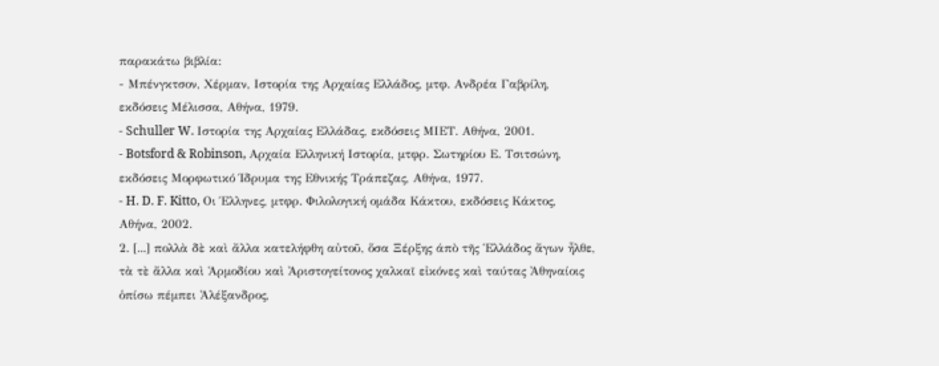παρακάτω βιβλία:
- Μπένγκτσον, Χέρμαν, Ιστορία της Αρχαίας Ελλάδος, μτφ. Ανδρέα Γαβρίλη, εκδόσεις Μέλισσα, Αθήνα, 1979.
- Schuller W. Ιστορία της Αρχαίας Ελλάδας, εκδόσεις ΜΙΕΤ. Αθήνα, 2001.
- Botsford & Robinson, Αρχαία Ελληνική Ιστορία, μτφρ. Σωτηρίου Ε. Τσιτσώνη, εκδόσεις Μορφωτικό Ίδρυμα της Εθνικής Τράπεζας, Αθήνα, 1977.
- H. D. F. Kitto, Οι Έλληνες, μτφρ. Φιλολογική ομάδα Κάκτου, εκδόσεις Κάκτος, Αθήνα, 2002.
2. [...] πολλὰ δὲ καὶ ἄλλα κατελήφθη αὐτοῦ, ὅσα Ξέρξης άπὸ τῆς Ἑλλάδος ἄγων ἦλθε, τὰ τὲ ἄλλα καὶ Ἁρμοδίου καὶ Ἀριστογείτονος χαλκαῖ εἰκόνες καὶ ταύτας Ἀθηναίοις ὁπίσω πέμπει Ἀλέξανδρος,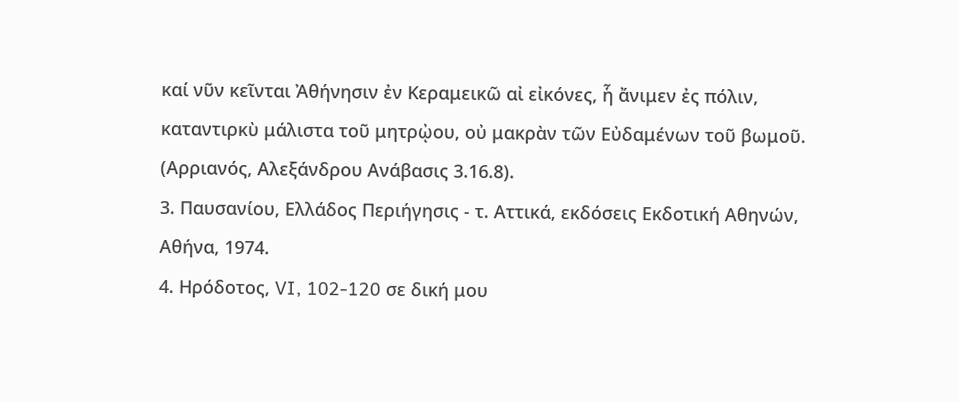καί νῦν κεῖνται Ἀθήνησιν ἐν Κεραμεικῶ αἰ εἰκόνες, ἧ ἄνιμεν ἐς πόλιν, καταντιρκὺ μάλιστα τοῦ μητρᾠου, οὐ μακρὰν τῶν Εὐδαμένων τοῦ βωμοῦ. (Αρριανός, Αλεξάνδρου Ανάβασις 3.16.8).
3. Παυσανίου, Ελλάδος Περιήγησις - τ. Αττικά, εκδόσεις Εκδοτική Αθηνών, Αθήνα, 1974.
4. Ηρόδοτος, VI, 102-120 σε δική μου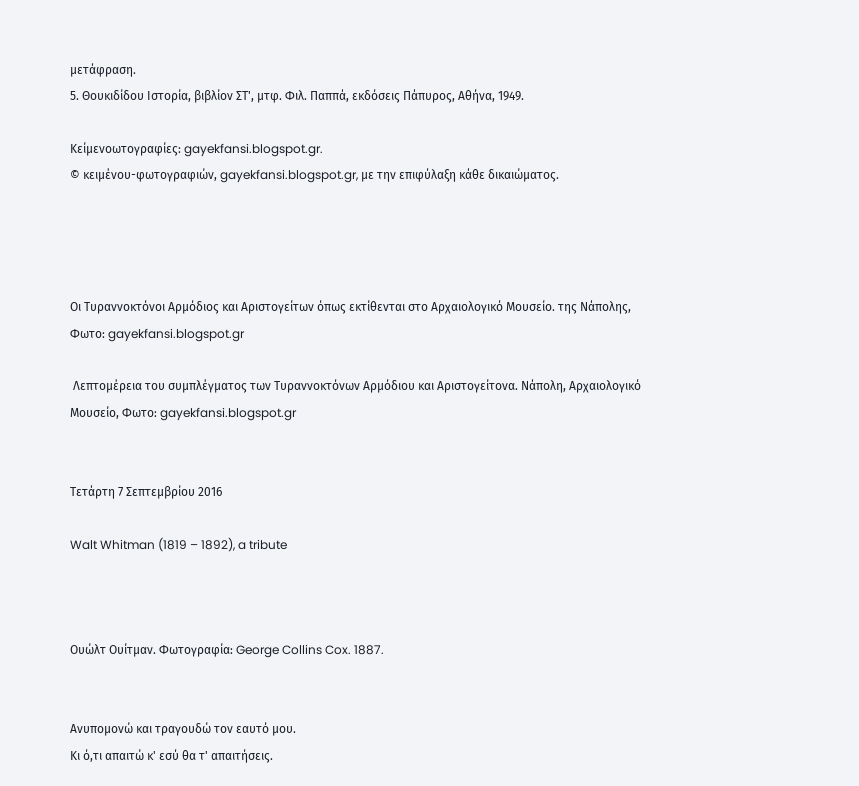μετάφραση.
5. Θουκιδίδου Ιστορία, βιβλίον ΣΤ', μτφ. Φιλ. Παππά, εκδόσεις Πάπυρος, Αθήνα, 1949.

Κείμενοωτογραφίες: gayekfansi.blogspot.gr.
© κειμένου-φωτογραφιών, gayekfansi.blogspot.gr, με την επιφύλαξη κάθε δικαιώματος.




Οι Τυραννοκτόνοι Αρμόδιος και Αριστογείτων όπως εκτίθενται στο Αρχαιολογικό Μουσείο. της Νάπολης, Φωτο: gayekfansi.blogspot.gr

 Λεπτομέρεια του συμπλέγματος των Τυραννοκτόνων Αρμόδιου και Αριστογείτονα. Νάπολη, Αρχαιολογικό Μουσείο, Φωτο: gayekfansi.blogspot.gr


Τετάρτη 7 Σεπτεμβρίου 2016

Walt Whitman (1819 – 1892), a tribute



Ουώλτ Ουίτμαν. Φωτογραφία: George Collins Cox. 1887.


Ανυπομονώ και τραγουδώ τον εαυτό μου.
Κι ό,τι απαιτώ κ' εσύ θα τ' απαιτήσεις.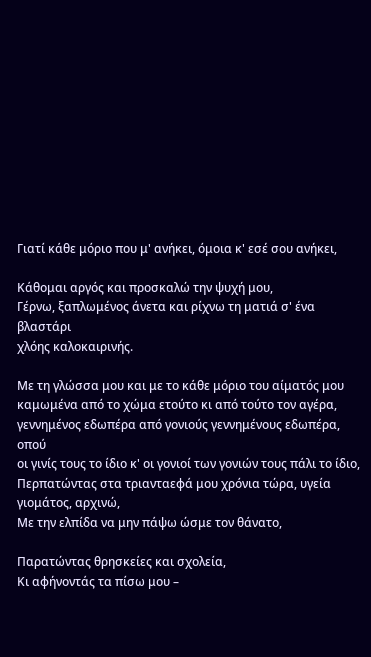Γιατί κάθε μόριο που μ' ανήκει, όμοια κ' εσέ σου ανήκει,

Κάθομαι αργός και προσκαλώ την ψυχή μου,
Γέρνω, ξαπλωμένος άνετα και ρίχνω τη ματιά σ' ένα βλαστάρι
χλόης καλοκαιρινής.

Με τη γλώσσα μου και με το κάθε μόριο του αίματός μου
καμωμένα από το χώμα ετούτο κι από τούτο τον αγέρα,
γεννημένος εδωπέρα από γονιούς γεννημένους εδωπέρα, οπού
οι γινίς τους το ίδιο κ' οι γονιοί των γονιών τους πάλι το ίδιο,
Περπατώντας στα τριανταεφά μου χρόνια τώρα, υγεία γιομάτος, αρχινώ,
Με την ελπίδα να μην πάψω ώσμε τον θάνατο,

Παρατώντας θρησκείες και σχολεία,
Κι αφήνοντάς τα πίσω μου –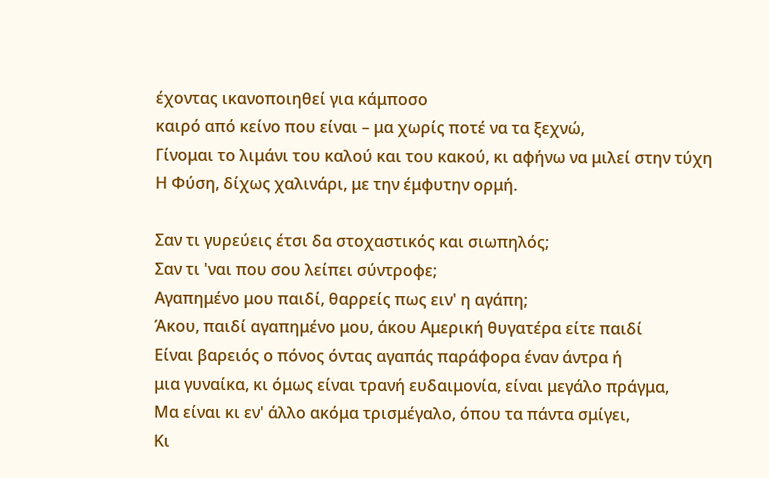έχοντας ικανοποιηθεί για κάμποσο
καιρό από κείνο που είναι – μα χωρίς ποτέ να τα ξεχνώ,
Γίνομαι το λιμάνι του καλού και του κακού, κι αφήνω να μιλεί στην τύχη
Η Φύση, δίχως χαλινάρι, με την έμφυτην ορμή.

Σαν τι γυρεύεις έτσι δα στοχαστικός και σιωπηλός;
Σαν τι 'ναι που σου λείπει σύντροφε;
Αγαπημένο μου παιδί, θαρρείς πως ειν' η αγάπη;
Άκου, παιδί αγαπημένο μου, άκου Αμερική θυγατέρα είτε παιδί
Είναι βαρειός ο πόνος όντας αγαπάς παράφορα έναν άντρα ή
μια γυναίκα, κι όμως είναι τρανή ευδαιμονία, είναι μεγάλο πράγμα,
Μα είναι κι εν' άλλο ακόμα τρισμέγαλο, όπου τα πάντα σμίγει,
Κι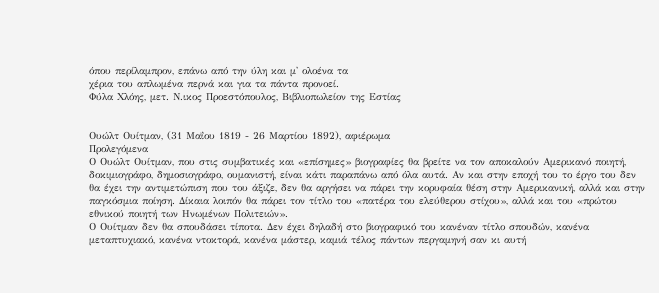όπου περίλαμπρον, επάνω από την ύλη και μ' ολοένα τα
χέρια του απλωμένα περνά και για τα πάντα προνοεί.
Φύλα Χλόης, μετ. Ν.ικος Προεστόπουλος, Βιβλιοπωλείον της Εστίας


Ουώλτ Ουίτμαν, (31 Μαΐου 1819 - 26 Μαρτίου 1892), αφιέρωμα
Προλεγόμενα
Ο Ουώλτ Ουίτμαν, που στις συμβατικές και «επίσημες» βιογραφίες θα βρείτε να τον αποκαλούν Αμερικανό ποιητή, δοκιμιογράφο, δημοσιογράφο, ουμανιστή, είναι κάτι παραπάνω από όλα αυτά. Αν και στην εποχή του το έργο του δεν θα έχει την αντιμετώπιση που του άξιζε, δεν θα αργήσει να πάρει την κορυφαία θέση στην Αμερικανική, αλλά και στην παγκόσμια ποίηση. Δίκαια λοιπόν θα πάρει τον τίτλο του «πατέρα του ελεύθερου στίχου», αλλά και του «πρώτου εθνικού ποιητή των Ηνωμένων Πολιτειών».
Ο Ουίτμαν δεν θα σπουδάσει τίποτα. Δεν έχει δηλαδή στο βιογραφικό του κανέναν τίτλο σπουδών, κανένα μεταπτυχιακό, κανένα ντοκτορά, κανένα μάστερ, καμιά τέλος πάντων περγαμηνή σαν κι αυτή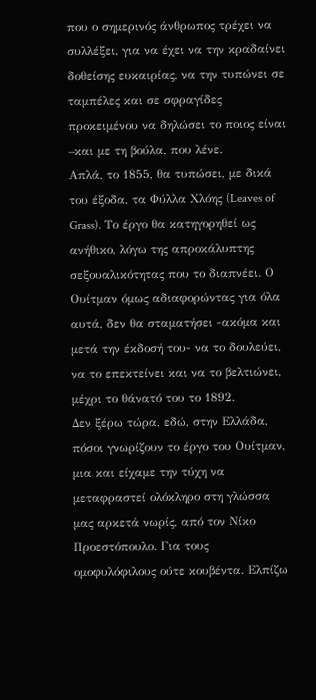που ο σημερινός άνθρωπος τρέχει να συλλέξει, για να έχει να την κραδαίνει δοθείσης ευκαιρίας, να την τυπώνει σε ταμπέλες και σε σφραγίδες προκειμένου να δηλώσει το ποιος είναι –και με τη βούλα, που λένε.
Απλά, το 1855, θα τυπώσει, με δικά του έξοδα, τα Φύλλα Χλόης (Leaves of Grass). Το έργο θα κατηγορηθεί ως ανήθικο, λόγω της απροκάλυπτης σεξουαλικότητας που το διαπνέει. Ο Ουίτμαν όμως αδιαφορώντας για όλα αυτά, δεν θα σταματήσει -ακόμα και μετά την έκδοσή του- να το δουλεύει, να το επεκτείνει και να το βελτιώνει, μέχρι το θάνατό του το 1892.
Δεν ξέρω τώρα, εδώ, στην Ελλάδα, πόσοι γνωρίζουν το έργο του Ουίτμαν, μια και είχαμε την τύχη να μεταφραστεί ολόκληρο στη γλώσσα μας αρκετά νωρίς, από τον Νίκο Προεστόπουλο. Για τους ομοφυλόφιλους ούτε κουβέντα. Ελπίζω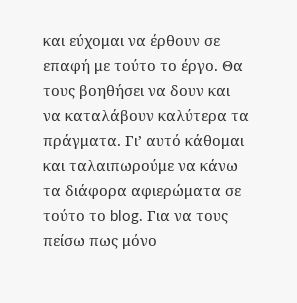και εύχομαι να έρθουν σε επαφή με τούτο το έργο. Θα τους βοηθήσει να δουν και να καταλάβουν καλύτερα τα πράγματα. Γι’ αυτό κάθομαι και ταλαιπωρούμε να κάνω τα διάφορα αφιερώματα σε τούτο το blog. Για να τους πείσω πως μόνο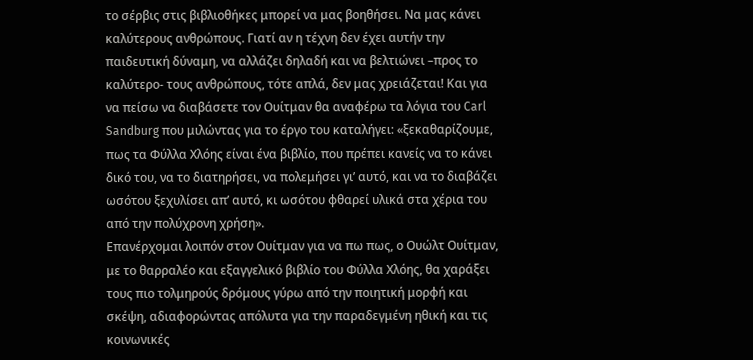το σέρβις στις βιβλιοθήκες μπορεί να μας βοηθήσει. Να μας κάνει καλύτερους ανθρώπους. Γιατί αν η τέχνη δεν έχει αυτήν την παιδευτική δύναμη, να αλλάζει δηλαδή και να βελτιώνει –προς το καλύτερο- τους ανθρώπους, τότε απλά, δεν μας χρειάζεται! Και για να πείσω να διαβάσετε τον Ουίτμαν θα αναφέρω τα λόγια του Carl Sandburg που μιλώντας για το έργο του καταλήγει: «ξεκαθαρίζουμε, πως τα Φύλλα Χλόης είναι ένα βιβλίο, που πρέπει κανείς να το κάνει δικό του, να το διατηρήσει, να πολεμήσει γι’ αυτό, και να το διαβάζει ωσότου ξεχυλίσει απ’ αυτό, κι ωσότου φθαρεί υλικά στα χέρια του από την πολύχρονη χρήση».
Επανέρχομαι λοιπόν στον Ουίτμαν για να πω πως, ο Ουώλτ Ουίτμαν, με το θαρραλέο και εξαγγελικό βιβλίο του Φύλλα Χλόης, θα χαράξει τους πιο τολμηρούς δρόμους γύρω από την ποιητική μορφή και σκέψη, αδιαφορώντας απόλυτα για την παραδεγμένη ηθική και τις κοινωνικές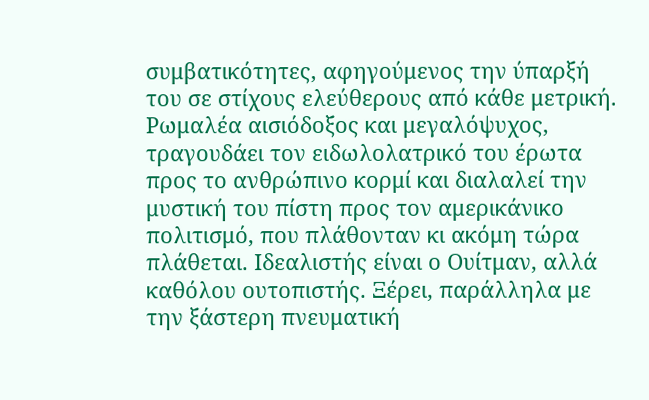συμβατικότητες, αφηγούμενος την ύπαρξή του σε στίχους ελεύθερους από κάθε μετρική.
Ρωμαλέα αισιόδοξος και μεγαλόψυχος, τραγουδάει τον ειδωλολατρικό του έρωτα προς το ανθρώπινο κορμί και διαλαλεί την μυστική του πίστη προς τον αμερικάνικο πολιτισμό, που πλάθονταν κι ακόμη τώρα πλάθεται. Ιδεαλιστής είναι ο Ουίτμαν, αλλά καθόλου ουτοπιστής. Ξέρει, παράλληλα με την ξάστερη πνευματική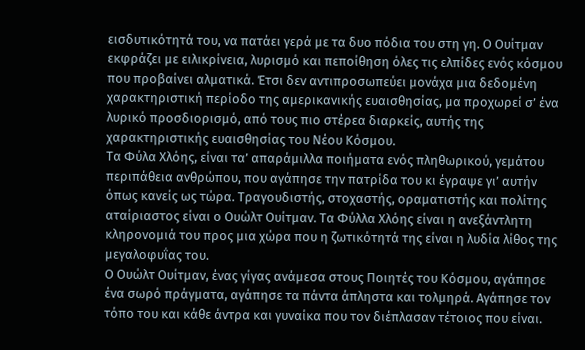εισδυτικότητά του, να πατάει γερά με τα δυο πόδια του στη γη. Ο Ουίτμαν εκφράζει με ειλικρίνεια, λυρισμό και πεποίθηση όλες τις ελπίδες ενός κόσμου που προβαίνει αλματικά. Έτσι δεν αντιπροσωπεύει μονάχα μια δεδομένη χαρακτηριστική περίοδο της αμερικανικής ευαισθησίας, μα προχωρεί σ’ ένα λυρικό προσδιορισμό, από τους πιο στέρεα διαρκείς, αυτής της χαρακτηριστικής ευαισθησίας του Νέου Κόσμου.
Τα Φύλα Χλόης, είναι τα’ απαράμιλλα ποιήματα ενός πληθωρικού, γεμάτου περιπάθεια ανθρώπου, που αγάπησε την πατρίδα του κι έγραψε γι’ αυτήν όπως κανείς ως τώρα. Τραγουδιστής, στοχαστής, οραματιστής και πολίτης αταίριαστος είναι ο Ουώλτ Ουίτμαν. Τα Φύλλα Χλόης είναι η ανεξάντλητη κληρονομιά του προς μια χώρα που η ζωτικότητά της είναι η λυδία λίθος της μεγαλοφυΐας του.
Ο Ουώλτ Ουίτμαν, ένας γίγας ανάμεσα στους Ποιητές του Κόσμου, αγάπησε ένα σωρό πράγματα, αγάπησε τα πάντα άπληστα και τολμηρά. Αγάπησε τον τόπο του και κάθε άντρα και γυναίκα που τον διέπλασαν τέτοιος που είναι.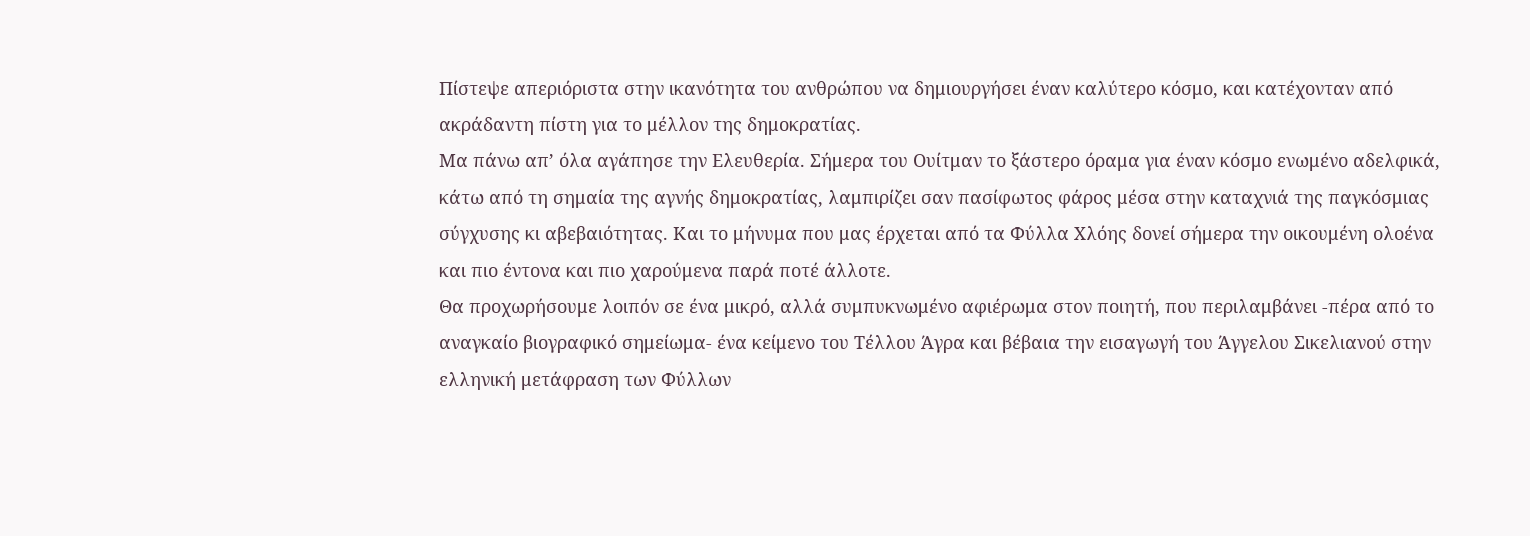Πίστεψε απεριόριστα στην ικανότητα του ανθρώπου να δημιουργήσει έναν καλύτερο κόσμο, και κατέχονταν από ακράδαντη πίστη για το μέλλον της δημοκρατίας.
Μα πάνω απ’ όλα αγάπησε την Ελευθερία. Σήμερα του Ουίτμαν το ξάστερο όραμα για έναν κόσμο ενωμένο αδελφικά, κάτω από τη σημαία της αγνής δημοκρατίας, λαμπιρίζει σαν πασίφωτος φάρος μέσα στην καταχνιά της παγκόσμιας σύγχυσης κι αβεβαιότητας. Και το μήνυμα που μας έρχεται από τα Φύλλα Χλόης δονεί σήμερα την οικουμένη ολοένα και πιο έντονα και πιο χαρούμενα παρά ποτέ άλλοτε.
Θα προχωρήσουμε λοιπόν σε ένα μικρό, αλλά συμπυκνωμένο αφιέρωμα στον ποιητή, που περιλαμβάνει -πέρα από το αναγκαίο βιογραφικό σημείωμα- ένα κείμενο του Τέλλου Άγρα και βέβαια την εισαγωγή του Άγγελου Σικελιανού στην ελληνική μετάφραση των Φύλλων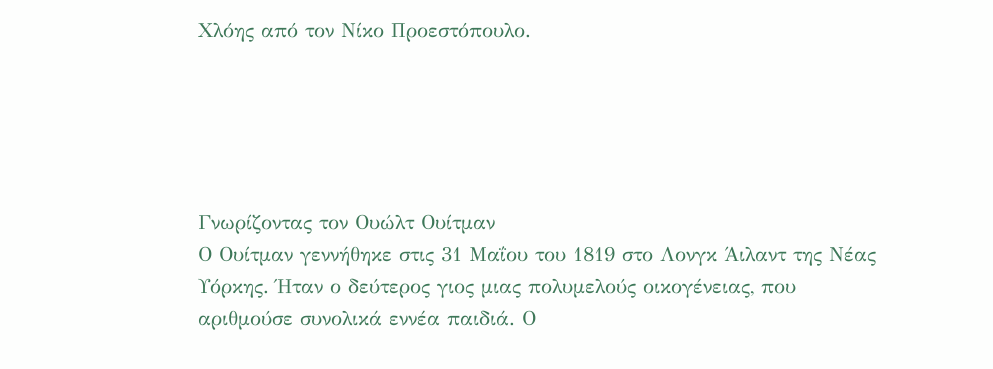Χλόης από τον Νίκο Προεστόπουλο.





Γνωρίζοντας τον Ουώλτ Ουίτμαν
Ο Ουίτμαν γεννήθηκε στις 31 Μαΐου του 1819 στο Λονγκ Άιλαντ της Νέας Υόρκης. Ήταν ο δεύτερος γιος μιας πολυμελούς οικογένειας, που αριθμούσε συνολικά εννέα παιδιά. Ο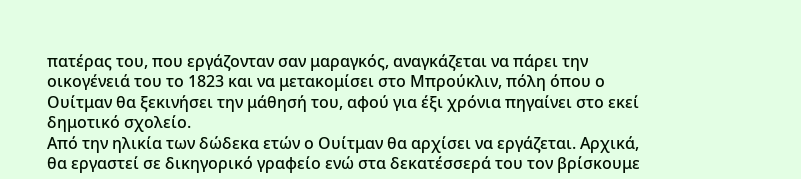πατέρας του, που εργάζονταν σαν μαραγκός, αναγκάζεται να πάρει την οικογένειά του το 1823 και να μετακομίσει στο Μπρούκλιν, πόλη όπου ο Ουίτμαν θα ξεκινήσει την μάθησή του, αφού για έξι χρόνια πηγαίνει στο εκεί δημοτικό σχολείο.
Από την ηλικία των δώδεκα ετών ο Ουίτμαν θα αρχίσει να εργάζεται. Αρχικά, θα εργαστεί σε δικηγορικό γραφείο ενώ στα δεκατέσσερά του τον βρίσκουμε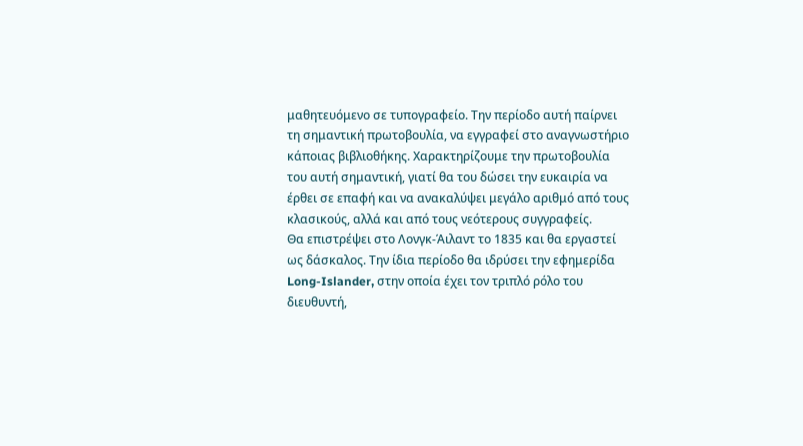μαθητευόμενο σε τυπογραφείο. Την περίοδο αυτή παίρνει τη σημαντική πρωτοβουλία, να εγγραφεί στο αναγνωστήριο κάποιας βιβλιοθήκης. Χαρακτηρίζουμε την πρωτοβουλία του αυτή σημαντική, γιατί θα του δώσει την ευκαιρία να έρθει σε επαφή και να ανακαλύψει μεγάλο αριθμό από τους κλασικούς, αλλά και από τους νεότερους συγγραφείς.
Θα επιστρέψει στο Λονγκ-Άιλαντ το 1835 και θα εργαστεί ως δάσκαλος. Την ίδια περίοδο θα ιδρύσει την εφημερίδα Long-Islander, στην οποία έχει τον τριπλό ρόλο του διευθυντή,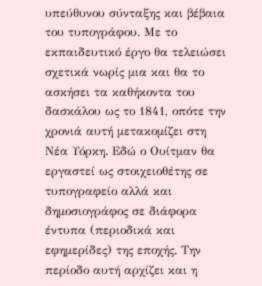υπεύθυνου σύνταξης και βέβαια του τυπογράφου. Με το εκπαιδευτικό έργο θα τελειώσει σχετικά νωρίς μια και θα το ασκήσει τα καθήκοντα του δασκάλου ως το 1841, οπότε την χρονιά αυτή μετακομίζει στη Νέα Υόρκη. Εδώ ο Ουίτμαν θα εργαστεί ως στοιχειοθέτης σε τυπογραφείο αλλά και δημοσιογράφος σε διάφορα έντυπα (περιοδικά και εφημερίδες) της εποχής. Την περίοδο αυτή αρχίζει και η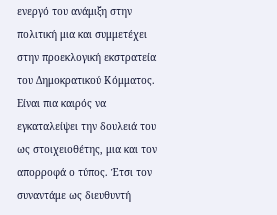ενεργό του ανάμιξη στην πολιτική μια και συμμετέχει στην προεκλογική εκστρατεία του Δημοκρατικού Κόμματος. Είναι πια καιρός να εγκαταλείψει την δουλειά του ως στοιχειοθέτης, μια και τον απορροφά ο τύπος. Έτσι τον συναντάμε ως διευθυντή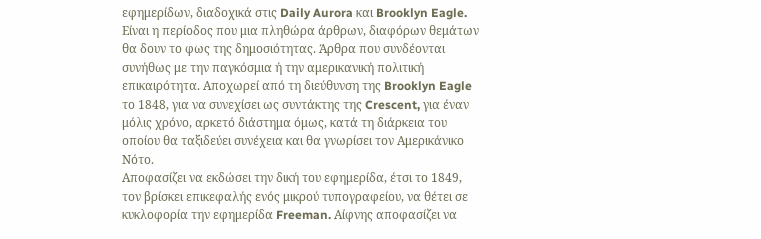εφημερίδων, διαδοχικά στις Daily Aurora και Brooklyn Eagle.
Είναι η περίοδος που μια πληθώρα άρθρων, διαφόρων θεμάτων θα δουν το φως της δημοσιότητας. Άρθρα που συνδέονται συνήθως με την παγκόσμια ή την αμερικανική πολιτική επικαιρότητα. Αποχωρεί από τη διεύθυνση της Brooklyn Eagle το 1848, για να συνεχίσει ως συντάκτης της Crescent, για έναν μόλις χρόνο, αρκετό διάστημα όμως, κατά τη διάρκεια του οποίου θα ταξιδεύει συνέχεια και θα γνωρίσει τον Αμερικάνικο Νότο.
Αποφασίζει να εκδώσει την δική του εφημερίδα, έτσι το 1849, τον βρίσκει επικεφαλής ενός μικρού τυπογραφείου, να θέτει σε κυκλοφορία την εφημερίδα Freeman. Αίφνης αποφασίζει να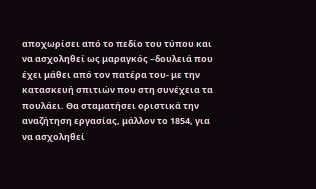αποχωρίσει από το πεδίο του τύπου και να ασχοληθεί ως μαραγκός –δουλειά που έχει μάθει από τον πατέρα του- με την κατασκευή σπιτιών που στη συνέχεια τα πουλάει. Θα σταματήσει οριστικά την αναζήτηση εργασίας, μάλλον το 1854, για να ασχοληθεί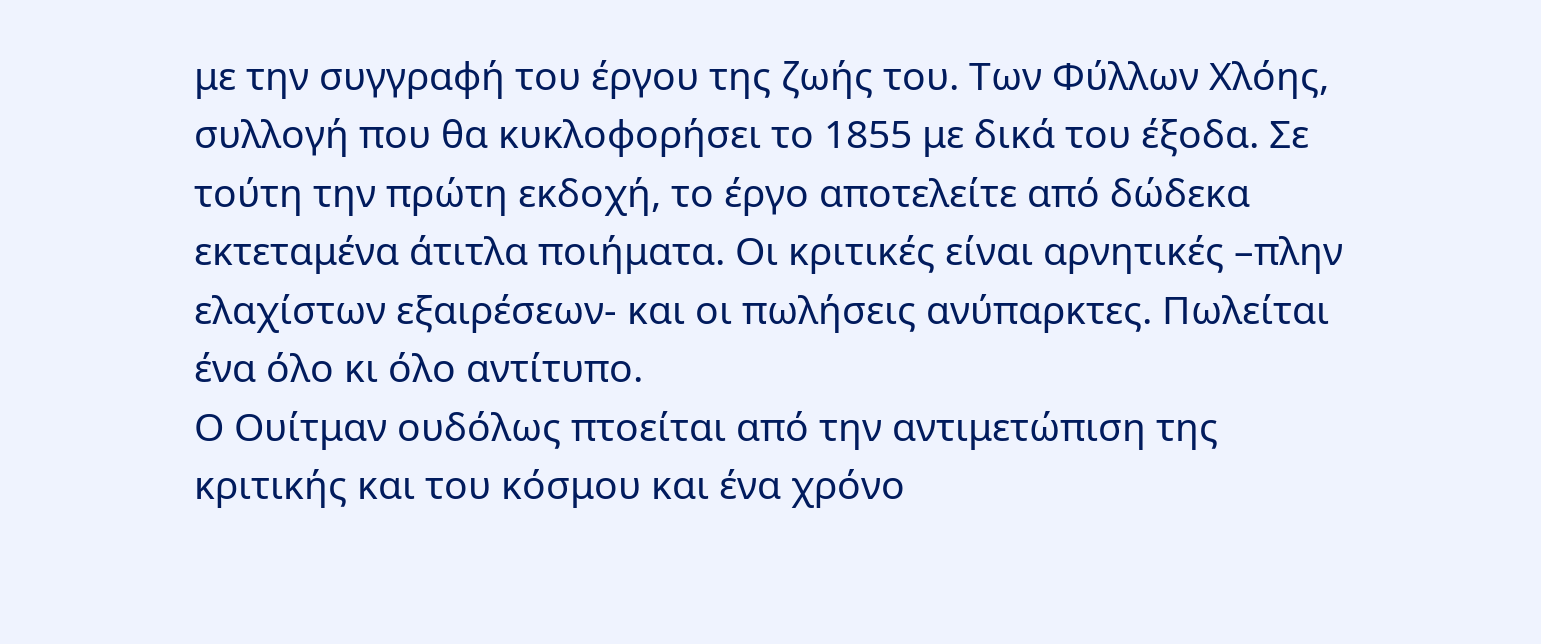με την συγγραφή του έργου της ζωής του. Των Φύλλων Χλόης, συλλογή που θα κυκλοφορήσει το 1855 με δικά του έξοδα. Σε τούτη την πρώτη εκδοχή, το έργο αποτελείτε από δώδεκα εκτεταμένα άτιτλα ποιήματα. Οι κριτικές είναι αρνητικές –πλην ελαχίστων εξαιρέσεων- και οι πωλήσεις ανύπαρκτες. Πωλείται ένα όλο κι όλο αντίτυπο.
Ο Ουίτμαν ουδόλως πτοείται από την αντιμετώπιση της κριτικής και του κόσμου και ένα χρόνο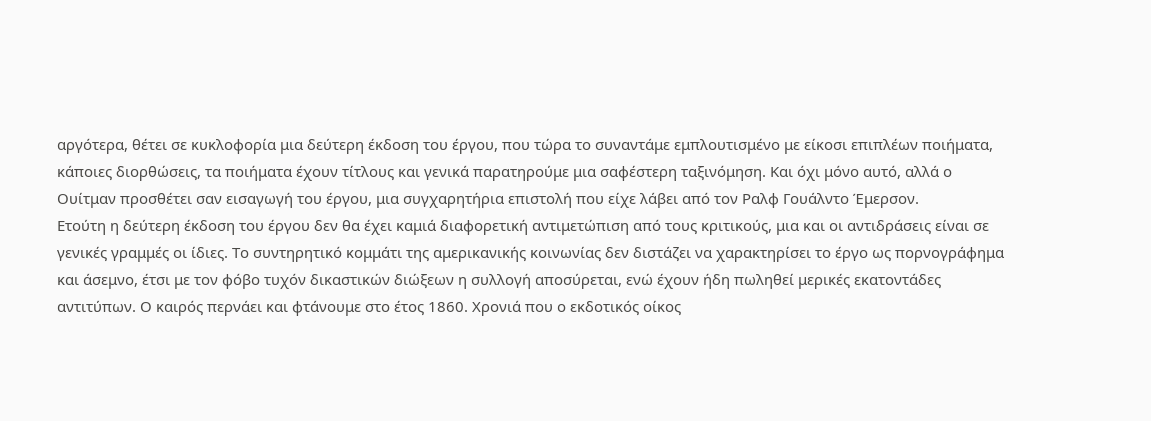αργότερα, θέτει σε κυκλοφορία μια δεύτερη έκδοση του έργου, που τώρα το συναντάμε εμπλουτισμένο με είκοσι επιπλέων ποιήματα, κάποιες διορθώσεις, τα ποιήματα έχουν τίτλους και γενικά παρατηρούμε μια σαφέστερη ταξινόμηση. Και όχι μόνο αυτό, αλλά ο Ουίτμαν προσθέτει σαν εισαγωγή του έργου, μια συγχαρητήρια επιστολή που είχε λάβει από τον Ραλφ Γουάλντο Έμερσον.
Ετούτη η δεύτερη έκδοση του έργου δεν θα έχει καμιά διαφορετική αντιμετώπιση από τους κριτικούς, μια και οι αντιδράσεις είναι σε γενικές γραμμές οι ίδιες. Το συντηρητικό κομμάτι της αμερικανικής κοινωνίας δεν διστάζει να χαρακτηρίσει το έργο ως πορνογράφημα και άσεμνο, έτσι με τον φόβο τυχόν δικαστικών διώξεων η συλλογή αποσύρεται, ενώ έχουν ήδη πωληθεί μερικές εκατοντάδες αντιτύπων. Ο καιρός περνάει και φτάνουμε στο έτος 1860. Χρονιά που ο εκδοτικός οίκος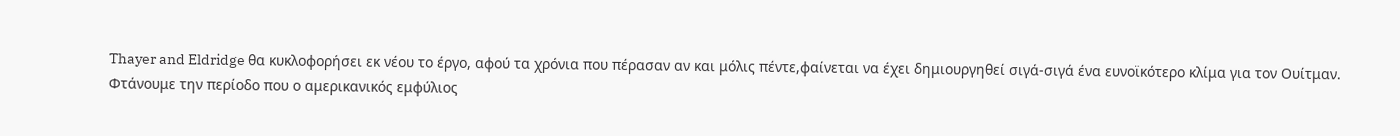Thayer and Eldridge θα κυκλοφορήσει εκ νέου το έργο, αφού τα χρόνια που πέρασαν αν και μόλις πέντε,φαίνεται να έχει δημιουργηθεί σιγά-σιγά ένα ευνοϊκότερο κλίμα για τον Ουίτμαν.
Φτάνουμε την περίοδο που ο αμερικανικός εμφύλιος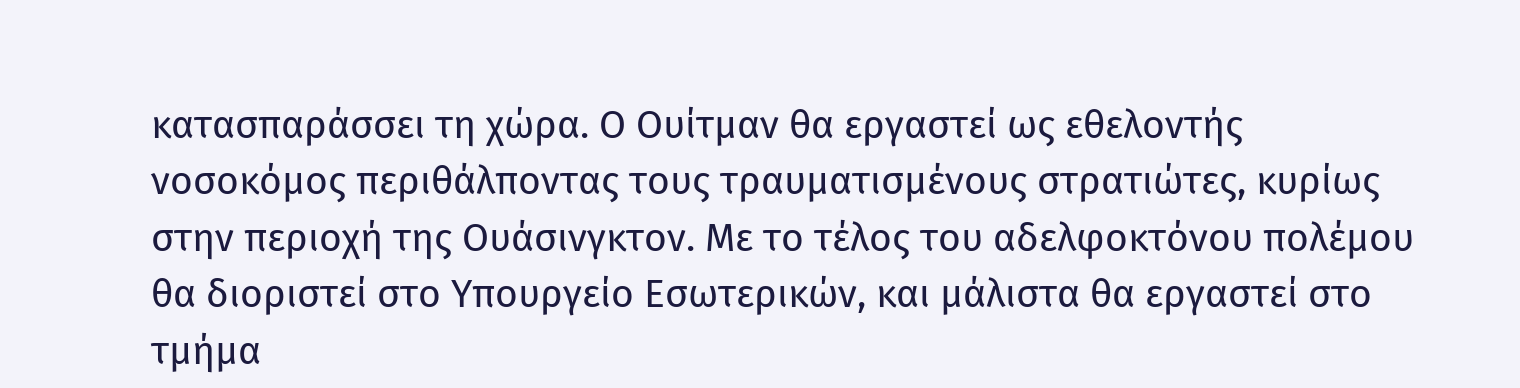κατασπαράσσει τη χώρα. Ο Ουίτμαν θα εργαστεί ως εθελοντής νοσοκόμος περιθάλποντας τους τραυματισμένους στρατιώτες, κυρίως στην περιοχή της Ουάσινγκτον. Με το τέλος του αδελφοκτόνου πολέμου θα διοριστεί στο Υπουργείο Εσωτερικών, και μάλιστα θα εργαστεί στο τμήμα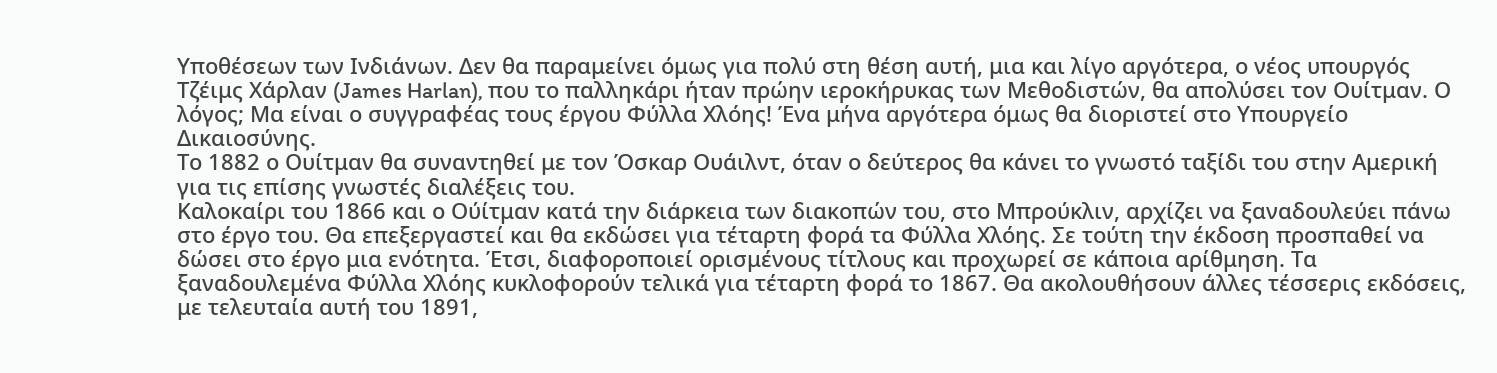Υποθέσεων των Ινδιάνων. Δεν θα παραμείνει όμως για πολύ στη θέση αυτή, μια και λίγο αργότερα, ο νέος υπουργός Τζέιμς Χάρλαν (James Harlan), που το παλληκάρι ήταν πρώην ιεροκήρυκας των Μεθοδιστών, θα απολύσει τον Ουίτμαν. Ο λόγος; Μα είναι ο συγγραφέας τους έργου Φύλλα Χλόης! Ένα μήνα αργότερα όμως θα διοριστεί στο Υπουργείο Δικαιοσύνης.
Το 1882 ο Ουίτμαν θα συναντηθεί με τον Όσκαρ Ουάιλντ, όταν ο δεύτερος θα κάνει το γνωστό ταξίδι του στην Αμερική για τις επίσης γνωστές διαλέξεις του.
Καλοκαίρι του 1866 και ο Ούίτμαν κατά την διάρκεια των διακοπών του, στο Μπρούκλιν, αρχίζει να ξαναδουλεύει πάνω στο έργο του. Θα επεξεργαστεί και θα εκδώσει για τέταρτη φορά τα Φύλλα Χλόης. Σε τούτη την έκδοση προσπαθεί να δώσει στο έργο μια ενότητα. Έτσι, διαφοροποιεί ορισμένους τίτλους και προχωρεί σε κάποια αρίθμηση. Τα ξαναδουλεμένα Φύλλα Χλόης κυκλοφορούν τελικά για τέταρτη φορά το 1867. Θα ακολουθήσουν άλλες τέσσερις εκδόσεις, με τελευταία αυτή του 1891,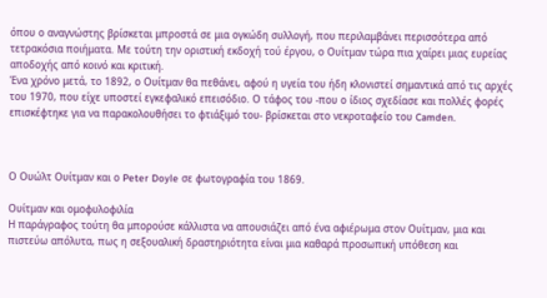όπου ο αναγνώστης βρίσκεται μπροστά σε μια ογκώδη συλλογή, που περιλαμβάνει περισσότερα από τετρακόσια ποιήματα. Με τούτη την οριστική εκδοχή τού έργου, ο Ουίτμαν τώρα πια χαίρει μιας ευρείας αποδοχής από κοινό και κριτική.
Ένα χρόνο μετά, το 1892, ο Ουίτμαν θα πεθάνει, αφού η υγεία του ήδη κλονιστεί σημαντικά από τις αρχές του 1970, που είχε υποστεί εγκεφαλικό επεισόδιο. Ο τάφος του -που ο ίδιος σχεδίασε και πολλές φορές επισκέφτηκε για να παρακολουθήσει το φτιάξιμό του- βρίσκεται στο νεκροταφείο του Camden.



Ο Ουώλτ Ουίτμαν και ο Peter Doyle σε φωτογραφία του 1869.

Ουίτμαν και ομοφυλοφιλία
Η παράγραφος τούτη θα μπορούσε κάλλιστα να απουσιάζει από ένα αφιέρωμα στον Ουίτμαν, μια και πιστεύω απόλυτα, πως η σεξουαλική δραστηριότητα είναι μια καθαρά προσωπική υπόθεση και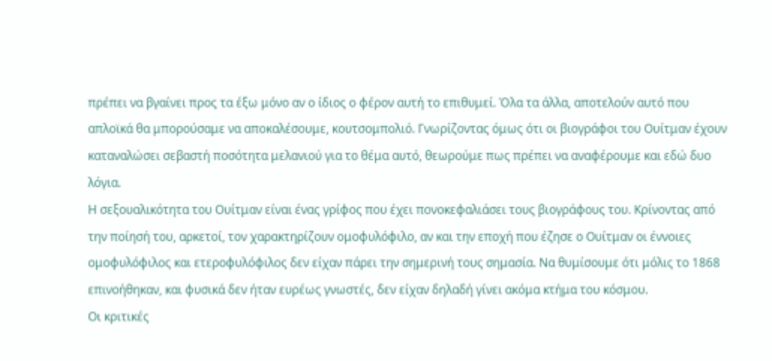πρέπει να βγαίνει προς τα έξω μόνο αν ο ίδιος ο φέρον αυτή το επιθυμεί. Όλα τα άλλα, αποτελούν αυτό που απλοϊκά θα μπορούσαμε να αποκαλέσουμε, κουτσομπολιό. Γνωρίζοντας όμως ότι οι βιογράφοι του Ουίτμαν έχουν καταναλώσει σεβαστή ποσότητα μελανιού για το θέμα αυτό, θεωρούμε πως πρέπει να αναφέρουμε και εδώ δυο λόγια.
Η σεξουαλικότητα του Ουίτμαν είναι ένας γρίφος που έχει πονοκεφαλιάσει τους βιογράφους του. Κρίνοντας από την ποίησή του, αρκετοί, τον χαρακτηρίζουν ομοφυλόφιλο, αν και την εποχή που έζησε ο Ουίτμαν οι έννοιες ομοφυλόφιλος και ετεροφυλόφιλος δεν είχαν πάρει την σημερινή τους σημασία. Να θυμίσουμε ότι μόλις το 1868 επινοήθηκαν, και φυσικά δεν ήταν ευρέως γνωστές, δεν είχαν δηλαδή γίνει ακόμα κτήμα του κόσμου.
Οι κριτικές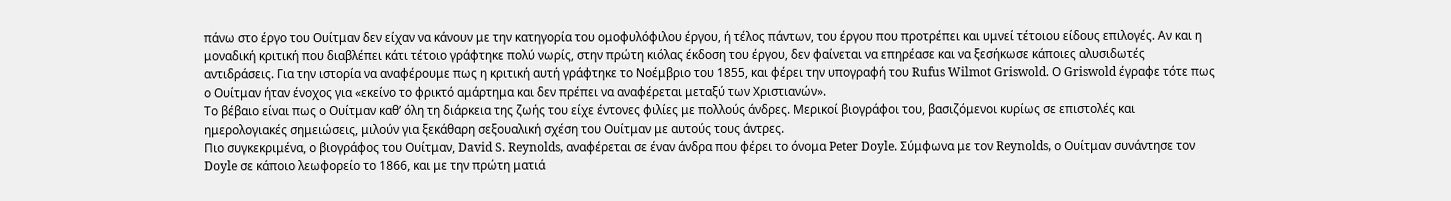πάνω στο έργο του Ουίτμαν δεν είχαν να κάνουν με την κατηγορία του ομοφυλόφιλου έργου, ή τέλος πάντων, του έργου που προτρέπει και υμνεί τέτοιου είδους επιλογές. Αν και η μοναδική κριτική που διαβλέπει κάτι τέτοιο γράφτηκε πολύ νωρίς, στην πρώτη κιόλας έκδοση του έργου, δεν φαίνεται να επηρέασε και να ξεσήκωσε κάποιες αλυσιδωτές αντιδράσεις. Για την ιστορία να αναφέρουμε πως η κριτική αυτή γράφτηκε το Νοέμβριο του 1855, και φέρει την υπογραφή του Rufus Wilmot Griswold. Ο Griswold έγραφε τότε πως ο Ουίτμαν ήταν ένοχος για «εκείνο το φρικτό αμάρτημα και δεν πρέπει να αναφέρεται μεταξύ των Χριστιανών».
Το βέβαιο είναι πως ο Ουίτμαν καθ’ όλη τη διάρκεια της ζωής του είχε έντονες φιλίες με πολλούς άνδρες. Μερικοί βιογράφοι του, βασιζόμενοι κυρίως σε επιστολές και ημερολογιακές σημειώσεις, μιλούν για ξεκάθαρη σεξουαλική σχέση του Ουίτμαν με αυτούς τους άντρες.
Πιο συγκεκριμένα, ο βιογράφος του Ουίτμαν, David S. Reynolds, αναφέρεται σε έναν άνδρα που φέρει το όνομα Peter Doyle. Σύμφωνα με τον Reynolds, ο Ουίτμαν συνάντησε τον Doyle σε κάποιο λεωφορείο το 1866, και με την πρώτη ματιά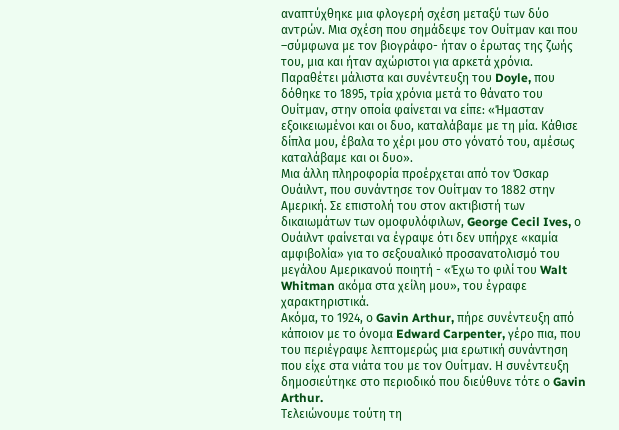αναπτύχθηκε μια φλογερή σχέση μεταξύ των δύο αντρών. Μια σχέση που σημάδεψε τον Ουίτμαν και που –σύμφωνα με τον βιογράφο- ήταν ο έρωτας της ζωής του, μια και ήταν αχώριστοι για αρκετά χρόνια. Παραθέτει μάλιστα και συνέντευξη του Doyle, που δόθηκε το 1895, τρία χρόνια μετά το θάνατο του Ουίτμαν, στην οποία φαίνεται να είπε: «Ήμασταν εξοικειωμένοι και οι δυο, καταλάβαμε με τη μία. Κάθισε δίπλα μου, έβαλα το χέρι μου στο γόνατό του, αμέσως καταλάβαμε και οι δυο».
Μια άλλη πληροφορία προέρχεται από τον Όσκαρ Ουάιλντ, που συνάντησε τον Ουίτμαν το 1882 στην Αμερική. Σε επιστολή του στον ακτιβιστή των δικαιωμάτων των ομοφυλόφιλων, George Cecil Ives, ο Ουάιλντ φαίνεται να έγραψε ότι δεν υπήρχε «καμία αμφιβολία» για το σεξουαλικό προσανατολισμό του μεγάλου Αμερικανού ποιητή - «Έχω το φιλί του Walt Whitman ακόμα στα χείλη μου», του έγραφε χαρακτηριστικά.
Ακόμα, το 1924, ο Gavin Arthur, πήρε συνέντευξη από κάποιον με το όνομα Edward Carpenter, γέρο πια, που του περιέγραψε λεπτομερώς μια ερωτική συνάντηση που είχε στα νιάτα του με τον Ουίτμαν. Η συνέντευξη δημοσιεύτηκε στο περιοδικό που διεύθυνε τότε ο Gavin Arthur.
Τελειώνουμε τούτη τη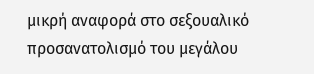μικρή αναφορά στο σεξουαλικό προσανατολισμό του μεγάλου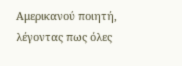Αμερικανού ποιητή, λέγοντας πως όλες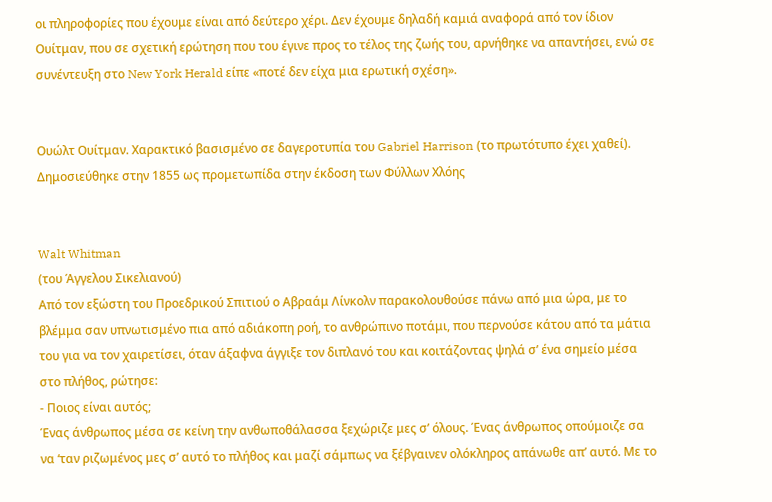οι πληροφορίες που έχουμε είναι από δεύτερο χέρι. Δεν έχουμε δηλαδή καμιά αναφορά από τον ίδιον Ουίτμαν, που σε σχετική ερώτηση που του έγινε προς το τέλος της ζωής του, αρνήθηκε να απαντήσει, ενώ σε συνέντευξη στο New York Herald είπε «ποτέ δεν είχα μια ερωτική σχέση».


Ουώλτ Ουίτμαν. Χαρακτικό βασισμένο σε δαγεροτυπία του Gabriel Harrison (το πρωτότυπο έχει χαθεί). Δημοσιεύθηκε στην 1855 ως προμετωπίδα στην έκδοση των Φύλλων Χλόης


Walt Whitman
(του Άγγελου Σικελιανού)
Από τον εξώστη του Προεδρικού Σπιτιού ο Αβραάμ Λίνκολν παρακολουθούσε πάνω από μια ώρα, με το βλέμμα σαν υπνωτισμένο πια από αδιάκοπη ροή, το ανθρώπινο ποτάμι, που περνούσε κάτου από τα μάτια του για να τον χαιρετίσει, όταν άξαφνα άγγιξε τον διπλανό του και κοιτάζοντας ψηλά σ’ ένα σημείο μέσα στο πλήθος, ρώτησε:
- Ποιος είναι αυτός;
Ένας άνθρωπος μέσα σε κείνη την ανθωποθάλασσα ξεχώριζε μες σ’ όλους. Ένας άνθρωπος οπούμοιζε σα να ‘ταν ριζωμένος μες σ’ αυτό το πλήθος και μαζί σάμπως να ξέβγαινεν ολόκληρος απάνωθε απ’ αυτό. Με το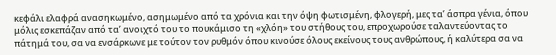κεφάλι ελαφρά ανασηκωμένο, ασημωμένο από τα χρόνια και την όψη φωτισμένη, φλογερή, μες τα’ άσπρα γένια, όπου μόλις εσκεπάζαν από τα’ ανοιχτό του το πουκάμισο τη «χλόη» του στήθους του, επροχωρούσε ταλαντεύοντας το πάτημά του, σα να ενσάρκωνε με τούτον τον ρυθμόν όπου κινούσε όλους εκείνους τους ανθρώπους, ή καλύτερα σα να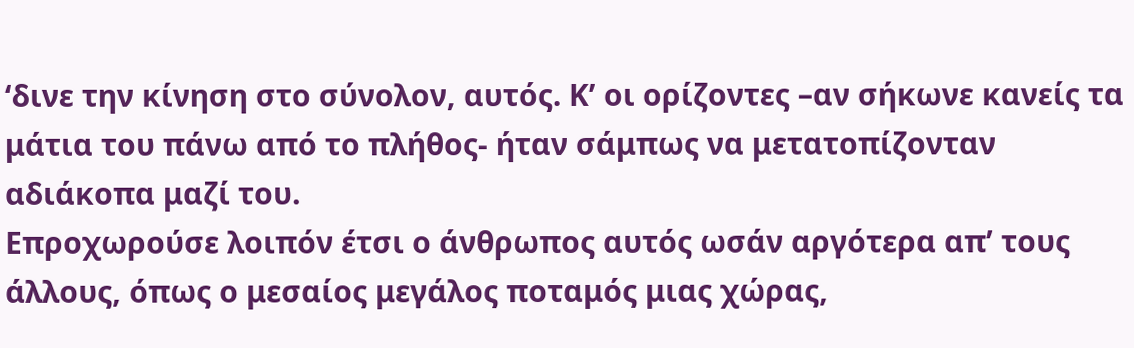‘δινε την κίνηση στο σύνολον, αυτός. Κ’ οι ορίζοντες –αν σήκωνε κανείς τα μάτια του πάνω από το πλήθος- ήταν σάμπως να μετατοπίζονταν αδιάκοπα μαζί του.
Επροχωρούσε λοιπόν έτσι ο άνθρωπος αυτός ωσάν αργότερα απ’ τους άλλους, όπως ο μεσαίος μεγάλος ποταμός μιας χώρας,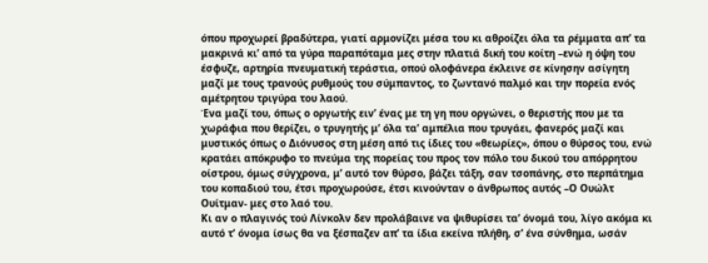όπου προχωρεί βραδύτερα, γιατί αρμονίζει μέσα του κι αθροίζει όλα τα ρέμματα απ’ τα μακρινά κι’ από τα γύρα παραπόταμα μες στην πλατιά δική του κοίτη –ενώ η όψη του έσφυζε, αρτηρία πνευματική τεράστια, οπού ολοφάνερα έκλεινε σε κίνησην ασίγητη μαζί με τους τρανούς ρυθμούς του σύμπαντος, το ζωντανό παλμό και την πορεία ενός αμέτρητου τριγύρα του λαού.
Ένα μαζί του, όπως ο οργωτής ειν’ ένας με τη γη που οργώνει, ο θεριστής που με τα χωράφια που θερίζει, ο τρυγητής μ’ όλα τα’ αμπέλια που τρυγάει, φανερός μαζί και μυστικός όπως ο Διόνυσος στη μέση από τις ίδιες του «θεωρίες», όπου ο θύρσος του, ενώ κρατάει απόκρυφο το πνεύμα της πορείας του προς τον πόλο του δικού του απόρρητου οίστρου, όμως σύγχρονα, μ’ αυτό τον θύρσο, βάζει τάξη, σαν τσοπάνης, στο περπάτημα του κοπαδιού του, έτσι προχωρούσε, έτσι κινούνταν ο άνθρωπος αυτός –Ο Ουώλτ Ουίτμαν- μες στο λαό του.
Κι αν ο πλαγινός τού Λίνκολν δεν προλάβαινε να ψιθυρίσει τα’ όνομά του, λίγο ακόμα κι αυτό τ’ όνομα ίσως θα να ξέσπαζεν απ’ τα ίδια εκείνα πλήθη, σ’ ένα σύνθημα, ωσάν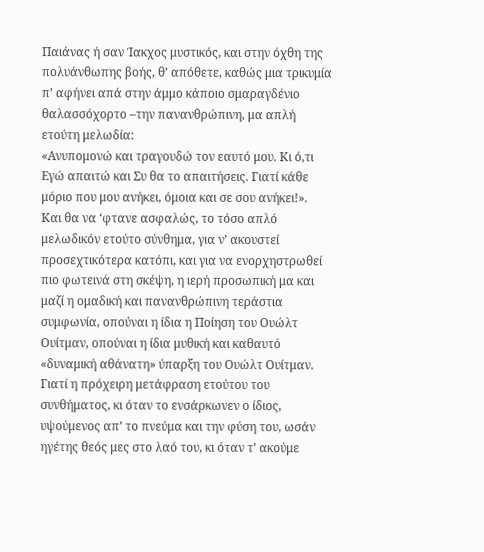Παιάνας ή σαν Ίακχος μυστικός, και στην όχθη της πολυάνθωπης βοής, θ’ απόθετε, καθώς μια τρικυμία π’ αφήνει απά στην άμμο κάποιο σμαραγδένιο θαλασσόχορτο –την πανανθρώπινη, μα απλή ετούτη μελωδία:
«Ανυπομονώ και τραγουδώ τον εαυτό μου. Κι ό,τι Εγώ απαιτώ και Συ θα το απαιτήσεις. Γιατί κάθε μόριο που μου ανήκει, όμοια και σε σου ανήκει!».
Και θα να ‘φτανε ασφαλώς, το τόσο απλό μελωδικόν ετούτο σύνθημα, για ν’ ακουστεί προσεχτικότερα κατόπι, και για να ενορχηστρωθεί πιο φωτεινά στη σκέψη, η ιερή προσωπική μα και μαζί η ομαδική και πανανθρώπινη τεράστια συμφωνία, οπούναι η ίδια η Ποίηση του Ουώλτ Ουίτμαν, οπούναι η ίδια μυθική και καθαυτό «δυναμική αθάνατη» ύπαρξη του Ουώλτ Ουίτμαν.
Γιατί η πρόχειρη μετάφραση ετούτου του συνθήματος, κι όταν το ενσάρκωνεν ο ίδιος, υψούμενος απ’ το πνεύμα και την φύση του, ωσάν ηγέτης θεός μες στο λαό του, κι όταν τ’ ακούμε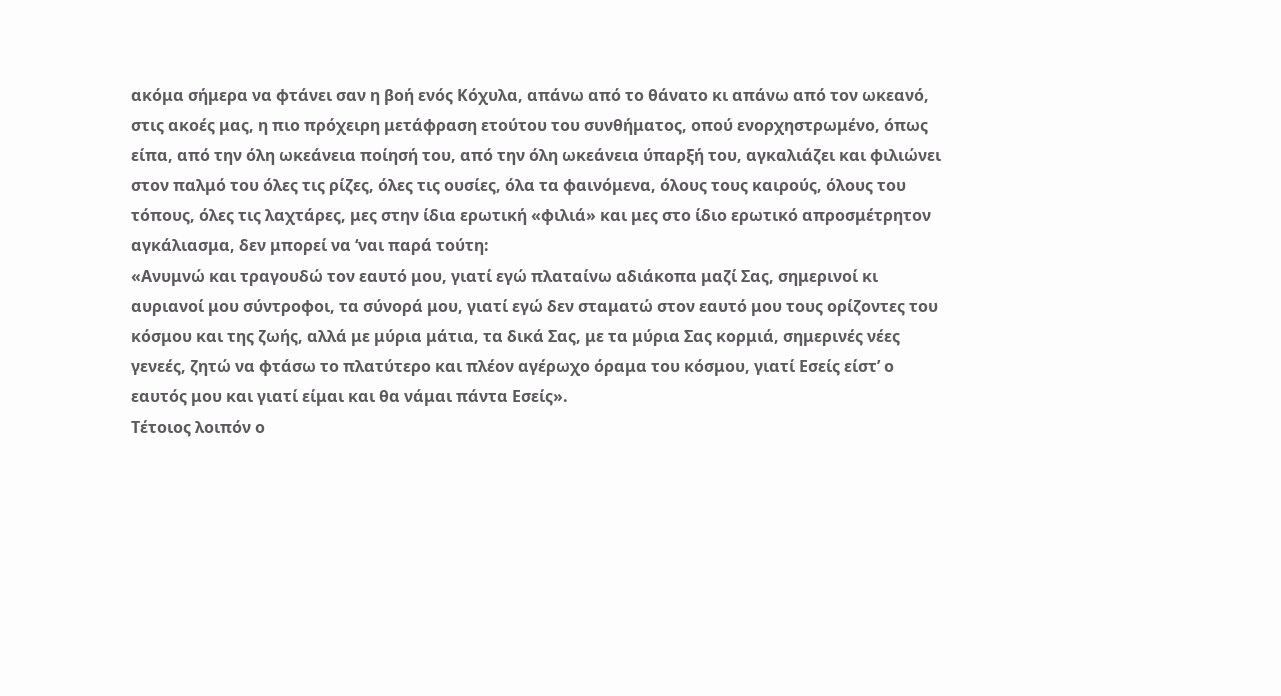ακόμα σήμερα να φτάνει σαν η βοή ενός Κόχυλα, απάνω από το θάνατο κι απάνω από τον ωκεανό, στις ακοές μας, η πιο πρόχειρη μετάφραση ετούτου του συνθήματος, οπού ενορχηστρωμένο, όπως είπα, από την όλη ωκεάνεια ποίησή του, από την όλη ωκεάνεια ύπαρξή του, αγκαλιάζει και φιλιώνει στον παλμό του όλες τις ρίζες, όλες τις ουσίες, όλα τα φαινόμενα, όλους τους καιρούς, όλους του τόπους, όλες τις λαχτάρες, μες στην ίδια ερωτική «φιλιά» και μες στο ίδιο ερωτικό απροσμέτρητον αγκάλιασμα, δεν μπορεί να ‘ναι παρά τούτη:
«Ανυμνώ και τραγουδώ τον εαυτό μου, γιατί εγώ πλαταίνω αδιάκοπα μαζί Σας, σημερινοί κι αυριανοί μου σύντροφοι, τα σύνορά μου, γιατί εγώ δεν σταματώ στον εαυτό μου τους ορίζοντες του κόσμου και της ζωής, αλλά με μύρια μάτια, τα δικά Σας, με τα μύρια Σας κορμιά, σημερινές νέες γενεές, ζητώ να φτάσω το πλατύτερο και πλέον αγέρωχο όραμα του κόσμου, γιατί Εσείς είστ’ ο εαυτός μου και γιατί είμαι και θα νάμαι πάντα Εσείς».
Τέτοιος λοιπόν ο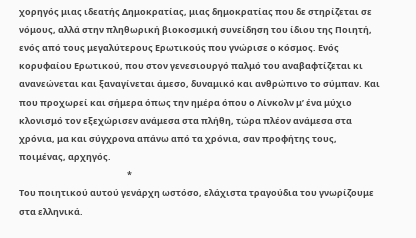χορηγός μιας ιδεατής Δημοκρατίας, μιας δημοκρατίας που δε στηρίζεται σε νόμους, αλλά στην πληθωρική βιοκοσμική συνείδηση του ίδιου της Ποιητή, ενός από τους μεγαλύτερους Ερωτικούς που γνώρισε ο κόσμος. Ενός κορυφαίου Ερωτικού, που στον γενεσιουργό παλμό του αναβαφτίζεται κι ανανεώνεται και ξαναγίνεται άμεσο, δυναμικό και ανθρώπινο το σύμπαν. Και που προχωρεί και σήμερα όπως την ημέρα όπου ο Λίνκολν μ’ ένα μύχιο κλονισμό τον εξεχώρισεν ανάμεσα στα πλήθη, τώρα πλέον ανάμεσα στα χρόνια, μα και σύγχρονα απάνω από τα χρόνια, σαν προφήτης τους, ποιμένας, αρχηγός.
                                                      *
Του ποιητικού αυτού γενάρχη ωστόσο, ελάχιστα τραγούδια του γνωρίζουμε στα ελληνικά.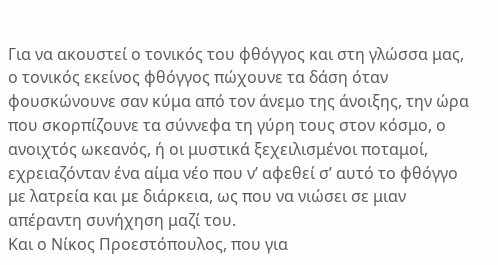Για να ακουστεί ο τονικός του φθόγγος και στη γλώσσα μας, ο τονικός εκείνος φθόγγος πώχουνε τα δάση όταν φουσκώνουνε σαν κύμα από τον άνεμο της άνοιξης, την ώρα που σκορπίζουνε τα σύννεφα τη γύρη τους στον κόσμο, ο ανοιχτός ωκεανός, ή οι μυστικά ξεχειλισμένοι ποταμοί, εχρειαζόνταν ένα αίμα νέο που ν’ αφεθεί σ’ αυτό το φθόγγο με λατρεία και με διάρκεια, ως που να νιώσει σε μιαν απέραντη συνήχηση μαζί του.
Και ο Νίκος Προεστόπουλος, που για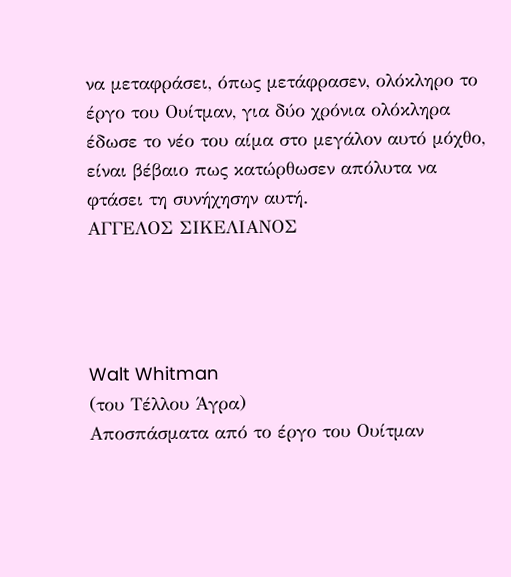να μεταφράσει, όπως μετάφρασεν, ολόκληρο το έργο του Ουίτμαν, για δύο χρόνια ολόκληρα έδωσε το νέο του αίμα στο μεγάλον αυτό μόχθο, είναι βέβαιο πως κατώρθωσεν απόλυτα να φτάσει τη συνήχησην αυτή.
ΑΓΓΕΛΟΣ ΣΙΚΕΛΙΑΝΟΣ




Walt Whitman
(του Τέλλου Άγρα)
Αποσπάσματα από το έργο του Ουίτμαν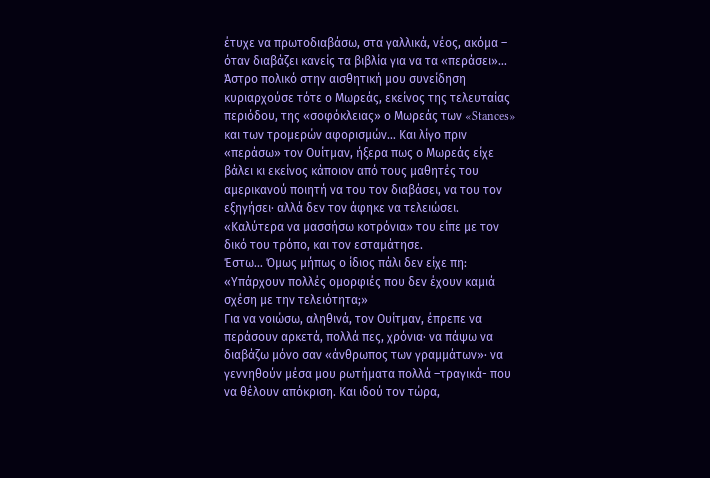έτυχε να πρωτοδιαβάσω, στα γαλλικά, νέος, ακόμα – όταν διαβάζει κανείς τα βιβλία για να τα «περάσει»… Άστρο πολικό στην αισθητική μου συνείδηση κυριαρχούσε τότε ο Μωρεάς, εκείνος της τελευταίας περιόδου, της «σοφόκλειας» ο Μωρεάς των «Stances» και των τρομερών αφορισμών… Και λίγο πριν «περάσω» τον Ουίτμαν, ήξερα πως ο Μωρεάς είχε βάλει κι εκείνος κάποιον από τους μαθητές του αμερικανού ποιητή να του τον διαβάσει, να του τον εξηγήσει· αλλά δεν τον άφηκε να τελειώσει. «Καλύτερα να μασσήσω κοτρόνια» του είπε με τον δικό του τρόπο, και τον εσταμάτησε.
Έστω… Όμως μήπως ο ίδιος πάλι δεν είχε πη: «Υπάρχουν πολλές ομορφιές που δεν έχουν καμιά σχέση με την τελειότητα;»
Για να νοιώσω, αληθινά, τον Ουίτμαν, έπρεπε να περάσουν αρκετά, πολλά πες, χρόνια· να πάψω να διαβάζω μόνο σαν «άνθρωπος των γραμμάτων»· να γεννηθούν μέσα μου ρωτήματα πολλά –τραγικά- που να θέλουν απόκριση. Και ιδού τον τώρα,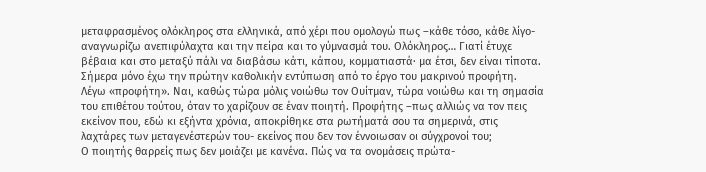μεταφρασμένος ολόκληρος στα ελληνικά, από χέρι που ομολογώ πως –κάθε τόσο, κάθε λίγο- αναγνωρίζω ανεπιφύλαχτα και την πείρα και το γύμνασμά του. Ολόκληρος… Γιατί έτυχε βέβαια και στο μεταξύ πάλι να διαβάσω κάτι, κάπου, κομματιαστά· μα έτσι, δεν είναι τίποτα. Σήμερα μόνο έχω την πρώτην καθολικήν εντύπωση από το έργο του μακρινού προφήτη.
Λέγω «προφήτη». Ναι, καθώς τώρα μόλις νοιώθω τον Ουίτμαν, τώρα νοιώθω και τη σημασία του επιθέτου τούτου, όταν το χαρίζουν σε έναν ποιητή. Προφήτης –πως αλλιώς να τον πεις εκείνον που, εδώ κι εξήντα χρόνια, αποκρίθηκε στα ρωτήματά σου τα σημερινά, στις λαχτάρες των μεταγενέστερών του- εκείνος που δεν τον έννοιωσαν οι σύγχρονοί του;
Ο ποιητής θαρρείς πως δεν μοιάζει με κανένα. Πώς να τα ονομάσεις πρώτα-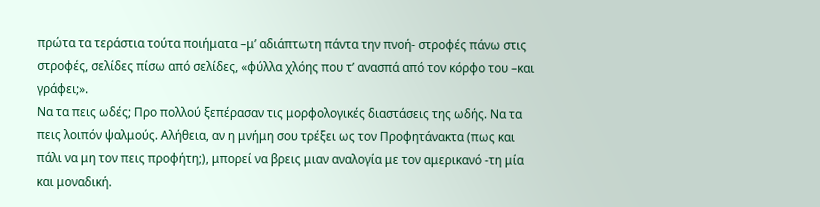πρώτα τα τεράστια τούτα ποιήματα –μ’ αδιάπτωτη πάντα την πνοή- στροφές πάνω στις στροφές, σελίδες πίσω από σελίδες, «φύλλα χλόης που τ’ ανασπά από τον κόρφο του –και γράφει;».
Να τα πεις ωδές; Προ πολλού ξεπέρασαν τις μορφολογικές διαστάσεις της ωδής. Να τα πεις λοιπόν ψαλμούς. Αλήθεια, αν η μνήμη σου τρέξει ως τον Προφητάνακτα (πως και πάλι να μη τον πεις προφήτη;), μπορεί να βρεις μιαν αναλογία με τον αμερικανό -τη μία και μοναδική.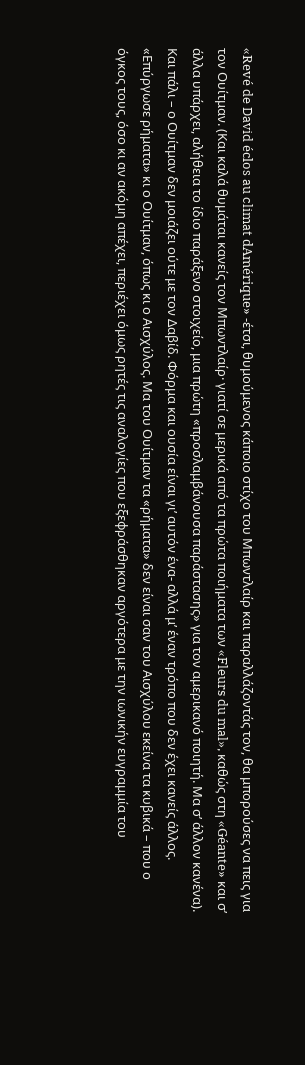«Revé de David éclos au climat dAmérique» -έτσι, θυμούμενος κάποιο στίχο του Μπωντλαίρ και παραλλάζοντάς τον, θα μπορούσες να πεις για τον Ουίτμαν. (Και καλά θυμάται κανείς τον Μπωντλαίρ· γιατί σε μερικά από τα πρώτα ποιήματα των «Fleurs du mal», καθώς στη «Géante» και σ’ άλλα υπάρχει, αλήθεια το ίδιο παράξενο στοιχείο, μια πρώτη «προσλαμβάνουσα παράστασης» για τον αμερικανό ποιητή. Μα σ’ άλλον κανένα).
Και πάλι – ο Ουίτμαν δεν μοιάζει ούτε με τον Δαβίδ. Φόρμα και ουσία είναι γι’ αυτόν ένα- αλλά μ’ έναν τρόπο που δεν έχει κανείς άλλος.
«Επύργωσε ρήματα» κι ο Ουίτμαν, όπως κι ο Αισχύλος. Μα του Ουίτμαν τα «ρήματα» δεν είναι σαν του Αισχύλου εκείνα τα κυβικά – που ο όγκος τους, όσο κι αν ακόμη απέχει, περιέχει όμως ρητές τις αναλογίες που εξεφράσθηκαν αργότερα με την ιωνικήν ευγραμμία του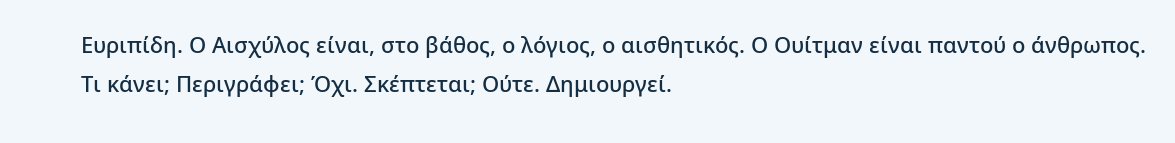Ευριπίδη. Ο Αισχύλος είναι, στο βάθος, ο λόγιος, ο αισθητικός. Ο Ουίτμαν είναι παντού ο άνθρωπος.
Τι κάνει; Περιγράφει; Όχι. Σκέπτεται; Ούτε. Δημιουργεί.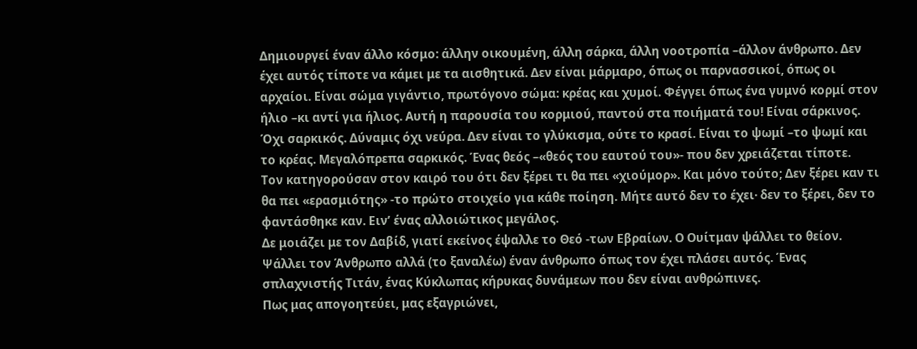Δημιουργεί έναν άλλο κόσμο: άλλην οικουμένη, άλλη σάρκα, άλλη νοοτροπία –άλλον άνθρωπο. Δεν έχει αυτός τίποτε να κάμει με τα αισθητικά. Δεν είναι μάρμαρο, όπως οι παρνασσικοί, όπως οι αρχαίοι. Είναι σώμα γιγάντιο, πρωτόγονο σώμα: κρέας και χυμοί. Φέγγει όπως ένα γυμνό κορμί στον ήλιο –κι αντί για ήλιος. Αυτή η παρουσία του κορμιού, παντού στα ποιήματά του! Είναι σάρκινος. Όχι σαρκικός. Δύναμις όχι νεύρα. Δεν είναι το γλύκισμα, ούτε το κρασί. Είναι το ψωμί –το ψωμί και το κρέας. Μεγαλόπρεπα σαρκικός. Ένας θεός –«θεός του εαυτού του»- που δεν χρειάζεται τίποτε.
Τον κατηγορούσαν στον καιρό του ότι δεν ξέρει τι θα πει «χιούμορ». Και μόνο τούτο; Δεν ξέρει καν τι θα πει «ερασμιότης» -το πρώτο στοιχείο για κάθε ποίηση. Μήτε αυτό δεν το έχει· δεν το ξέρει, δεν το φαντάσθηκε καν. Ειν’ ένας αλλοιώτικος μεγάλος.
Δε μοιάζει με τον Δαβίδ, γιατί εκείνος έψαλλε το Θεό -των Εβραίων. Ο Ουίτμαν ψάλλει το θείον. Ψάλλει τον Άνθρωπο αλλά (το ξαναλέω) έναν άνθρωπο όπως τον έχει πλάσει αυτός. Ένας σπλαχνιστής Τιτάν, ένας Κύκλωπας κήρυκας δυνάμεων που δεν είναι ανθρώπινες.
Πως μας απογοητεύει, μας εξαγριώνει,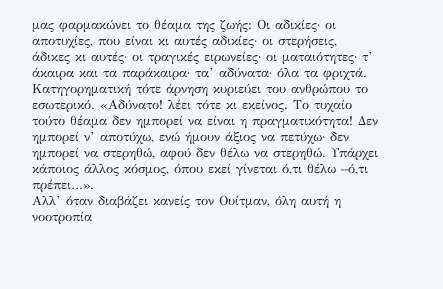μας φαρμακώνει το θέαμα της ζωής: Οι αδικίες· οι αποτυχίες, που είναι κι αυτές αδικίες· οι στερήσεις, άδικες κι αυτές· οι τραγικές ειρωνείες· οι ματαιότητες· τ’ άκαιρα και τα παράκαιρα· τα’ αδύνατα· όλα τα φριχτά. Κατηγορηματική τότε άρνηση κυριεύει του ανθρώπου το εσωτερικό. «Αδύνατο! λέει τότε κι εκείνος. Το τυχαίο τούτο θέαμα δεν ημπορεί να είναι η πραγματικότητα! Δεν ημπορεί ν’ αποτύχω, ενώ ήμουν άξιος να πετύχω· δεν ημπορεί να στερηθώ, αφού δεν θέλω να στερηθώ. Υπάρχει κάποιος άλλος κόσμος, όπου εκεί γίνεται ό,τι θέλω –ό,τι πρέπει…».
Αλλ’ όταν διαβάζει κανείς τον Ουίτμαν, όλη αυτή η νοοτροπία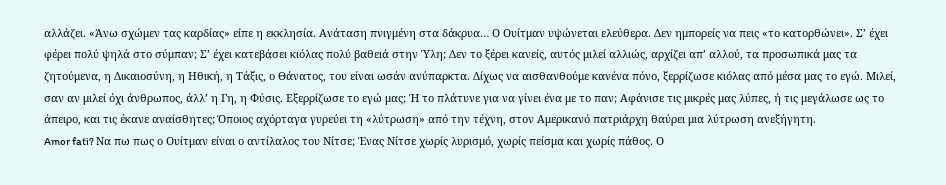αλλάζει. «Άνω σχώμεν τας καρδίας» είπε η εκκλησία. Ανάταση πνιγμένη στα δάκρυα… Ο Ουίτμαν υψώνεται ελεύθερα. Δεν ημπορείς να πεις «το κατορθώνει». Σ’ έχει φέρει πολύ ψηλά στο σύμπαν; Σ’ έχει κατεβάσει κιόλας πολύ βαθειά στην Ύλη; Δεν το ξέρει κανείς, αυτός μιλεί αλλιώς, αρχίζει απ’ αλλού, τα προσωπικά μας τα ζητούμενα, η Δικαιοσύνη, η Ηθική, η Τάξις, ο Θάνατος, του είναι ωσάν ανύπαρκτα. Δίχως να αισθανθούμε κανένα πόνο, ξερρίζωσε κιόλας από μέσα μας το εγώ. Μιλεί, σαν αν μιλεί όχι άνθρωπος, άλλ’ η Γη, η Φύσις. Εξερρίζωσε το εγώ μας; Ή το πλάτυνε για να γίνει ένα με το παν; Αφάνισε τις μικρές μας λύπες, ή τις μεγάλωσε ως το άπειρο, και τις έκανε αναίσθητες; Όποιος αχόρταγα γυρεύει τη «λύτρωση» από την τέχνη, στον Αμερικανό πατριάρχη θαύρει μια λύτρωση ανεξήγητη.
Amor fati? Να πω πως ο Ουίτμαν είναι ο αντίλαλος του Νίτσε; Ένας Νίτσε χωρίς λυρισμό, χωρίς πείσμα και χωρίς πάθος. Ο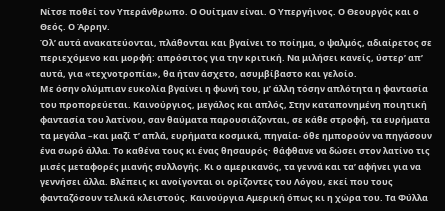Νίτσε ποθεί τον Υπεράνθρωπο. Ο Ουίτμαν είναι. Ο Υπεργήινος. Ο Θεουργός και ο Θεός. Ο Άρρην.
Όλ’ αυτά ανακατεύονται, πλάθονται και βγαίνει το ποίημα, ο ψαλμός, αδιαίρετος σε περιεχόμενο και μορφή: απρόσιτος για την κριτική. Να μιλήσει κανείς, ύστερ’ απ’ αυτά, για «τεχνοτροπία», θα ήταν άσχετο, ασυμβίβαστο και γελοίο.
Με όσην ολύμπιαν ευκολία βγαίνει η φωνή του, μ’ άλλη τόσην απλότητα η φαντασία του προπορεύεται. Καινούργιος, μεγάλος και απλός, Στην καταπονημένη ποιητική φαντασία του λατίνου, σαν θαύματα παρουσιάζονται, σε κάθε στροφή, τα ευρήματα τα μεγάλα –και μαζί τ’ απλά, ευρήματα κοσμικά, πηγαία- όθε ημπορούν να πηγάσουν ένα σωρό άλλα. Το καθένα τους κι ένας θησαυρός· θάφθανε να δώσει στον λατίνο τις μισές μεταφορές μιανής συλλογής. Κι ο αμερικανός, τα γεννά και τα’ αφήνει για να γεννήσει άλλα. Βλέπεις κι ανοίγονται οι ορίζοντες του Λόγου, εκεί που τους φανταζόσουν τελικά κλειστούς. Καινούργια Αμερική όπως κι η χώρα του. Τα Φύλλα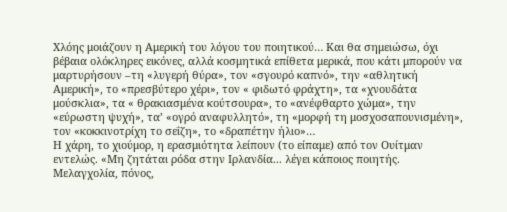Χλόης μοιάζουν η Αμερική του λόγου του ποιητικού… Και θα σημειώσω, όχι βέβαια ολόκληρες εικόνες, αλλά κοσμητικά επίθετα μερικά, που κάτι μπορούν να μαρτυρήσουν –τη «λυγερή θύρα», τον «σγουρό καπνό», την «αθλητική Αμερική», το «πρεσβύτερο χέρι», τον « φιδωτό φράχτη», τα «χνουδάτα μούσκλια», τα « θρακιασμένα κούτσουρα», το «ανέφθαρτο χώμα», την «εύρωστη ψυχή», τα’ «ογρό αναφυλλητό», τη «μορφή τη μοσχοσαπουνισμένη», τον «κοκκινοτρίχη το σεΐζη», το «δραπέτην ήλιο»…
Η χάρη, το χιούμορ, η ερασμιότητα λείπουν (το είπαμε) από τον Ουίτμαν εντελώς. «Μη ζητάται ρόδα στην Ιρλανδία... λέγει κάποιος ποιητής. Μελαγχολία, πόνος,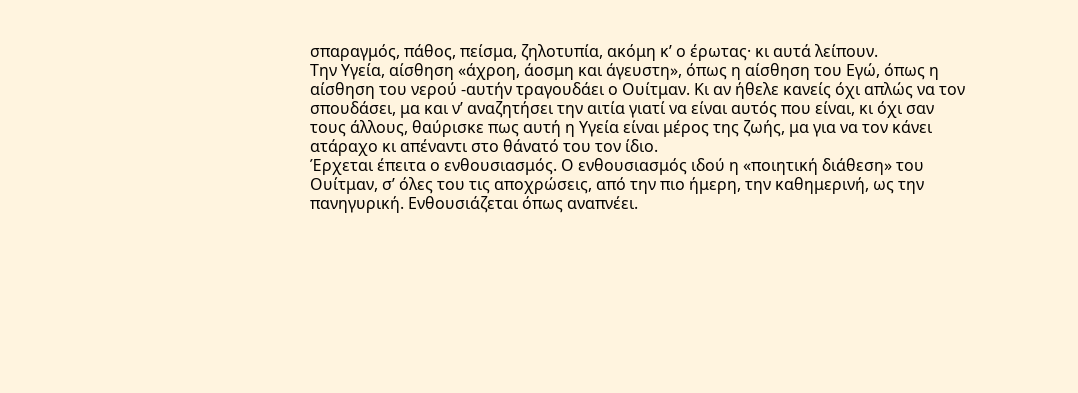σπαραγμός, πάθος, πείσμα, ζηλοτυπία, ακόμη κ’ ο έρωτας· κι αυτά λείπουν.
Την Υγεία, αίσθηση «άχροη, άοσμη και άγευστη», όπως η αίσθηση του Εγώ, όπως η αίσθηση του νερού -αυτήν τραγουδάει ο Ουίτμαν. Κι αν ήθελε κανείς όχι απλώς να τον σπουδάσει, μα και ν’ αναζητήσει την αιτία γιατί να είναι αυτός που είναι, κι όχι σαν τους άλλους, θαύρισκε πως αυτή η Υγεία είναι μέρος της ζωής, μα για να τον κάνει ατάραχο κι απέναντι στο θάνατό του τον ίδιο.
Έρχεται έπειτα ο ενθουσιασμός. Ο ενθουσιασμός ιδού η «ποιητική διάθεση» του Ουίτμαν, σ’ όλες του τις αποχρώσεις, από την πιο ήμερη, την καθημερινή, ως την πανηγυρική. Ενθουσιάζεται όπως αναπνέει.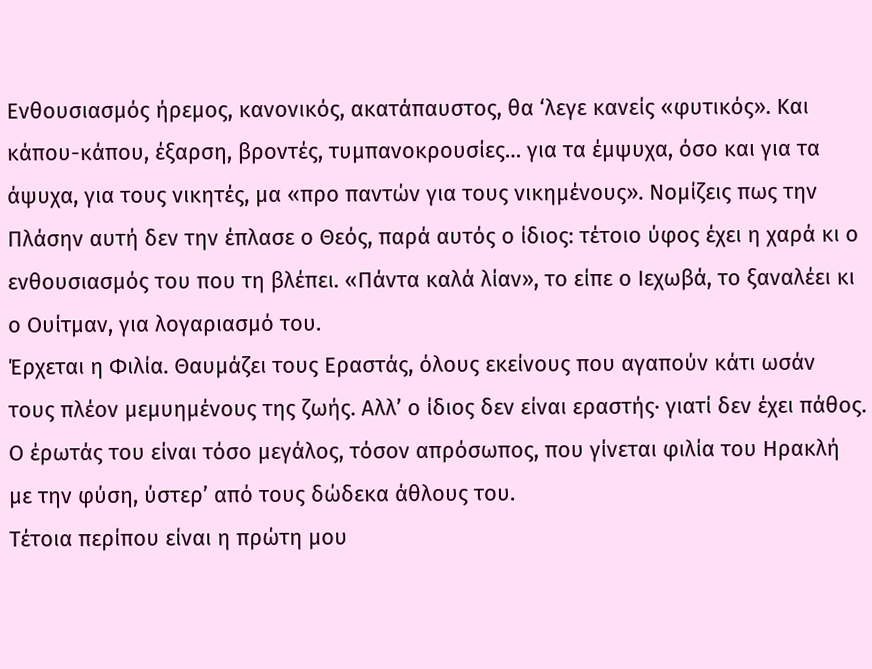Ενθουσιασμός ήρεμος, κανονικός, ακατάπαυστος, θα ‘λεγε κανείς «φυτικός». Και κάπου-κάπου, έξαρση, βροντές, τυμπανοκρουσίες… για τα έμψυχα, όσο και για τα άψυχα, για τους νικητές, μα «προ παντών για τους νικημένους». Νομίζεις πως την Πλάσην αυτή δεν την έπλασε ο Θεός, παρά αυτός ο ίδιος: τέτοιο ύφος έχει η χαρά κι ο ενθουσιασμός του που τη βλέπει. «Πάντα καλά λίαν», το είπε ο Ιεχωβά, το ξαναλέει κι ο Ουίτμαν, για λογαριασμό του.
Έρχεται η Φιλία. Θαυμάζει τους Εραστάς, όλους εκείνους που αγαπούν κάτι ωσάν τους πλέον μεμυημένους της ζωής. Αλλ’ ο ίδιος δεν είναι εραστής· γιατί δεν έχει πάθος. Ο έρωτάς του είναι τόσο μεγάλος, τόσον απρόσωπος, που γίνεται φιλία του Ηρακλή με την φύση, ύστερ’ από τους δώδεκα άθλους του.
Τέτοια περίπου είναι η πρώτη μου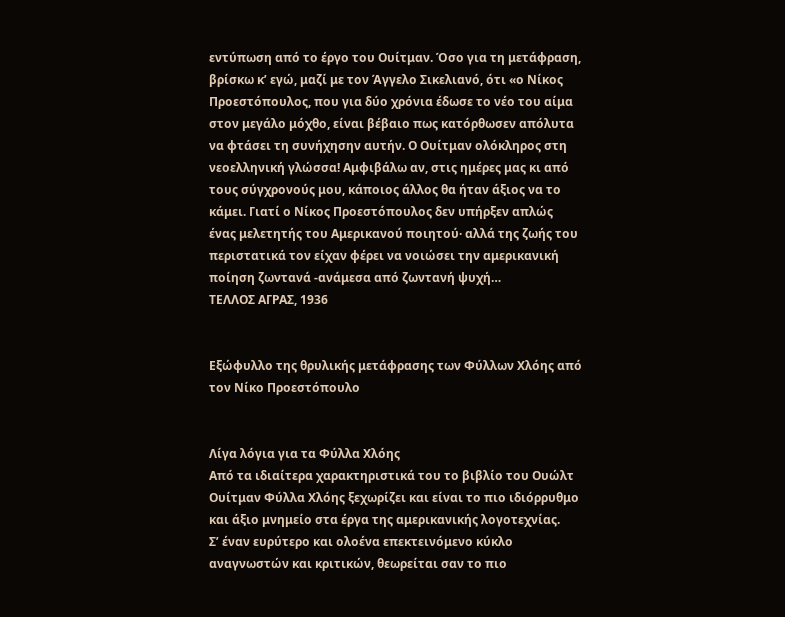εντύπωση από το έργο του Ουίτμαν. Όσο για τη μετάφραση, βρίσκω κ’ εγώ, μαζί με τον Άγγελο Σικελιανό, ότι «ο Νίκος Προεστόπουλος, που για δύο χρόνια έδωσε το νέο του αίμα στον μεγάλο μόχθο, είναι βέβαιο πως κατόρθωσεν απόλυτα να φτάσει τη συνήχησην αυτήν. Ο Ουίτμαν ολόκληρος στη νεοελληνική γλώσσα! Αμφιβάλω αν, στις ημέρες μας κι από τους σύγχρονούς μου, κάποιος άλλος θα ήταν άξιος να το κάμει. Γιατί ο Νίκος Προεστόπουλος δεν υπήρξεν απλώς ένας μελετητής του Αμερικανού ποιητού· αλλά της ζωής του περιστατικά τον είχαν φέρει να νοιώσει την αμερικανική ποίηση ζωντανά -ανάμεσα από ζωντανή ψυχή…
ΤΕΛΛΟΣ ΑΓΡΑΣ, 1936


Εξώφυλλο της θρυλικής μετάφρασης των Φύλλων Χλόης από τον Νίκο Προεστόπουλο


Λίγα λόγια για τα Φύλλα Χλόης
Από τα ιδιαίτερα χαρακτηριστικά του το βιβλίο του Ουώλτ Ουίτμαν Φύλλα Χλόης ξεχωρίζει και είναι το πιο ιδιόρρυθμο και άξιο μνημείο στα έργα της αμερικανικής λογοτεχνίας.
Σ’ έναν ευρύτερο και ολοένα επεκτεινόμενο κύκλο αναγνωστών και κριτικών, θεωρείται σαν το πιο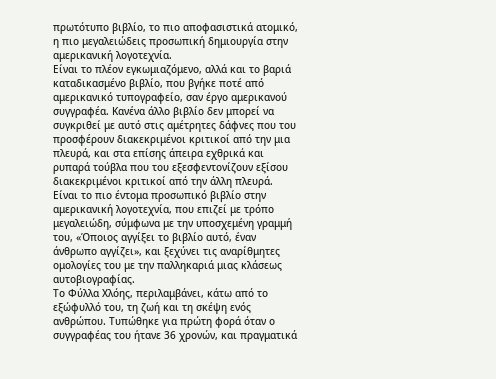πρωτότυπο βιβλίο, το πιο αποφασιστικά ατομικό, η πιο μεγαλειώδεις προσωπική δημιουργία στην αμερικανική λογοτεχνία.
Είναι το πλέον εγκωμιαζόμενο, αλλά και το βαριά καταδικασμένο βιβλίο, που βγήκε ποτέ από αμερικανικό τυπογραφείο, σαν έργο αμερικανού συγγραφέα. Κανένα άλλο βιβλίο δεν μπορεί να συγκριθεί με αυτό στις αμέτρητες δάφνες που του προσφέρουν διακεκριμένοι κριτικοί από την μια πλευρά, και στα επίσης άπειρα εχθρικά και ρυπαρά τούβλα που του εξεσφεντονίζουν εξίσου διακεκριμένοι κριτικοί από την άλλη πλευρά.
Είναι το πιο έντομα προσωπικό βιβλίο στην αμερικανική λογοτεχνία, που επιζεί με τρόπο μεγαλειώδη, σύμφωνα με την υποσχεμένη γραμμή του, «Όποιος αγγίξει το βιβλίο αυτό, έναν άνθρωπο αγγίζει», και ξεχύνει τις αναρίθμητες ομολογίες του με την παλληκαριά μιας κλάσεως αυτοβιογραφίας.
Το Φύλλα Χλόης, περιλαμβάνει, κάτω από το εξώφυλλό του, τη ζωή και τη σκέψη ενός ανθρώπου. Τυπώθηκε για πρώτη φορά όταν ο συγγραφέας του ήτανε 36 χρονών, και πραγματικά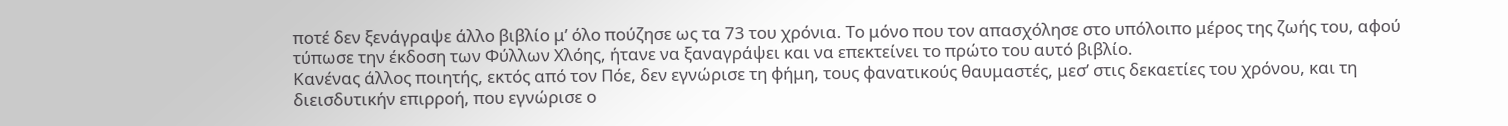ποτέ δεν ξενάγραψε άλλο βιβλίο μ’ όλο πούζησε ως τα 73 του χρόνια. Το μόνο που τον απασχόλησε στο υπόλοιπο μέρος της ζωής του, αφού τύπωσε την έκδοση των Φύλλων Χλόης, ήτανε να ξαναγράψει και να επεκτείνει το πρώτο του αυτό βιβλίο.
Κανένας άλλος ποιητής, εκτός από τον Πόε, δεν εγνώρισε τη φήμη, τους φανατικούς θαυμαστές, μεσ’ στις δεκαετίες του χρόνου, και τη διεισδυτικήν επιρροή, που εγνώρισε ο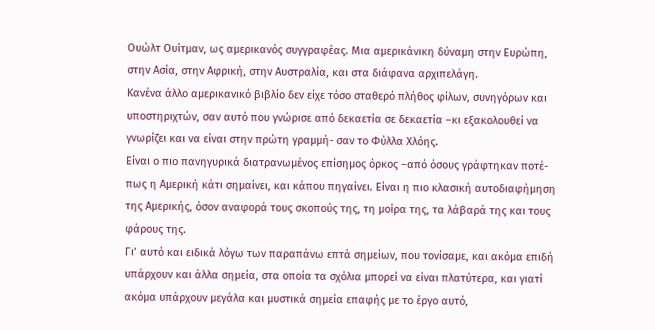Ουώλτ Ουίτμαν, ως αμερικανός συγγραφέας. Μια αμερικάνικη δύναμη στην Ευρώπη, στην Ασία, στην Αφρική, στην Αυστραλία, και στα διάφανα αρχιπελάγη.
Κανένα άλλο αμερικανικό βιβλίο δεν είχε τόσο σταθερό πλήθος φίλων, συνηγόρων και υποστηριχτών, σαν αυτό που γνώρισε από δεκαετία σε δεκαετία –κι εξακολουθεί να γνωρίζει και να είναι στην πρώτη γραμμή- σαν το Φύλλα Χλόης.
Είναι ο πιο πανηγυρικά διατρανωμένος επίσημος όρκος –από όσους γράφτηκαν ποτέ- πως η Αμερική κάτι σημαίνει, και κάπου πηγαίνει. Είναι η πιο κλασική αυτοδιαφήμηση της Αμερικής, όσον αναφορά τους σκοπούς της, τη μοίρα της, τα λάβαρά της και τους φάρους της.
Γι’ αυτό και ειδικά λόγω των παραπάνω επτά σημείων, που τονίσαμε, και ακόμα επιδή υπάρχουν και άλλα σημεία, στα οποία τα σχόλια μπορεί να είναι πλατύτερα, και γιατί ακόμα υπάρχουν μεγάλα και μυστικά σημεία επαφής με το έργο αυτό,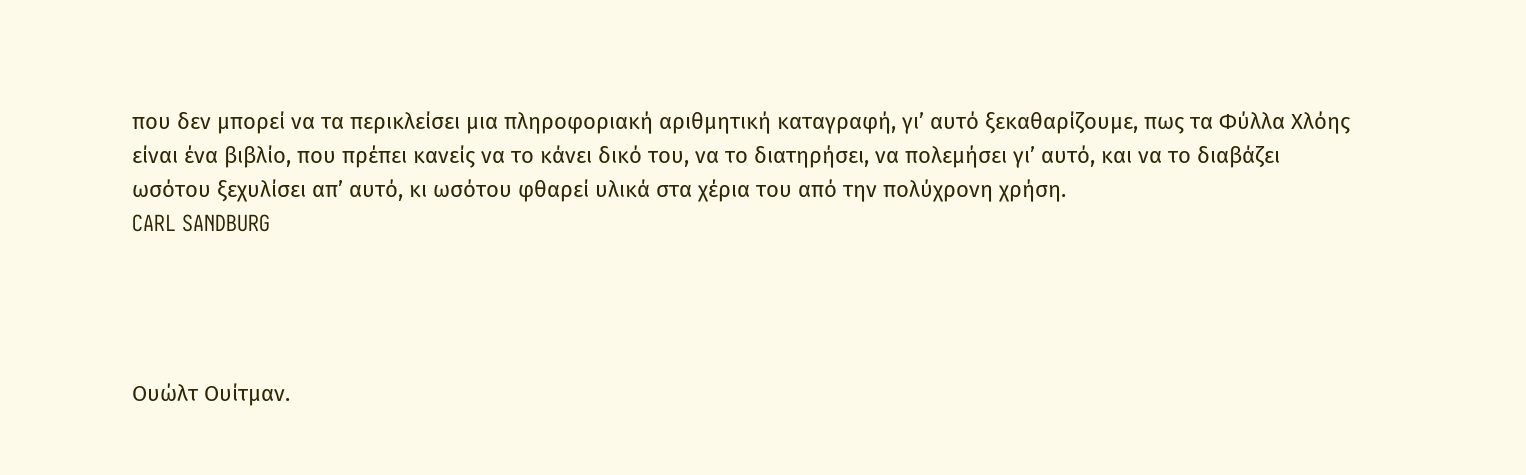που δεν μπορεί να τα περικλείσει μια πληροφοριακή αριθμητική καταγραφή, γι’ αυτό ξεκαθαρίζουμε, πως τα Φύλλα Χλόης είναι ένα βιβλίο, που πρέπει κανείς να το κάνει δικό του, να το διατηρήσει, να πολεμήσει γι’ αυτό, και να το διαβάζει ωσότου ξεχυλίσει απ’ αυτό, κι ωσότου φθαρεί υλικά στα χέρια του από την πολύχρονη χρήση.
CARL SANDBURG




Ουώλτ Ουίτμαν.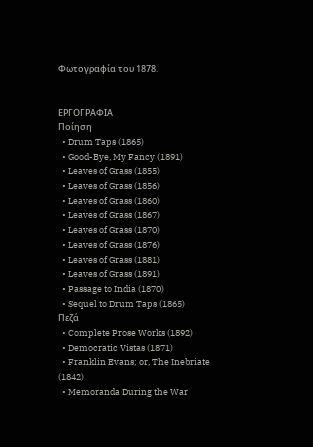Φωτογραφία του 1878.


ΕΡΓΟΓΡΑΦΙΑ
Ποίηση
  • Drum Taps (1865)
  • Good-Bye, My Fancy (1891)
  • Leaves of Grass (1855)
  • Leaves of Grass (1856)
  • Leaves of Grass (1860)
  • Leaves of Grass (1867)
  • Leaves of Grass (1870)
  • Leaves of Grass (1876)
  • Leaves of Grass (1881)
  • Leaves of Grass (1891)
  • Passage to India (1870)
  • Sequel to Drum Taps (1865)
Πεζά
  • Complete Prose Works (1892)
  • Democratic Vistas (1871)
  • Franklin Evans; or, The Inebriate (1842)
  • Memoranda During the War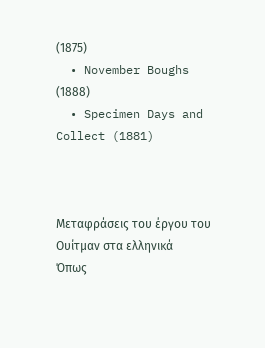(1875)
  • November Boughs (1888)
  • Specimen Days and Collect (1881)



Μεταφράσεις του έργου του Ουίτμαν στα ελληνικά
Όπως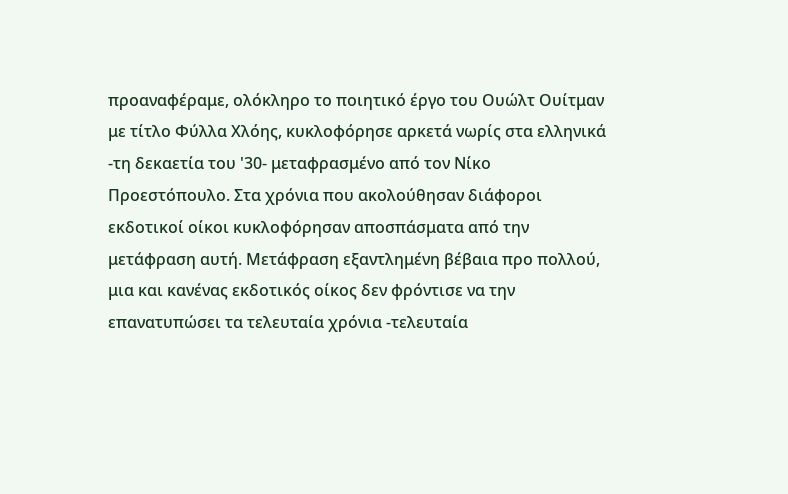προαναφέραμε, ολόκληρο το ποιητικό έργο του Ουώλτ Ουίτμαν με τίτλο Φύλλα Χλόης, κυκλοφόρησε αρκετά νωρίς στα ελληνικά -τη δεκαετία του '30- μεταφρασμένο από τον Νίκο Προεστόπουλο. Στα χρόνια που ακολούθησαν διάφοροι εκδοτικοί οίκοι κυκλοφόρησαν αποσπάσματα από την μετάφραση αυτή. Μετάφραση εξαντλημένη βέβαια προ πολλού, μια και κανένας εκδοτικός οίκος δεν φρόντισε να την επανατυπώσει τα τελευταία χρόνια -τελευταία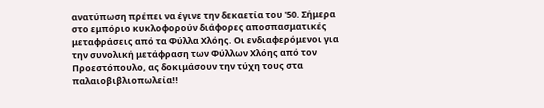ανατύπωση πρέπει να έγινε την δεκαετία του '50. Σήμερα στο εμπόριο κυκλοφορούν διάφορες αποσπασματικές μεταφράσεις από τα Φύλλα Χλόης. Οι ενδιαφερόμενοι για την συνολική μετάφραση των Φύλλων Χλόης από τον Προεστόπουλο, ας δοκιμάσουν την τύχη τους στα παλαιοβιβλιοπωλεία!!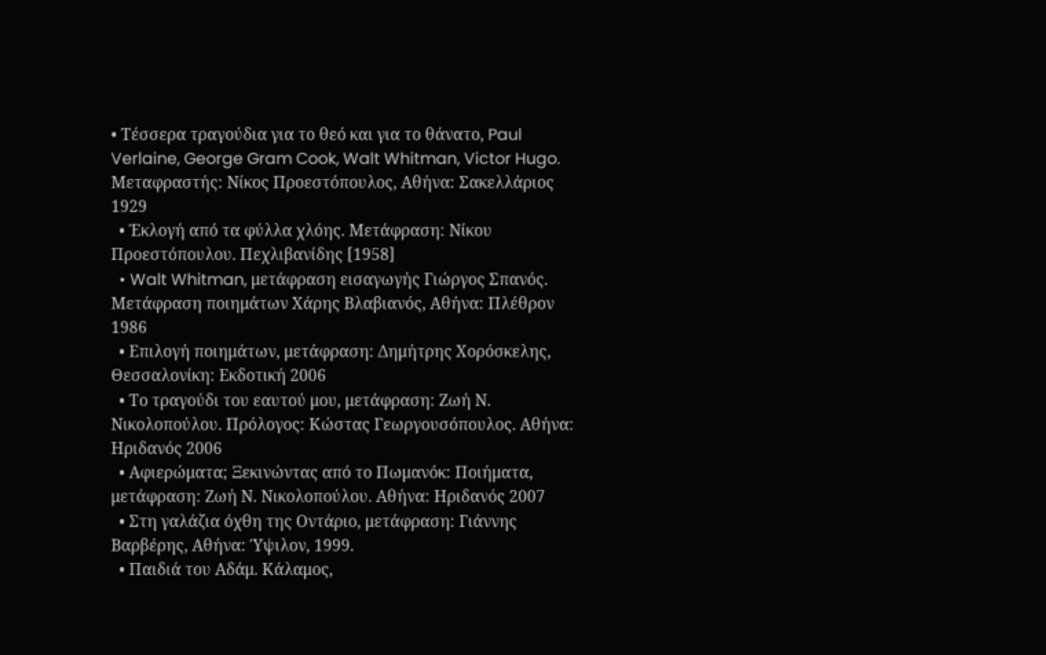• Τέσσερα τραγούδια για το θεό και για το θάνατο, Paul Verlaine, George Gram Cook, Walt Whitman, Victor Hugo. Μεταφραστής: Νίκος Προεστόπουλος, Αθήνα: Σακελλάριος 1929
  • Ἐκλογή από τα φύλλα χλόης. Μετάφραση: Νίκου Προεστόπουλου. Πεχλιβανίδης [1958]
  • Walt Whitman, μετάφραση εισαγωγής Γιώργος Σπανός. Μετάφραση ποιημάτων Χάρης Βλαβιανός, Αθήνα: Πλέθρον 1986
  • Επιλογή ποιημάτων, μετάφραση: Δημήτρης Χορόσκελης, Θεσσαλονίκη: Εκδοτική 2006
  • Το τραγούδι του εαυτού μου, μετάφραση: Ζωή Ν. Νικολοπούλου. Πρόλογος: Κώστας Γεωργουσόπουλος. Αθήνα: Ηριδανός 2006
  • Αφιερώματα; Ξεκινώντας από το Πωμανόκ: Ποιήματα, μετάφραση: Ζωή Ν. Νικολοπούλου. Αθήνα: Ηριδανός 2007
  • Στη γαλάζια όχθη της Οντάριο, μετάφραση: Γιάννης Βαρβέρης, Αθήνα: Ύψιλον, 1999.
  • Παιδιά του Αδάμ. Κάλαμος,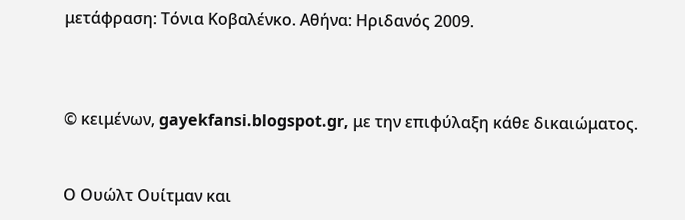μετάφραση: Τόνια Κοβαλένκο. Αθήνα: Ηριδανός 2009.



© κειμένων, gayekfansi.blogspot.gr, με την επιφύλαξη κάθε δικαιώματος.


Ο Ουώλτ Ουίτμαν και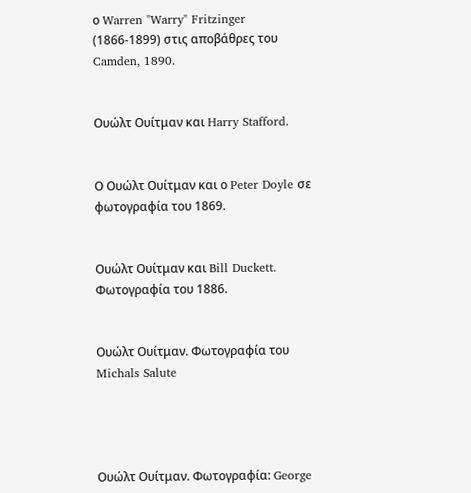ο Warren "Warry" Fritzinger (1866-1899) στις αποβάθρες του Camden, 1890.


Ουώλτ Ουίτμαν και Harry Stafford.


Ο Ουώλτ Ουίτμαν και ο Peter Doyle σε φωτογραφία του 1869.


Ουώλτ Ουίτμαν και Bill Duckett. Φωτογραφία του 1886.


Ουώλτ Ουίτμαν. Φωτογραφία του Michals Salute




Ουώλτ Ουίτμαν. Φωτογραφία: George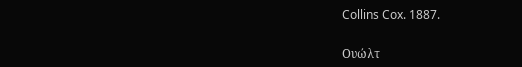Collins Cox. 1887.


Ουώλτ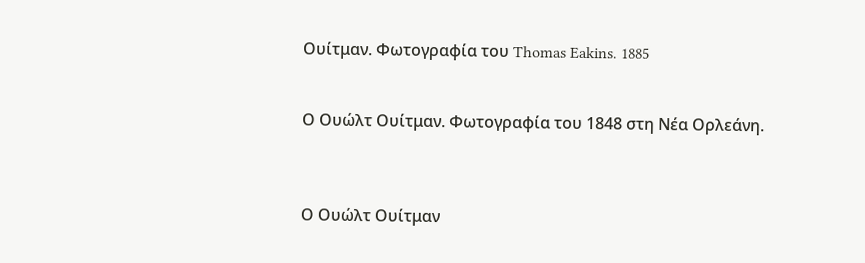Ουίτμαν. Φωτογραφία του Thomas Eakins. 1885


Ο Ουώλτ Ουίτμαν. Φωτογραφία του 1848 στη Νέα Ορλεάνη.



Ο Ουώλτ Ουίτμαν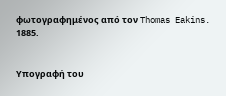φωτογραφημένος από τον Thomas Eakins. 1885.


Υπογραφή του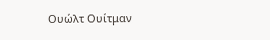Ουώλτ Ουίτμαν